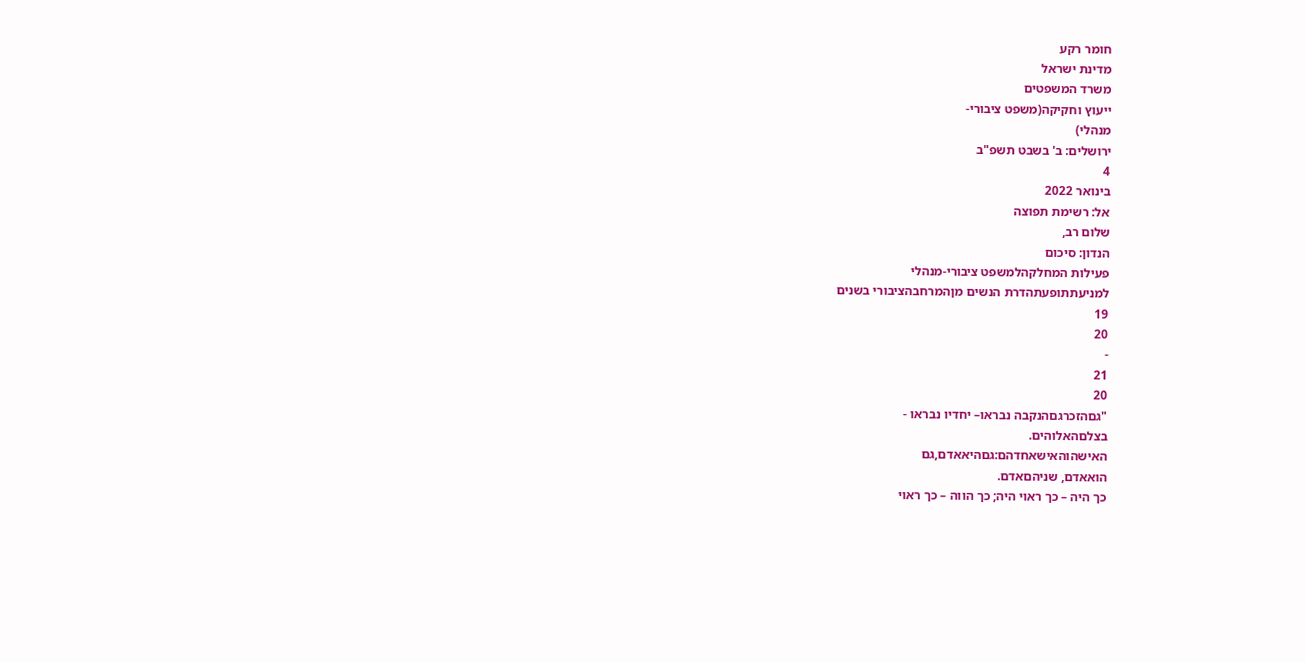חומר רקע
מדינת ישראל
משרד המשפטים
ייעוץ וחקיקה(משפט ציבורי-
מנהלי)
ירושלים: ב' בשבט תשפ"ב
4
בינואר 2022
אל: רשימת תפוצה
שלום רב,
הנדון: סיכום
פעילות המחלקהלמשפט ציבורי-מנהלי
למניעתתופעתהדרת הנשים מןהמרחבהציבורי בשנים
19
20
-
21
20
"גםהזכרגםהנקבה נבראו– יחדיו נבראו -
בצלםהאלוהים.
האישהוהאישאחדהם:גםהיאאדם,גם
הואאדם, שניהםאדם.
כך היה – כך ראוי היה; כך הווה – כך ראוי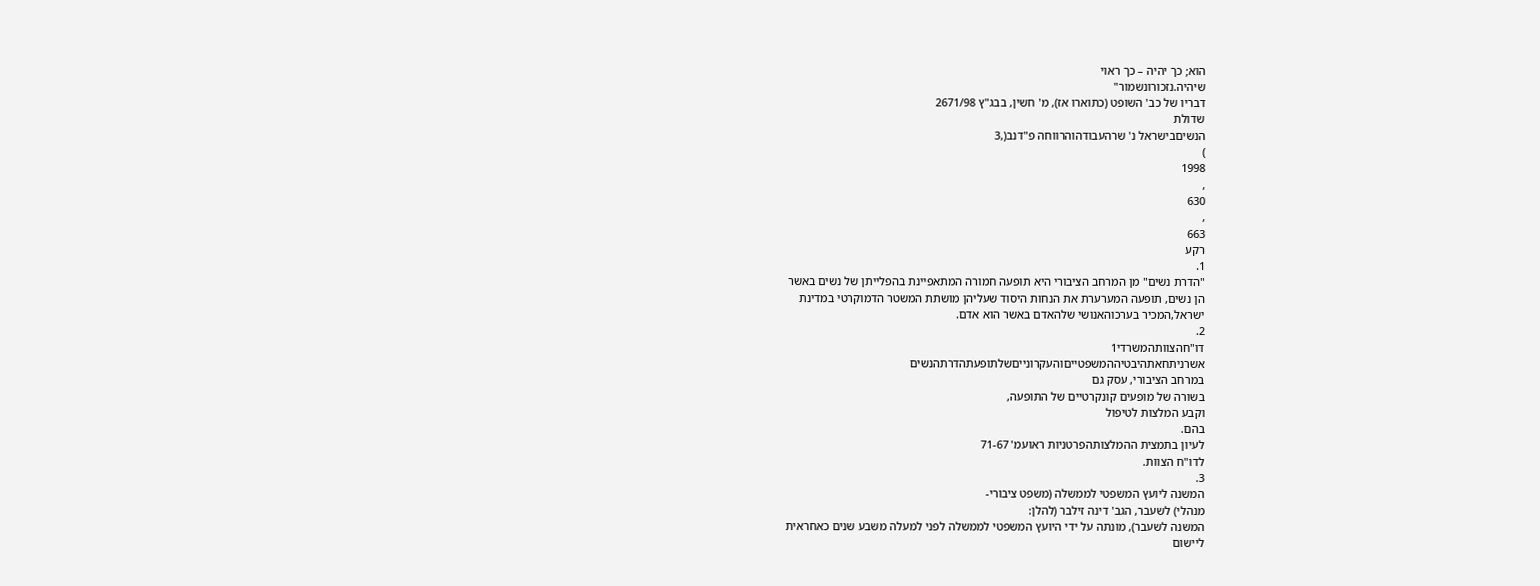הוא; כך יהיה – כך ראוי
שיהיה.נזכורונשמור"
דבריו של כב' השופט (כתוארו אז), מ' חשין, בבג"ץ 2671/98
שדולת
הנשיםבישראל נ' שרהעבודהוהרווחה פ"דנב(,3
)
1998
,
630
,
663
רקע
1.
"הדרת נשים" מן המרחב הציבורי היא תופעה חמורה המתאפיינת בהפלייתן של נשים באשר
הן נשים, תופעה המערערת את הנחות היסוד שעליהן מושתת המשטר הדמוקרטי במדינת
ישראל,המכיר בערכוהאנושי שלהאדם באשר הוא אדם.
2.
דו"חהצוותהמשרדי1
אשרניתחאתהיבטיההמשפטייםוהעקרונייםשלתופעתהדרתהנשים
במרחב הציבורי, עסק גם
בשורה של מופעים קונקרטיים של התופעה,
וקבע המלצות לטיפול
בהם.
לעיון בתמצית ההמלצותהפרטניות ראועמ' 71-67
לדו"ח הצוות.
3.
המשנה ליועץ המשפטי לממשלה (משפט ציבורי-
מנהלי) לשעבר, הגב' דינה זילבר (להלן:
המשנה לשעבר), מונתה על ידי היועץ המשפטי לממשלה לפני למעלה משבע שנים כאחראית
ליישום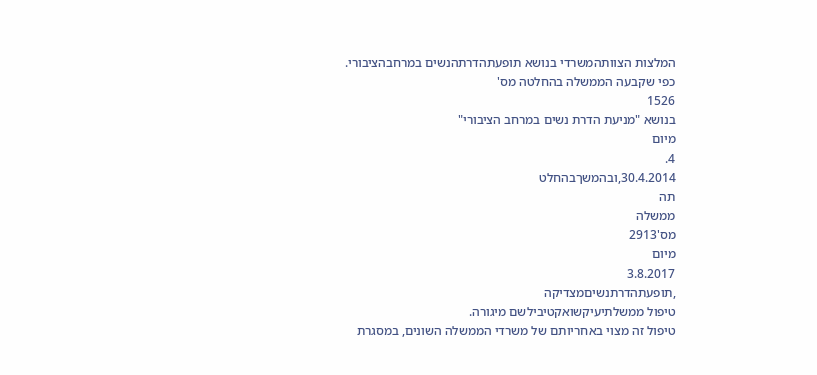המלצות הצוותהמשרדי בנושא תופעתהדרתהנשים במרחבהציבורי.
כפי שקבעה הממשלה בהחלטה מס'
1526
בנושא "מניעת הדרת נשים במרחב הציבורי"
מיום
4.
30.4.2014,ובהמשךבהחלט
תה
ממשלה
מס'2913
מיום
3.8.2017
,תופעתהדרתנשיםמצדיקה
טיפול ממשלתיעיקשואקטיבילשם מיגורה.
טיפול זה מצוי באחריותם של משרדי הממשלה השונים, במסגרת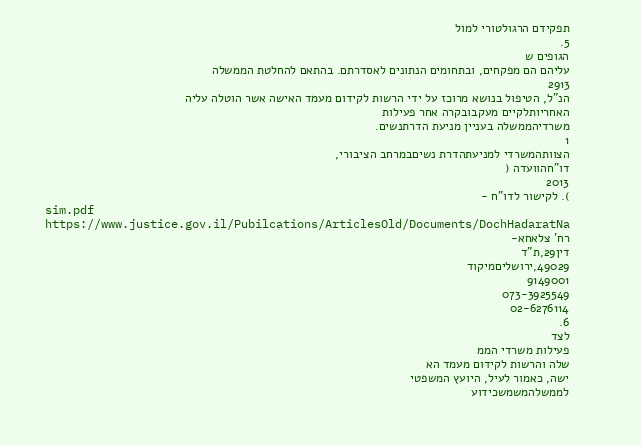תפקידם הרגולטורי למול
5.
הגופים ש
עליהם הם מפקחים, ובתחומים הנתונים לאסדרתם. בהתאם להחלטת הממשלה
2913
הנ"ל, הטיפול בנושא מרוכז על ידי הרשות לקידום מעמד האישה אשר הוטלה עליה
האחריותלקיים מעקבובקרה אחר פעילות
משרדיהממשלה בעניין מניעת הדרתנשים.
1
הצוותהמשרדי למניעתהדרת נשיםבמרחב הציבורי,
דו"חהוועדה (
2013
). לקישור לדו"ח -
sim.pdf
https://www.justice.gov.il/Pubilcations/ArticlesOld/Documents/DochHadaratNa
רח' צלאחא-
דין29,ת"ד
49029,ירושליםמיקוד
9149001
073-3925549
02-6276114
6.
לצד
פעילות משרדי הממ
שלה והרשות לקידום מעמד הא
ישה, כאמור לעיל, היועץ המשפטי
לממשלהמשמשכידוע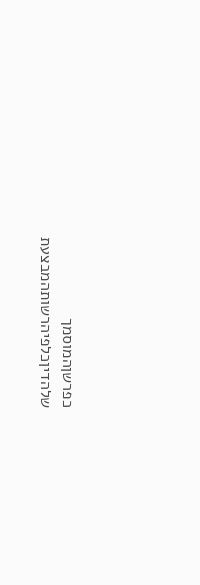כפרשןהמוסמך שלהדיןכלפיהרשותהמבצעת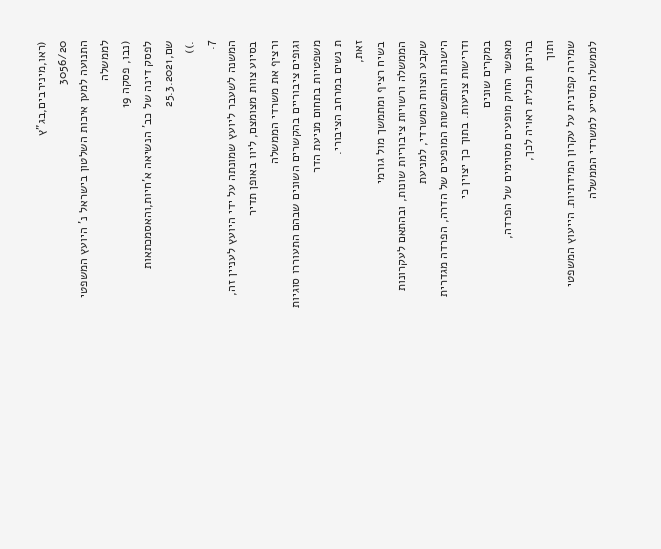(ראו,מינירבים,בג"ץ
3056/20
התנועה למען איכות השלטון בישראל נ' היועץ המשפטי לממשלה
(נבו, פסקה 19
לפסק דינה של כב' הנשיאה א'חיות,והאסמכתאות שם,25.3.2021
.))
7.
המשנה לשעבר ליועץ שמונתה על ידי היועץ לעניין זה, בסיוע צוות מצומצם, ליוו באופן תדיר
ורציף את משרדי הממשלה
וגופים ציבוריים בהקשרים השונים שבהם התעוררו סוגיות
משפטיות בתחום מניעת הדר
ת נשים במרחב הציבורי.
זאת,
בשיח רציף ומתמשך מול גורמי
הממשלה ורשויות ציבוריות שונות, ובהתאם לעקרונות שקבע הצוות המשרדי, למניעת
הישנות והתפשטות המופעים של הדרה, הפרדה מגדרית ודרישות צניעות. בתוך כך יצוין כי
במקרים שונים
מאפשר החוק מופעים מסוימים של הפרדה,
בהינתן תכלית ראויה לכך,
ותוך
שמירה קפדנית על עקרון המידתיות. הייעוץ המשפטי לממשלה מסייע למשרדי הממשלה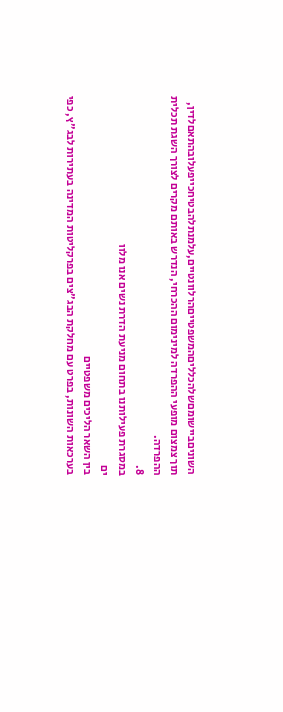השוניםביישומםשלהכלליםהמשפטייםהרלוונטיים,עלמנתלהבטיחכייפעלובהתאםלדין,
תוך צמצום מופעי ההפרדה למינימום ההכרחי, הנדרש באותם מקרים לצורך השגת תכלית
ההפרדה.
8.
במסגרת פעילותנו בתחום מניעת הדרת נשים אנו מלוו
ים
בין השאר הליכים משפטיים
בערכאות השונות, בפרט עם מחלקת הבג"צים בפרקליטות המדינה בעתירות לבג"ץ, כפי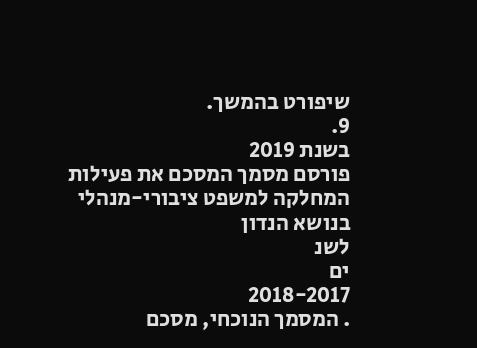שיפורט בהמשך.
9.
בשנת 2019
פורסם מסמך המסכם את פעילות
המחלקה למשפט ציבורי-מנהלי
בנושא הנדון
לשנ
ים
2018-2017
. המסמך הנוכחי, מסכם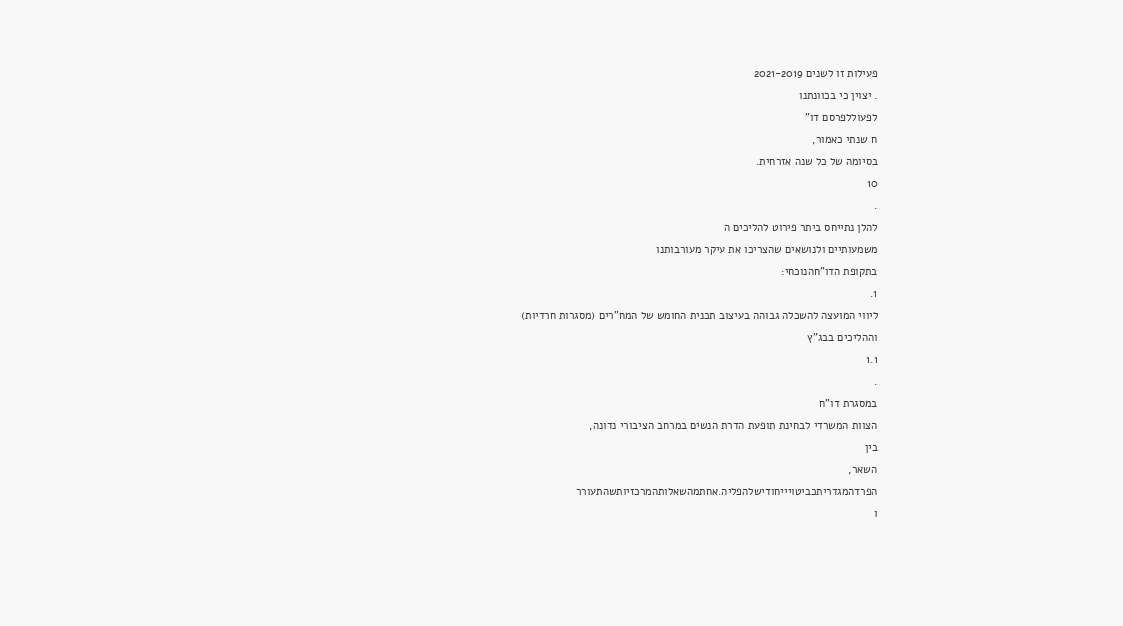פעילות זו לשנים 2021-2019
. יצוין כי בכוונתנו
לפעוללפרסם דו"
ח שנתי כאמור,
בסיומה של כל שנה אזרחית.
10
.
להלן נתייחס ביתר פירוט להליכים ה
משמעותיים ולנושאים שהצריכו את עיקר מעורבותנו
בתקופת הדו"חהנוכחי:
1.
ליווי המועצה להשכלה גבוהה בעיצוב תכנית החומש של המח"רים (מסגרות חרדיות)
וההליכים בבג"ץ
1.1
.
במסגרת דו"ח
הצוות המשרדי לבחינת תופעת הדרת הנשים במרחב הציבורי נדונה,
בין
השאר,
הפרדהמגדריתכביטויייחודישלהפליה.אחתמהשאלותהמרכזיותשהתעורר
ו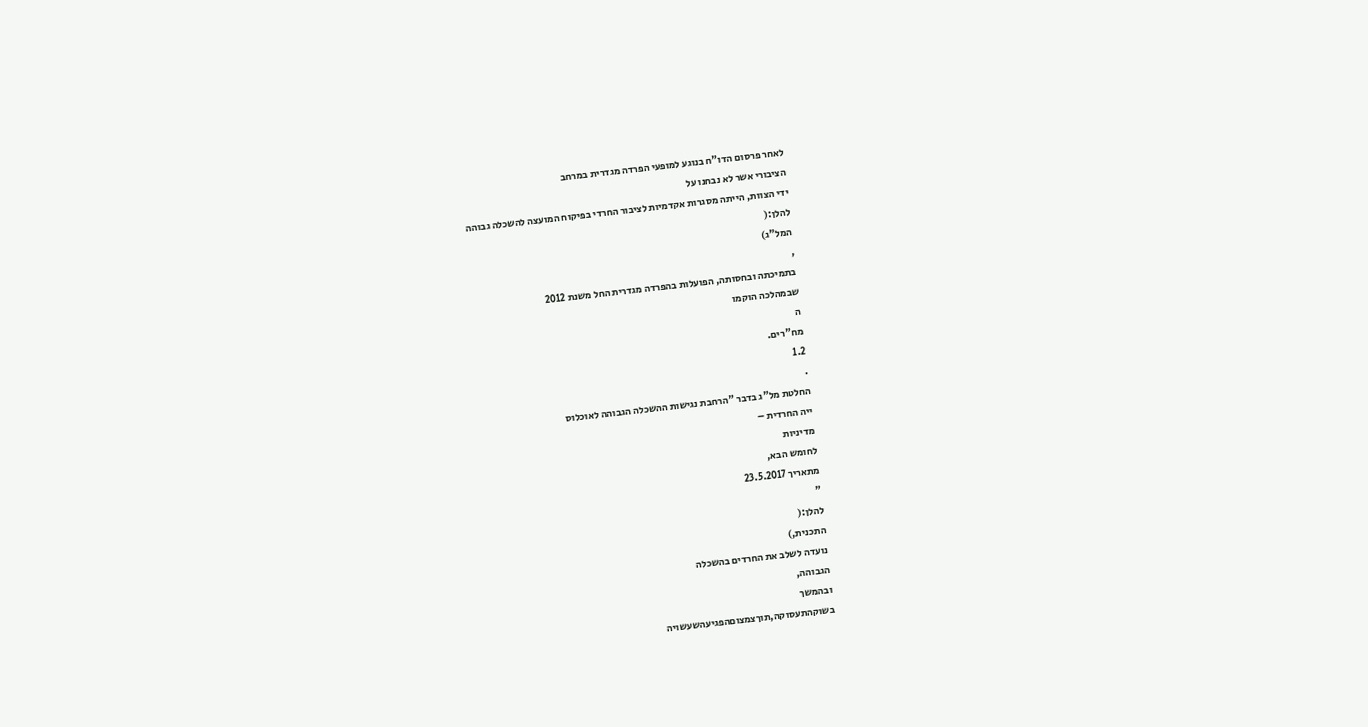לאחר פרסום הדו"ח בנוגע למופעי הפרדה מגדרית במרחב
הציבורי אשר לא נבחנו על
ידי הצוות, הייתה מסגרות אקדמיות לציבור החרדי בפיקוח המועצה להשכלה גבוהה
להלן:(
המל"ג)
,
בתמיכתה ובחסותה, הפועלות בהפרדה מגדרית החל משנת 2012
שבמהלכה הוקמו
ה
מח"רים.
1.2
.
החלטת מל"ג בדבר "הרחבת נגישות ההשכלה הגבוהה לאוכלוס
ייה החרדית –
מדיניות
לחומש הבא,
מתאריך 23.5.2017
"
להלן:(
התכנית,)
נועדה לשלב את החרדים בהשכלה
הגבוהה,
ובהמשך
בשוקהתעסוקה,תוךצמצוםהפגיעהשעשויה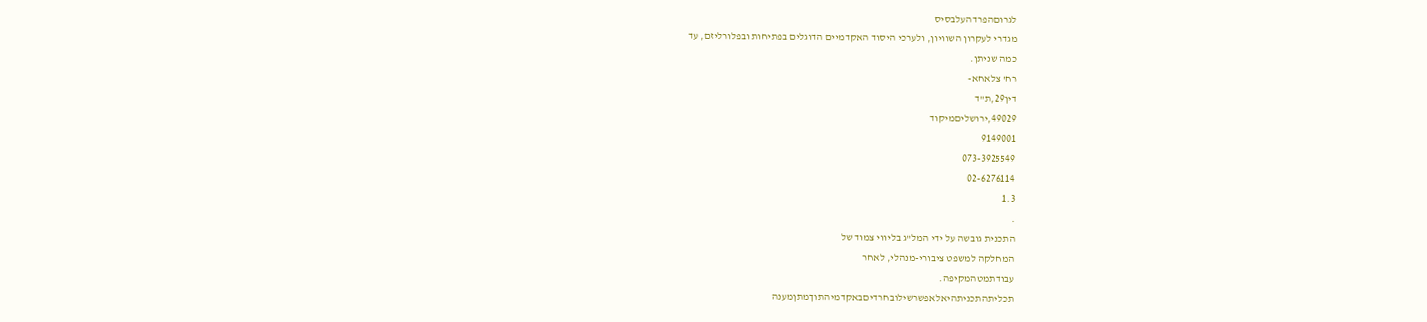לגרוםהפרדהעלבסיס
מגדרי לעקרון השוויון, ולערכי היסוד האקדמיים הדוגלים בפתיחות ובפלורליזם, עד
כמה שניתן.
רח' צלאחא-
דין29,ת"ד
49029,ירושליםמיקוד
9149001
073-3925549
02-6276114
1.3
.
התכנית גובשה על ידי המל"ג בליווי צמוד של
המחלקה למשפט ציבורי-מנהלי, לאחר
עבודתמטהמקיפה.
תכליתהתכניתהיאלאפשרשילובחרדיםבאקדמיהתוךמתןמענה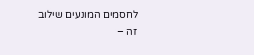לחסמים המונעים שילוב זה –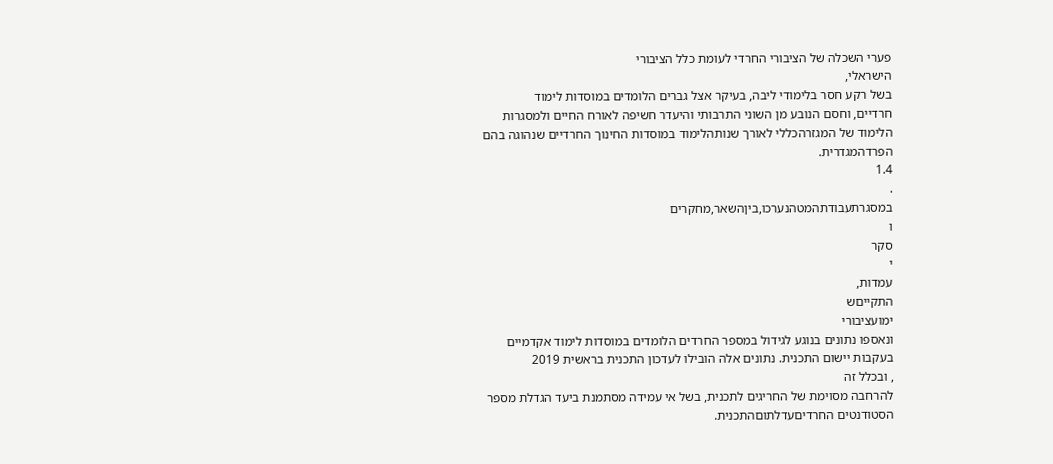פערי השכלה של הציבורי החרדי לעומת כלל הציבורי
הישראלי,
בשל רקע חסר בלימודי ליבה, בעיקר אצל גברים הלומדים במוסדות לימוד
חרדיים, וחסם הנובע מן השוני התרבותי והיעדר חשיפה לאורח החיים ולמסגרות
הלימוד של המגזרהכללי לאורך שנותהלימוד במוסדות החינוך החרדיים שנהוגה בהם
הפרדהמגדרית.
1.4
.
במסגרתעבודתהמטהנערכו,ביןהשאר,מחקרים
ו
סקר
י
עמדות,
התקייםש
ימועציבורי
ונאספו נתונים בנוגע לגידול במספר החרדים הלומדים במוסדות לימוד אקדמיים
בעקבות יישום התכנית. נתונים אלה הובילו לעדכון התכנית בראשית 2019
, ובכלל זה
להרחבה מסוימת של החריגים לתכנית, בשל אי עמידה מסתמנת ביעד הגדלת מספר
הסטודנטים החרדיםעדלתוםהתכנית.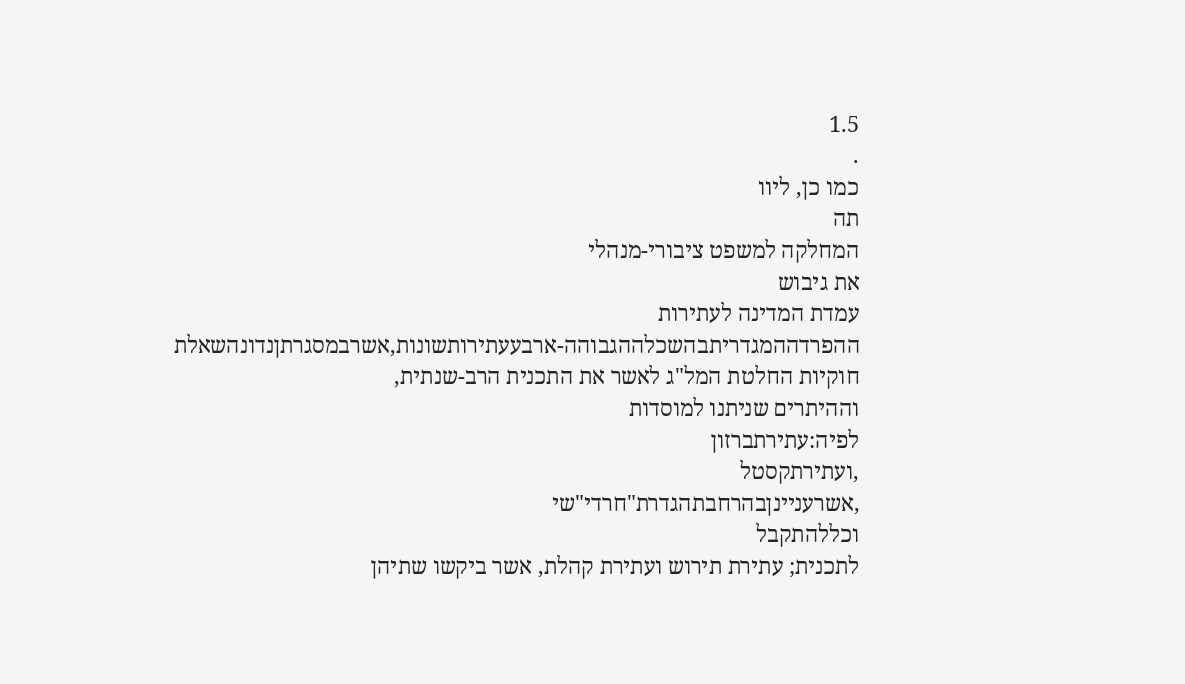1.5
.
כמו כן, ליוו
תה
המחלקה למשפט ציבורי-מנהלי
את גיבוש
עמדת המדינה לעתירות
ההפרדההמגדריתבהשכלההגבוהה-ארבעעתירותשונות,אשרבמסגרתןנדונהשאלת
חוקיות החלטת המל"ג לאשר את התכנית הרב-שנתית,
וההיתרים שניתנו למוסדות
לפיה:עתירתברזון
,ועתירתקסטל
,אשרעניינןבהרחבתהגדרת"חרדי"שי
וכללהתקבל
לתכנית; עתירת תירוש ועתירת קהלת, אשר ביקשו שתיהן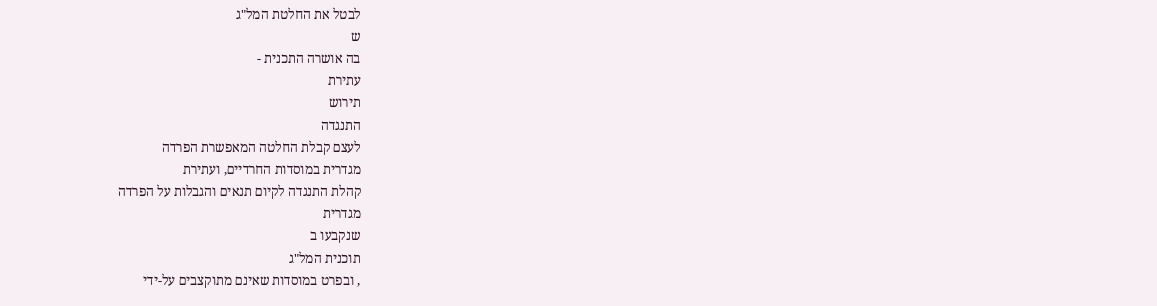לבטל את החלטת המל"ג
ש
בה אושרה התכנית -
עתירת
תירוש
התנגדה
לעצם קבלת החלטה המאפשרת הפרדה
מגדרית במוסדות החרדיים, ועתירת
קהלת התנגדה לקיום תנאים והגבלות על הפרדה
מגדרית
שנקבעו ב
תוכנית המל"ג
, ובפרט במוסדות שאינם מתוקצבים על-ידי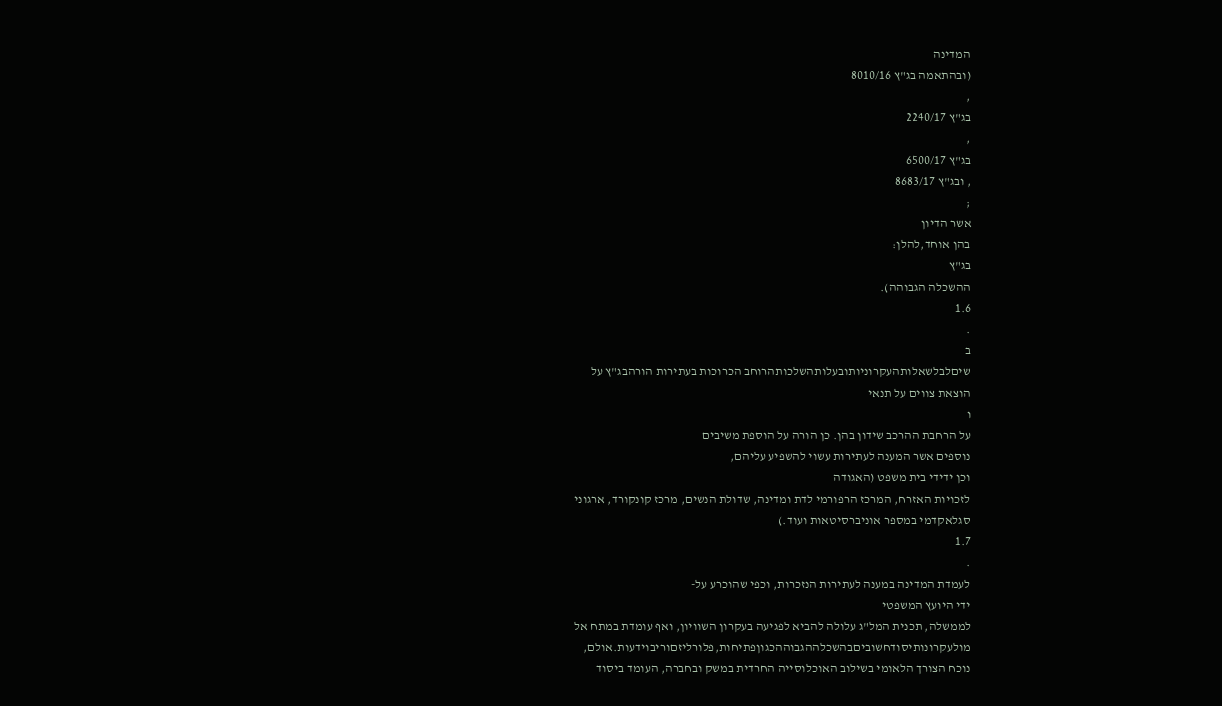המדינה
(ובהתאמה בג"ץ 8010/16
,
בג"ץ 2240/17
,
בג"ץ 6500/17
, ובג"ץ 8683/17
;
אשר הדיון
בהן אוחד,להלן:
בג"ץ
ההשכלה הגבוהה).
1.6
.
ב
שיםלבלשאלותהעקרוניותובעלותהשלכותהרוחב הכרוכות בעתירות הורהבג"ץ על
הוצאת צווים על תנאי
ו
על הרחבת ההרכב שידון בהן. כן הורה על הוספת משיבים
נוספים אשר המענה לעתירות עשוי להשפיע עליהם,
וכן ידידי בית משפט (האגודה
לזכויות האזרח, המרכז הרפורמי לדת ומדינה, שדולת הנשים, מרכז קונקורד, ארגוני
סגלאקדמי במספר אוניברסיטאות ועוד.)
1.7
.
לעמדת המדינה במענה לעתירות הנזכרות, וכפי שהוכרע על-
ידי היועץ המשפטי
לממשלה, תכנית המל"ג עלולה להביא לפגיעה בעקרון השוויון, ואף עומדת במתח אל
מולעקרונותיסודחשוביםבהשכלההגבוההכגוןפתיחות,פלורליזםוריבוידעות.אולם,
נוכח הצורך הלאומי בשילוב האוכלוסייה החרדית במשק ובחברה, העומד ביסוד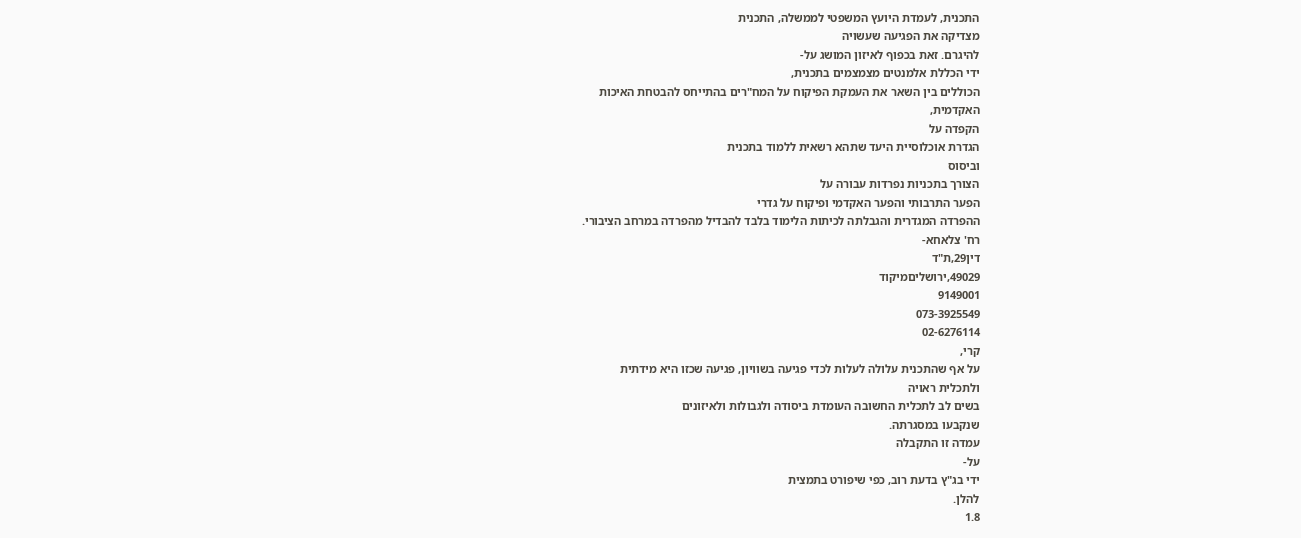התכנית, לעמדת היועץ המשפטי לממשלה, התכנית
מצדיקה את הפגיעה שעשויה
להיגרם. זאת בכפוף לאיזון המושג על-
ידי הכללת אלמנטים מצמצמים בתכנית,
הכוללים בין השאר את העמקת הפיקוח על המח"רים בהתייחס להבטחת האיכות
האקדמית,
הקפדה על
הגדרת אוכלוסיית היעד שתהא רשאית ללמוד בתכנית
וביסוס
הצורך בתכניות נפרדות עבורה על
הפער התרבותי והפער האקדמי ופיקוח על גדרי
ההפרדה המגדרית והגבלתה לכיתות הלימוד בלבד להבדיל מהפרדה במרחב הציבורי.
רח' צלאחא-
דין29,ת"ד
49029,ירושליםמיקוד
9149001
073-3925549
02-6276114
קרי,
על אף שהתכנית עלולה לעלות לכדי פגיעה בשוויון, פגיעה שכזו היא מידתית
ולתכלית ראויה
בשים לב לתכלית החשובה העומדת ביסודה ולגבולות ולאיזונים
שנקבעו במסגרתה.
עמדה זו התקבלה
על-
ידי בג"ץ בדעת רוב, כפי שיפורט בתמצית
להלן.
1.8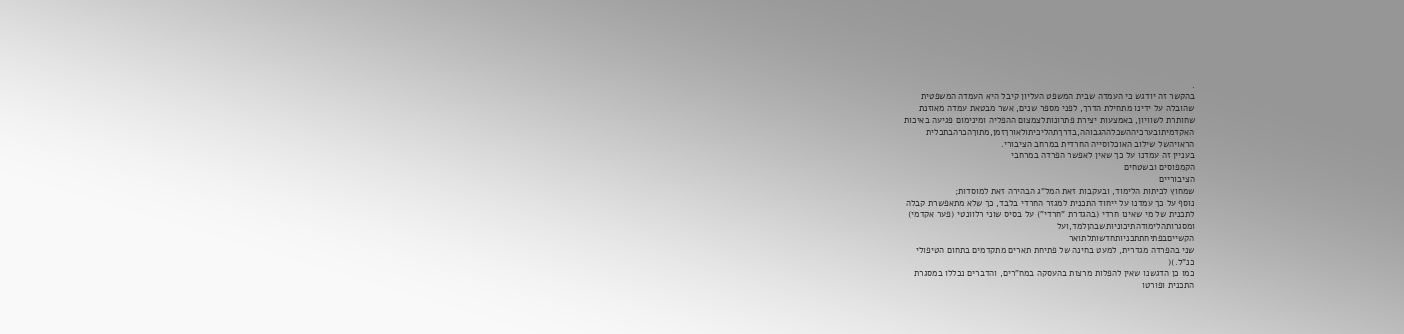.
בהקשר זה יודגש כי העמדה שבית המשפט העליון קיבל היא העמדה המשפטית
שהובלה על ידינו מתחילת הדרך, לפני מספר שנים, אשר מבטאת עמדה מאוזנת
שחותרת לשוויון, באמצעות יצירת פתרונותלצמצום ההפליה ומינימום פגיעה באיכות
האקדמיתובערכיההשכלההגבוהה,בדרךתהליכיתולאורךזמן,מתוךהכרהבתכלית
הראויהשל שילוב האוכלוסייה החרדית במרחב הציבורי.
בעניין זה עמדנו על כך שאין לאפשר הפרדה במרחבי
הקמפוסים ובשטחים
הציבוריים
שמחוץ לכיתות הלימוד, ובעקבות זאת המל"ג הבהירה זאת למוסדות;
נוסף על כך עמדנו על ייחוד התכנית למגזר החרדי בלבד, כך שלא מתאפשרת קבלה
לתכנית של מי שאינו חרדי (בהגדרת "חרדי") על בסיס שוני רלוונטי (פער אקדמי)
ומסגרותהלימודהתיכוניותשבהןלמד,ועל
הקשייםבפתיחתתכניותחדשותלתואר
שני בהפרדה מגדרית, למעט בחינה של פתיחת תארים מתקדמים בתחום הטיפולי
כנ"ל.)(
כמו כן הדגשנו שאין להפלות מרצות בהעסקה במח"רים, והדברים נכללו במסגרת
התכנית ופורטו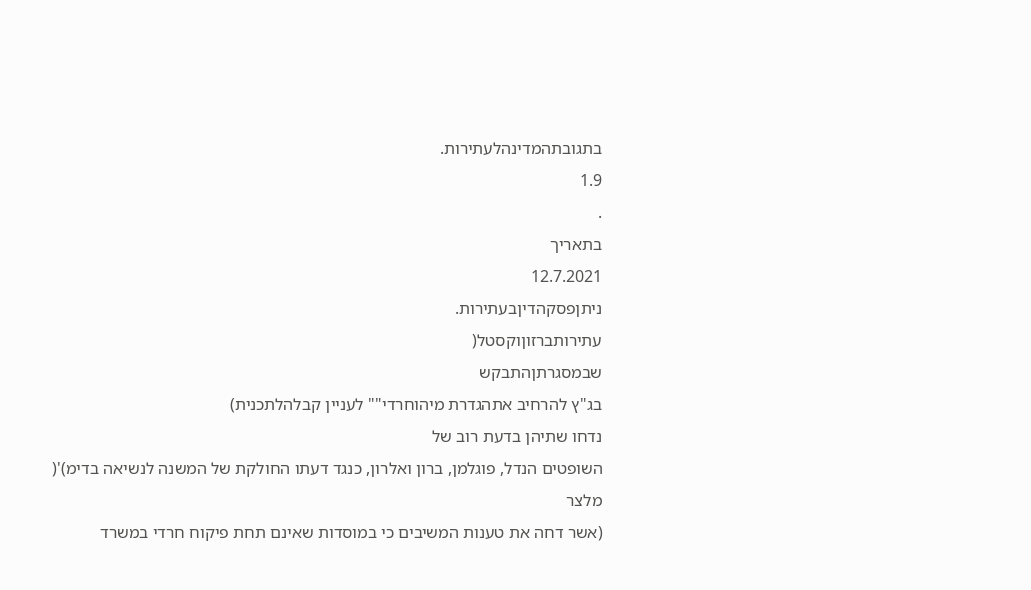בתגובתהמדינהלעתירות.
1.9
.
בתאריך
12.7.2021
ניתןפסקהדיןבעתירות.
עתירותברזוןוקסטל(
שבמסגרתןהתבקש
בג"ץ להרחיב אתהגדרת מיהוחרדי"" לעניין קבלהלתכנית)
נדחו שתיהן בדעת רוב של
השופטים הנדל, פוגלמן, ברון ואלרון, כנגד דעתו החולקת של המשנה לנשיאה בדימ)'(
מלצר
(אשר דחה את טענות המשיבים כי במוסדות שאינם תחת פיקוח חרדי במשרד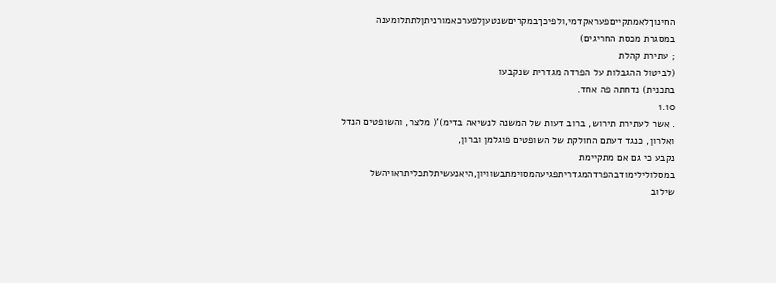החינוךלאמתקייםפעראקדמי,ולפיכךבמקריםשנטעןלפערכאמורניתןלתתלומענה
במסגרת מכסת החריגים)
; עתירת קהלת
(לביטול ההגבלות על הפרדה מגדרית שנקבעו
בתכנית) נדחתה פה אחד.
1.10
. אשר לעתירת תירוש, ברוב דעות של המשנה לנשיאה בדימ)'( מלצר, והשופטים הנדל
ואלרון, כנגד דעתם החולקת של השופטים פוגלמן וברון,
נקבע כי גם אם מתקיימת
במסלולילימודבהפרדהמגדריתפגיעהמסוימתבשוויון,היאנעשיתלתכליתראויהשל
שילוב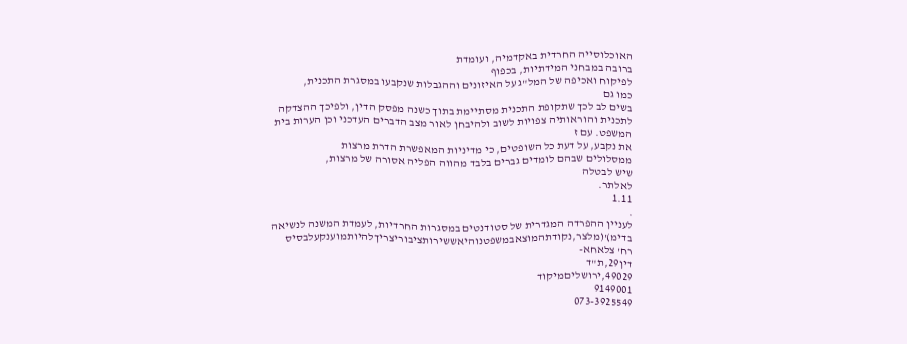האוכלוסייה החרדית באקדמיה, ועומדת
ברובה במבחני המידתיות, בכפוף
לפיקוח ואכיפה של המל"ג על האיזונים וההגבלות שנקבעו במסגרת התכנית,
כמו גם
בשים לב לכך שתקופת התכנית מסתיימת בתוך כשנה מפסק הדין, ולפיכך ההצדקה
לתכנית והוראותיה צפויות לשוב ולהיבחן לאור מצב הדברים העדכני וכן הערות בית
המשפט. עם ז
את נקבע, על דעת כל השופטים, כי מדיניות המאפשרת הדרת מרצות
ממסלולים שבהם לומדים גברים בלבד מהווה הפליה אסורה של מרצות,
שיש לבטלה
לאלתר.
1.11
.
לעניין ההפרדה המגדרית של סטודנטים במסגרות החרדיות, לעמדת המשנה לנשיאה
בדימ)'(מלצר,נקודתהמוצאבמשפטנוהיאששירותציבוריצריךלהיותמוענקעלבסיס
רח' צלאחא-
דין29,ת"ד
49029,ירושליםמיקוד
9149001
073-3925549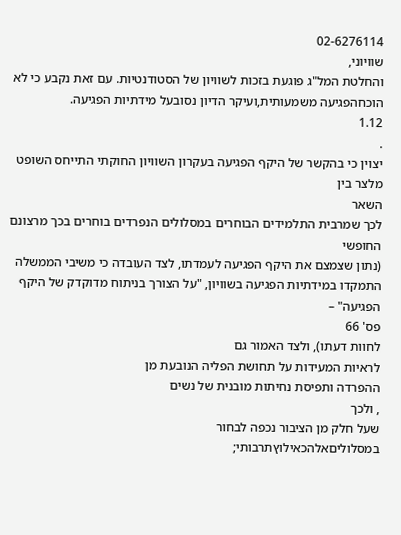02-6276114
שוויוני,
והחלטת המל"ג פוגעת בזכות לשוויון של הסטודנטיות. עם זאת נקבע כי לא
הוכחהפגיעה משמעותית,ועיקר הדיון נסובעל מידתיות הפגיעה.
1.12
.
יצוין כי בהקשר של היקף הפגיעה בעקרון השוויון החוקתי התייחס השופט מלצר בין
השאר
לכך שמרבית התלמידים הבוחרים במסלולים הנפרדים בוחרים בכך מרצונם
החופשי
(נתון שצמצם את היקף הפגיעה לעמדתו, לצד העובדה כי משיבי הממשלה
התמקדו במידתיות הפגיעה בשוויון, "על הצורך בניתוח מדוקדק של היקף הפגיעה" –
פס' 66
לחוות דעתו), ולצד האמור גם
לראיות המעידות על תחושת הפליה הנובעת מן
ההפרדה ותפיסת נחיתות מובנית של נשים
, ולכך
שעל חלק מן הציבור נכפה לבחור
במסלוליםאלהכאילוץתרבותי;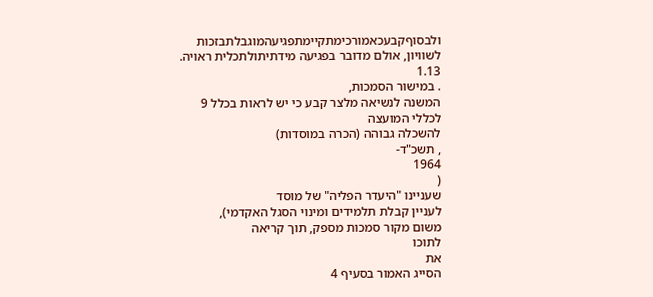ולבסוףקבעכאמורכימתקיימתפגיעהמוגבלתבזכות
לשוויון, אולם מדובר בפגיעה מידתיתולתכלית ראויה.
1.13
. במישור הסמכות,
המשנה לנשיאה מלצר קבע כי יש לראות בכלל 9
לכללי המועצה
להשכלה גבוהה (הכרה במוסדות)
, תשכ"ד-
1964
(
שעניינו "היעדר הפליה" של מוסד
לעניין קבלת תלמידים ומינוי הסגל האקדמי),
משום מקור סמכות מספק, תוך קריאה
לתוכו
את
הסייג האמור בסעיף 4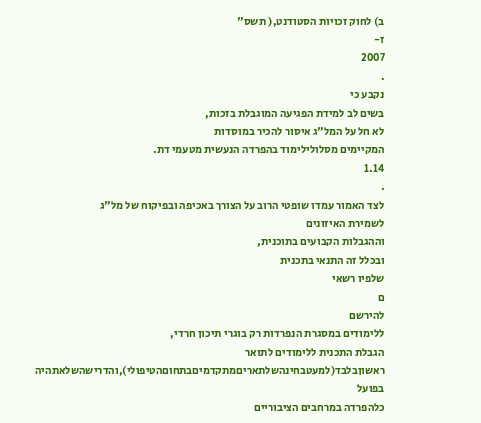ב) לחוק זכויות הסטודנט,( תשס"
ז-
2007
.
נקבע כי
בשים לב למידת הפגיעה המוגבלת בזכות,
לא חל על המל"ג איסור להכיר במוסדות
המקיימים מסלולילימוד בהפרדה הנעשית מטעמי דת.
1.14
.
לצד האמור עמדו שופטי הרוב על הצורך באכיפה ובפיקוח של מל"ג
לשמירת האיזונים
וההגבלות הקבועים בתוכנית,
ובכלל זה התנאי בתכנית
שלפיו רשאי
ם
להירשם
ללימודים במסגרת הנפרדות רק בוגרי תיכון חרדי,
הגבלת התכנית ללימודים לתואר
ראשוןבלבד(למעטבחינהשלתאריםמתקדמיםבתחוםהטיפולי),והדרישהשלאתהיה
בפועל
כלהפרדה במרחבים הציבוריים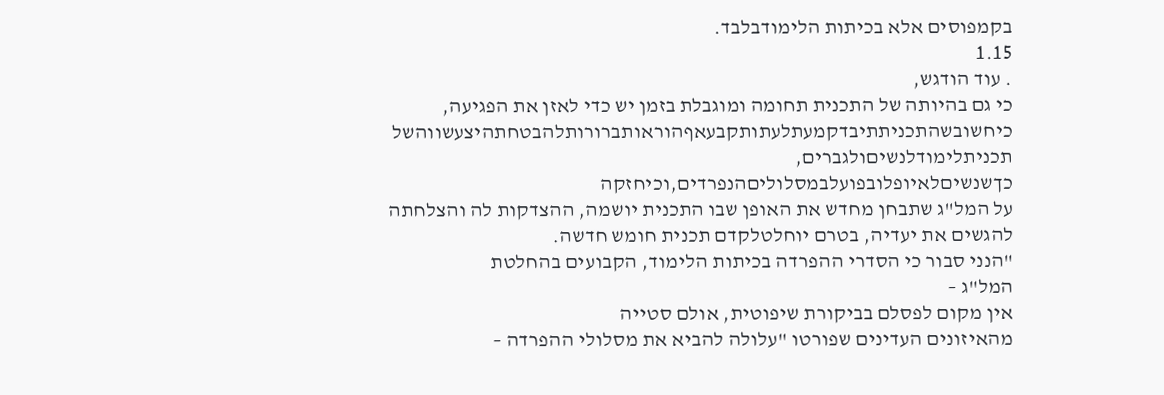בקמפוסים אלא בכיתות הלימודבלבד.
1.15
. עוד הודגש,
כי גם בהיותה של התכנית תחומה ומוגבלת בזמן יש כדי לאזן את הפגיעה,
כיחשובשהתכניתתיבדקמעתלעתותקבעאףהוראותברורותלהבטחתהיצעשווהשל
תכניתלימודלנשיםולגברים,
כךשנשיםלאיופלובפועלבמסלוליםהנפרדים,וכיחזקה
על המל"ג שתבחן מחדש את האופן שבו התכנית יושמה, ההצדקות לה והצלחתה
להגשים את יעדיה, בטרם יוחלטלקדם תכנית חומש חדשה.
"הנני סבור כי הסדרי ההפרדה בכיתות הלימוד, הקבועים בהחלטת
המל"ג –
אין מקום לפסלם בביקורת שיפוטית, אולם סטייה
מהאיזונים העדינים שפורטו "עלולה להביא את מסלולי ההפרדה –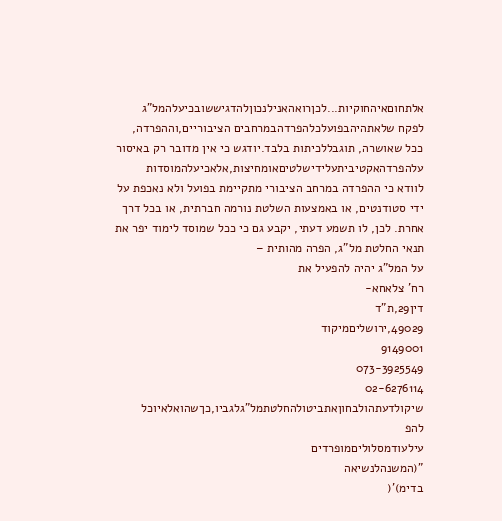אלתחוםאיהחוקיות...לכןרואהאנילנכוןלהדגיששובכיעלהמל"ג
לפקח שלאתהיהבפועלכלהפרדהבמרחבים הציבוריים,וההפרדה,
ככל שאושרה, תוגבללכיתות בלבד.יודגש כי אין מדובר רק באיסור
עלהפרדהאקטיביתעלידישלטיםאומחיצות,אלאכיעלהמוסדות
לוודא כי ההפרדה במרחב הציבורי מתקיימת בפועל ולא נאכפת על
ידי סטודנטים, או באמצעות השלטת נורמה חברתית, או בכל דרך
אחרת. לכן, לו תשמע דעתי, יקבע גם כי ככל שמוסד לימוד יפר את
תנאי החלטת מל"ג, הפרה מהותית –
על המל"ג יהיה להפעיל את
רח' צלאחא-
דין29,ת"ד
49029,ירושליםמיקוד
9149001
073-3925549
02-6276114
שיקולדעתהולבחוןאתביטולהחלטתמל"גלגביו,כךשהואלאיוכל
להפ
עילעודמסלוליםמופרדים
"(המשנהלנשיאה
בדימ)'(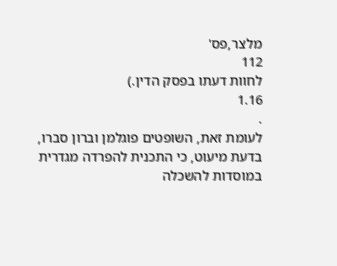מלצר,פס'
112
לחוות דעתו בפסק הדין.)
1.16
.
לעומת זאת, השופטים פוגלמן וברון סברו,
בדעת מיעוט, כי התכנית להפרדה מגדרית
במוסדות להשכלה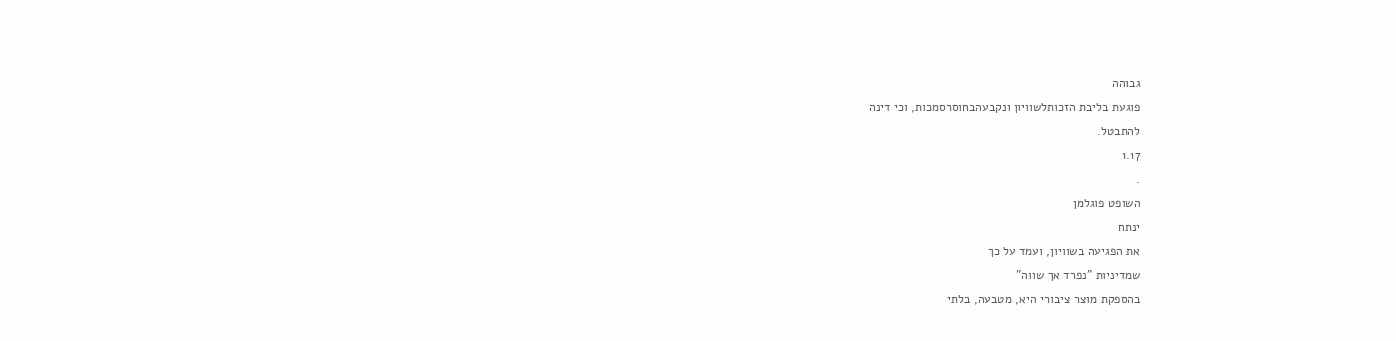גבוהה
פוגעת בליבת הזכותלשוויון ונקבעהבחוסרסמכות, וכי דינה
להתבטל.
1.17
.
השופט פוגלמן
ינתח
את הפגיעה בשוויון, ועמד על כך
שמדיניות "נפרד אך שווה"
בהספקת מוצר ציבורי היא, מטבעה, בלתי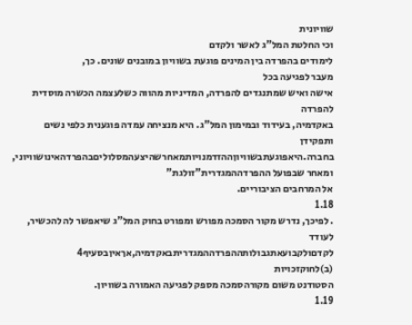שוויונית
וכי החלטת המל"ג לאשר ולקדם
לימודים בהפרדה בין המינים פוגעת בשוויון במובנים שונים. כך,
מעבר לפגיעה בכל
אישה ואיש שמתנגדים להפרדה, המדיניות מהווה כשלעצמה הכשרה מוסדית להפרדה
באקדמיה, בעידוד ובמימון המל"ג. היא מנציחה עמדה פוגענית כלפי נשים ותפקידן
בחברה.היאפוגעתבשוויוןההזדמנויותמאחרשהיצעהמסלוליםבהפרדהאינושוויוני,
ומאחר שבפועל ההפרדההמגדרית"זולגת"
אל המרחבים הציבוריים.
1.18
. לפיכך, נדרש מקור הסמכה מפורש ומפורט בחוק המל"ג שיאפשר לה להכשיר, לעודד
לקדםולקבועאתגבולותההפרדההמגדריתבאקדמיה,אךאיןבסעיף4
(ב)לחוקזכויות
הסטודנט משום מקורהסמכה מספק לפגיעה האמורה בשוויון.
1.19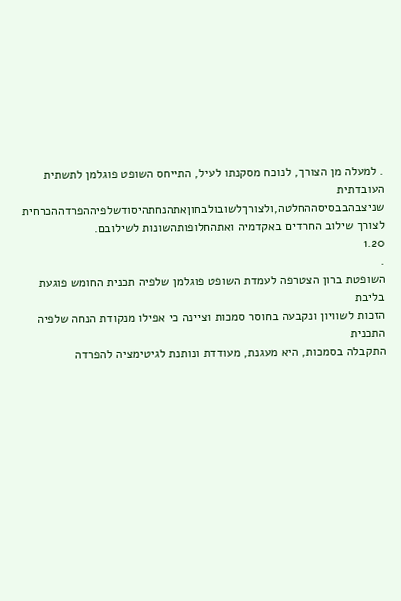. למעלה מן הצורך, לנוכח מסקנתו לעיל, התייחס השופט פוגלמן לתשתית העובדתית
שניצבהבבסיסההחלטה,ולצורךלשובולבחוןאתהנחתהיסודשלפיההפרדההכרחית
לצורך שילוב החרדים באקדמיה ואתהחלופותהשונות לשילובם.
1.20
.
השופטת ברון הצטרפה לעמדת השופט פוגלמן שלפיה תכנית החומש פוגעת בליבת
הזכות לשוויון ונקבעה בחוסר סמכות וציינה כי אפילו מנקודת הנחה שלפיה התכנית
התקבלה בסמכות, היא מעגנת, מעודדת ונותנת לגיטימציה להפרדה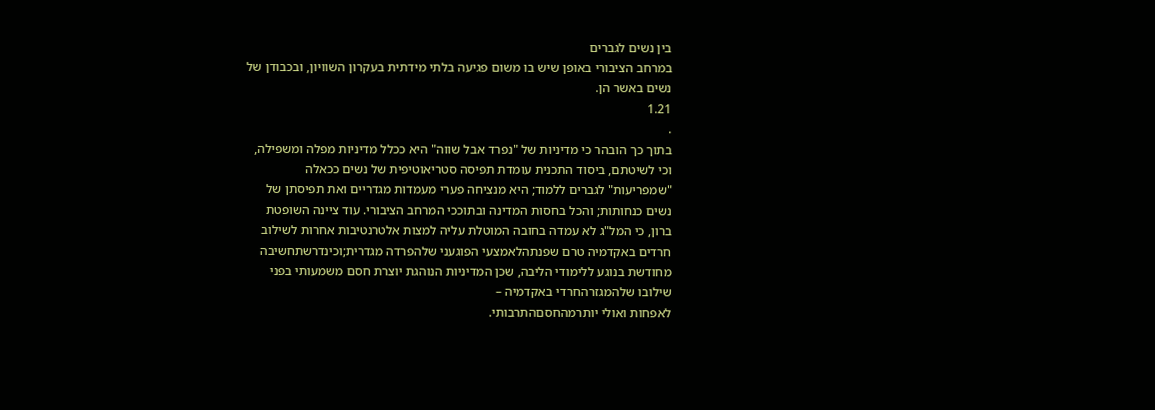בין נשים לגברים
במרחב הציבורי באופן שיש בו משום פגיעה בלתי מידתית בעקרון השוויון, ובכבודן של
נשים באשר הן.
1.21
.
בתוך כך הובהר כי מדיניות של "נפרד אבל שווה" היא ככלל מדיניות מפלה ומשפילה,
וכי לשיטתם, ביסוד התכנית עומדת תפיסה סטריאוטיפית של נשים ככאלה
"שמפריעות" לגברים ללמוד; היא מנציחה פערי מעמדות מגדריים ואת תפיסתן של
נשים כנחותות; והכל בחסות המדינה ובתוככי המרחב הציבורי. עוד ציינה השופטת
ברון, כי המל"ג לא עמדה בחובה המוטלת עליה למצות אלטרנטיבות אחרות לשילוב
חרדים באקדמיה טרם שפנתהלאמצעי הפוגעני שלהפרדה מגדרית;וכינדרשתחשיבה
מחודשת בנוגע ללימודי הליבה, שכן המדיניות הנוהגת יוצרת חסם משמעותי בפני
שילובו שלהמגזרהחרדי באקדמיה –
לאפחות ואולי יותרמהחסםהתרבותי.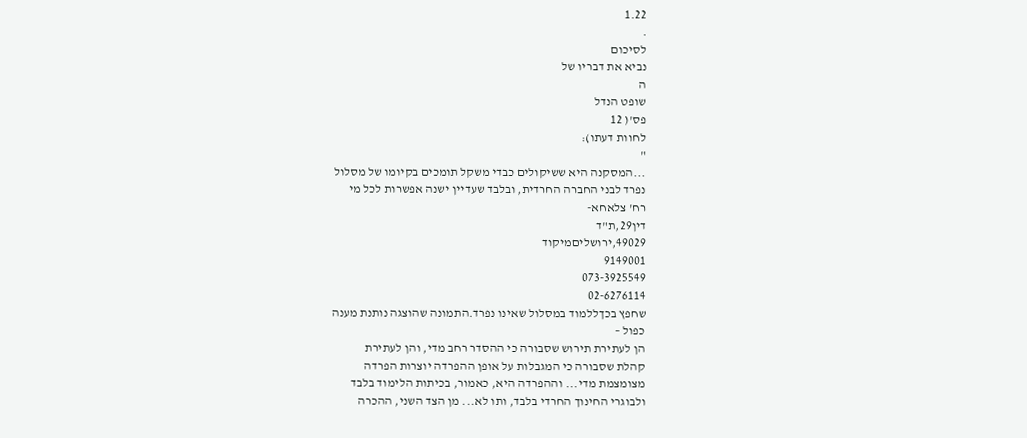1.22
.
לסיכום
נביא את דבריו של
ה
שופט הנדל
פס'( 12
לחוות דעתו):
"
...המסקנה היא ששיקולים כבדי משקל תומכים בקיומו של מסלול
נפרד לבני החברה החרדית, ובלבד שעדיין ישנה אפשרות לכל מי
רח' צלאחא-
דין29,ת"ד
49029,ירושליםמיקוד
9149001
073-3925549
02-6276114
שחפץ בכךללמוד במסלול שאינו נפרד.התמונה שהוצגה נותנת מענה
כפול –
הן לעתירת תירוש שסבורה כי ההסדר רחב מדי, והן לעתירת
קהלת שסבורה כי המגבלות על אופן ההפרדה יוצרות הפרדה
מצומצמת מדי... וההפרדה היא, כאמור, בכיתות הלימוד בלבד
ולבוגרי החינוך החרדי בלבד, ותו לא... מן הצד השני, ההכרה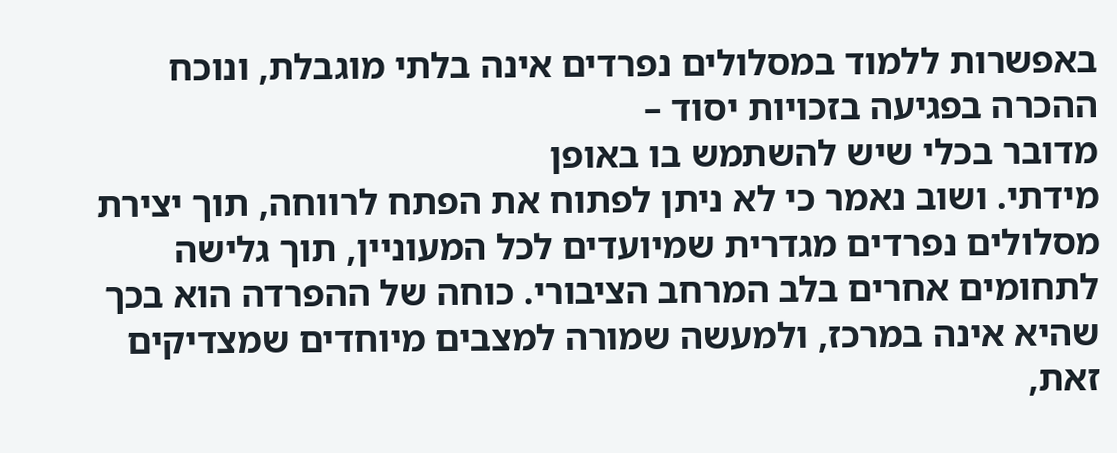באפשרות ללמוד במסלולים נפרדים אינה בלתי מוגבלת, ונוכח
ההכרה בפגיעה בזכויות יסוד –
מדובר בכלי שיש להשתמש בו באופן
מידתי. ושוב נאמר כי לא ניתן לפתוח את הפתח לרווחה, תוך יצירת
מסלולים נפרדים מגדרית שמיועדים לכל המעוניין, תוך גלישה
לתחומים אחרים בלב המרחב הציבורי. כוחה של ההפרדה הוא בכך
שהיא אינה במרכז, ולמעשה שמורה למצבים מיוחדים שמצדיקים
זאת,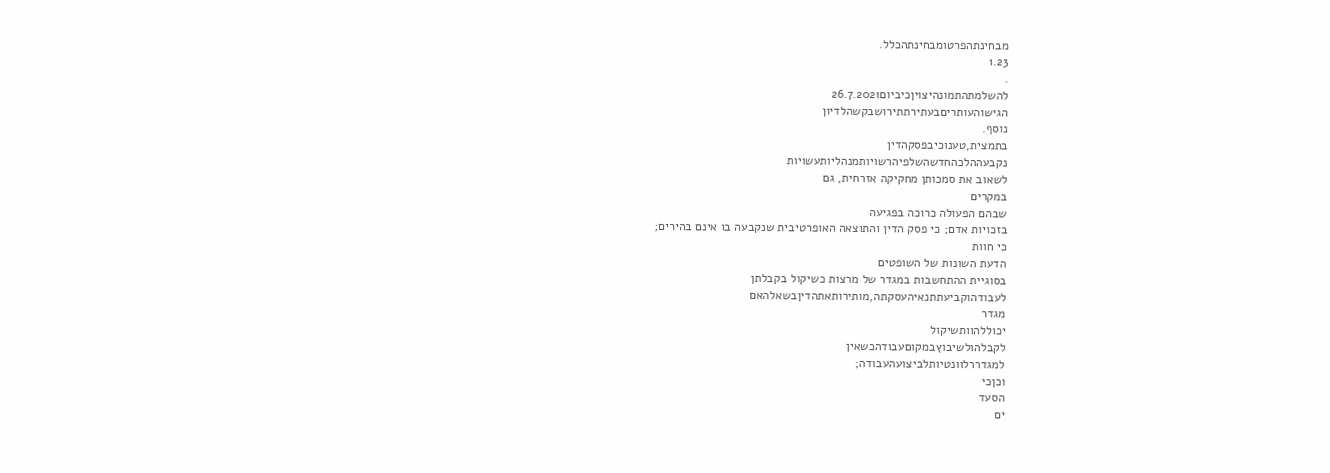מבחינתהפרטומבחינתהכלל.
1.23
.
להשלמתהתמונהיצויןכיביום26.7.2021
הגישוהעותריםבעתירתתירושבקשהלדיון
נוסף.
בתמצית,טענוכיבפסקהדין
נקבעההלכהחדשהשלפיהרשויותמנהליותעשויות
לשאוב את סמכותן מחקיקה אזרחית, גם
במקרים
שבהם הפעולה כרוכה בפגיעה
בזכויות אדם; כי פסק הדין והתוצאה האופרטיבית שנקבעה בו אינם בהירים;
כי חוות
הדעת השונות של השופטים
בסוגיית ההתחשבות במגדר של מרצות כשיקול בקבלתן
לעבודהוקביעתתנאיהעסקתה,מותירותאתהדיןבשאלהאם
מגדר
יכוללהוותשיקול
לקבלהולשיבוץבמקוםעבודהכשאין
למגדררלוונטיותלביצועהעבודה;
וכןכי
הסעד
ים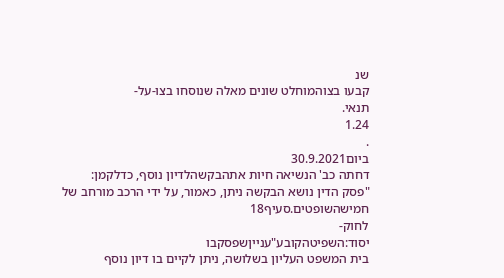שנ
קבעו בצוהמוחלט שונים מאלה שנוסחו בצו-על-
תנאי.
1.24
.
ביום30.9.2021
דחתה כב' הנשיאה חיות אתהבקשהלדיון נוסף, כדלקמן:
"פסק הדין נושא הבקשה ניתן, כאמור, על ידי הרכב מורחב של
חמישהשופטים.סעיף18
לחוק-
יסוד:השפיטהקובע"ענייןשפסקבו
בית המשפט העליון בשלושה, ניתן לקיים בו דיון נוסף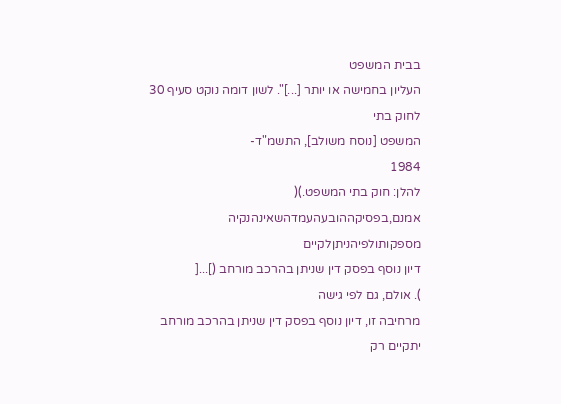בבית המשפט
העליון בחמישה או יותר [...]". לשון דומה נוקט סעיף 30
לחוק בתי
המשפט [נוסח משולב], התשמ"ד-
1984
להלן: חוק בתי המשפט.)(
אמנם,בפסיקההובעהעמדהשאינהנקיה
מספקותולפיהניתןלקיים
דיון נוסף בפסק דין שניתן בהרכב מורחב (]...[
). אולם, גם לפי גישה
מרחיבה זו, דיון נוסף בפסק דין שניתן בהרכב מורחב יתקיים רק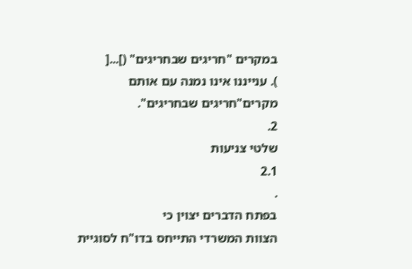במקרים "חריגים שבחריגים" (]...[
). ענייננו אינו נמנה עם אותם
מקרים"חריגים שבחריגים".
2.
שלטי צניעות
2.1
.
בפתח הדברים יצוין כי
הצוות המשרדי התייחס בדו"ח לסוגיית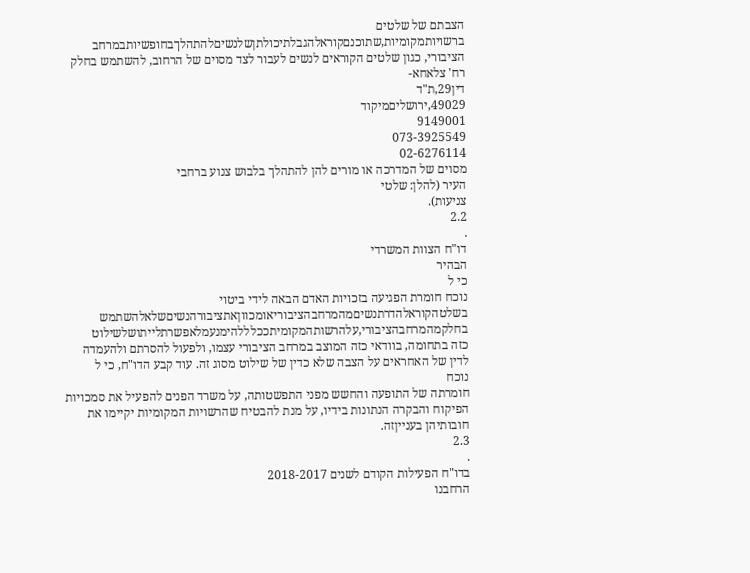הצבתם של שלטים
ברשויותמקומיות,שתוכנםקוראלהגבלתיכולתןשלנשיםלהתהלךבחופשיותבמרחב
הציבורי, כגון שלטים הקוראים לנשים לעבור לצד מסוים של הרחוב, להשתמש בחלק
רח' צלאחא-
דין29,ת"ד
49029,ירושליםמיקוד
9149001
073-3925549
02-6276114
מסוים של המדרכה או מורים להן להתהלך בלבוש צנוע ברחבי
העיר (להלן: שלטי
צניעות).
2.2
.
דו"ח הצוות המשרדי
הבהיר
כי ל
נוכח חומרת הפגיעה בזכויות האדם הבאה לידי ביטוי
בשלטהקוראלהדרתנשיםמהמרחבהציבוריאומכווןאתציבורהנשיםשלאלהשתמש
בחלקמהמרחבהציבורי,עלהרשותהמקומיתככלללהימנעמלאפשרתלייתושלשילוט
כזה בתחומה, בוודאי כזה המוצב במרחב הציבורי עצמו, ולפעול להסרתם ולהעמדה
לדין של האחראים על הצבה שלא כדין של שילוט מסוג זה. עוד קבע הדו"ח, כי ל
נוכח
חומרתה של התופעה והחשש מפני התפשטותה, על משרד הפנים להפעיל את סמכויות
הפיקוח והבקרה הנתונות בידיו, על מנת להבטיח שהרשויות המקומיות יקיימו את
חובותיהן בענייןזה.
2.3
.
בדו"ח הפעילות הקודם לשנים 2018-2017
הרחבנו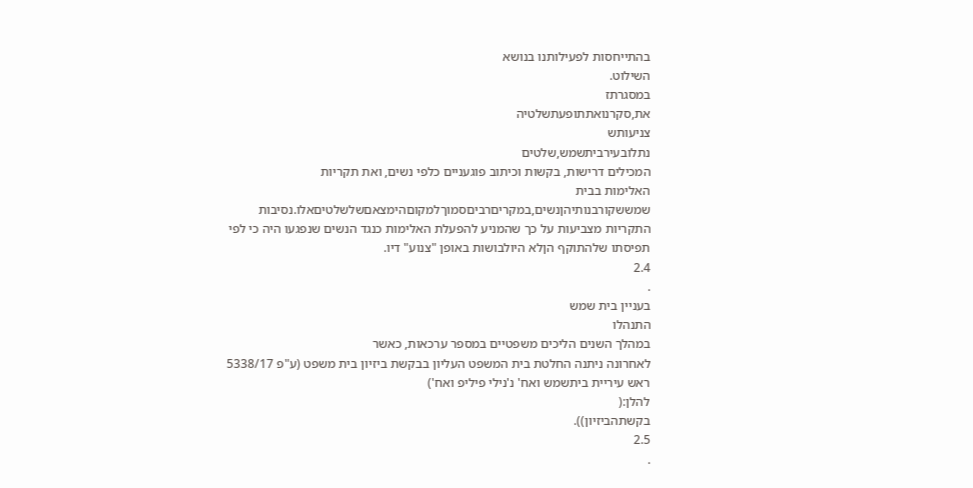בהתייחסות לפעילותנו בנושא
השילוט.
במסגרתז
את,סקרנואתתופעתשלטיה
צניעותש
נתלובעירביתשמש,שלטים
המכילים דרישות, בקשות וכיתוב פוגעניים כלפי נשים, ואת תקריות
האלימות בבית
שמששקורבנותיהןנשים,במקריםרביםסמוךלמקוםהימצאםשלשלטיםאלו.נסיבות
התקריות מצביעות על כך שהמניע להפעלת האלימות כנגד הנשים שנפגעו היה כי לפי
תפיסתו שלהתוקף הןלא היולבושות באופן "צנוע" דיו.
2.4
.
בעניין בית שמש
התנהלו
במהלך השנים הליכים משפטיים במספר ערכאות, כאשר
לאחרונה ניתנה החלטת בית המשפט העליון בבקשת ביזיון בית משפט (ע"פ 5338/17
ראש עיריית ביתשמש ואח' נ'נילי פיליפ ואח')
להלן:(
בקשתהביזיון)).
2.5
.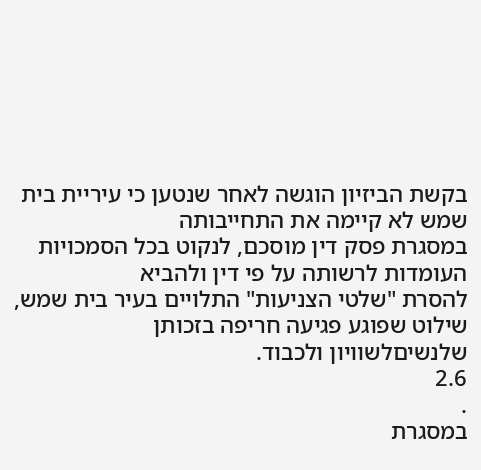בקשת הביזיון הוגשה לאחר שנטען כי עיריית בית שמש לא קיימה את התחייבותה
במסגרת פסק דין מוסכם, לנקוט בכל הסמכויות העומדות לרשותה על פי דין ולהביא
להסרת "שלטי הצניעות" התלויים בעיר בית שמש, שילוט שפוגע פגיעה חריפה בזכותן
שלנשיםלשוויון ולכבוד.
2.6
.
במסגרת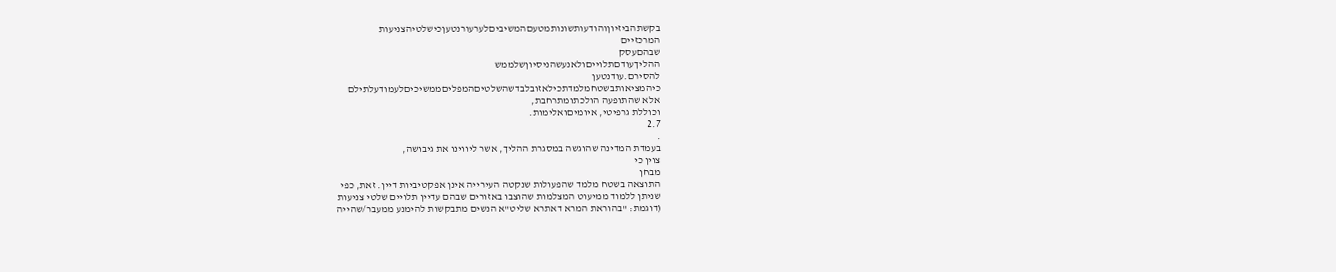בקשתהביזיוןוהודעותשונותמטעםהמשיביםלערעורנטעןכישלטיהצניעות
המרכזיים
שבהםעסק
ההליךעודםתלוייםולאנעשהניסיוןשלממש
להסירם.עודנטען
כיהמציאותבשטחמלמדתכילאזובלבדשהשלטיםהמפליםממשיכיםלעמודעלתילם
אלא שהתופעה הולכתומתרחבת,
וכוללת גרפיטי, איומיםואלימות.
2.7
.
בעמדת המדינה שהוגשה במסגרת ההליך, אשר ליווינו את גיבושה,
צוין כי
מבחן
התוצאה בשטח מלמד שהפעולות שנקטה העירייה אינן אפקטיביות דיין. זאת, כפי
שניתן ללמוד ממיעוט המצלמות שהוצבו באזורים שבהם עדיין תלויים שלטי צניעות
(דוגמת: "בהוראת המרא דאתרא שליט"א הנשים מתבקשות להימנע ממעבר/שהייה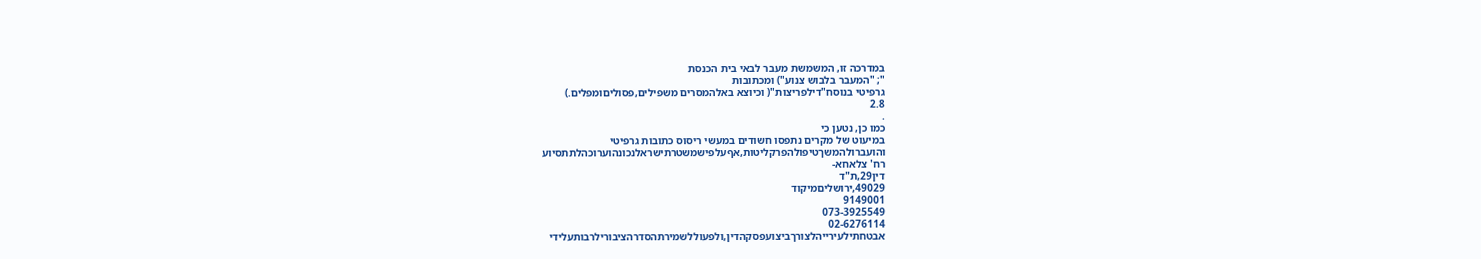במדרכה זו, המשמשת מעבר לבאי בית הכנסת
"; "המעבר בלבוש צנוע") ומכתובות
גרפיטי בנוסח"דילפריצות"( וכיוצא באלהמסרים משפילים,פסוליםומפלים.)
2.8
.
כמו כן, נטען כי
במיעוט של מקרים נתפסו חשודים במעשי ריסוס כתובות גרפיטי
והועברולהמשךטיפולהפרקליטות,אףעלפישמשטרתישראלנכונהוערוכהלתתסיוע
רח' צלאחא-
דין29,ת"ד
49029,ירושליםמיקוד
9149001
073-3925549
02-6276114
אבטחתילעירייהלצורךביצועפסקהדין,ולפעוללשמירתהסדרהציבורילרבותעלידי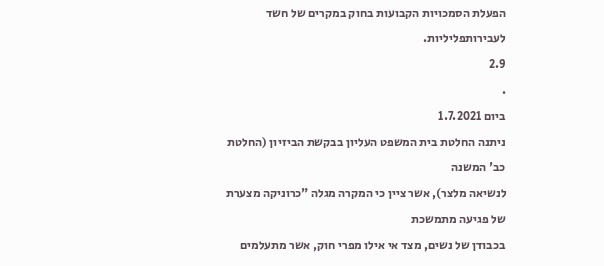הפעלת הסמכויות הקבועות בחוק במקרים של חשד לעבירותפליליות.
2.9
.
ביום 1.7.2021
ניתנה החלטת בית המשפט העליון בבקשת הביזיון (החלטת כב' המשנה
לנשיאה מלצר), אשר ציין כי המקרה מגלה "כרוניקה מצערת של פגיעה מתמשכת
בכבודן של נשים, מצד אי אילו מפרי חוק, אשר מתעלמים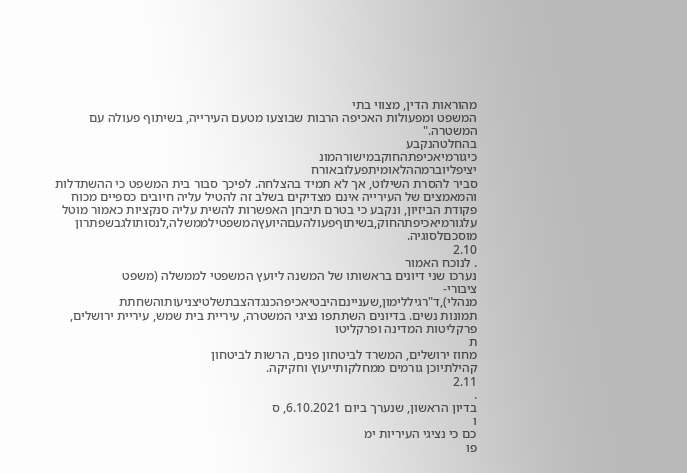מהוראות הדין, מצווי בתי
המשפט ומפעולות האכיפה הרבות שבוצעו מטעם העירייה, בשיתוף פעולה עם
המשטרה."
בהחלטהנקבע
כיגורמיאכיפתהחוקבמישורהמונ
יציפליוברמההלאומיתפעלובאורח
סביר להסרת השילוט, אך לא תמיד בהצלחה. לפיכך סבור בית המשפט כי ההשתדלות
והמאמצים של העירייה אינם מצדיקים בשלב זה להטיל עליה חיובים כספיים מכוח
פקודת הביזיון, ונקבע כי בטרם תיבחן האפשרות להשית עליה סנקציות כאמור מוטל
עלגורמיאכיפתהחוק,בשיתוףפעולהעםהיועץהמשפטילממשלה,לנסותולגבשפתרון
מוסכםלסוגיה.
2.10
. לנוכח האמור
נערכו שני דיונים בראשותו של המשנה ליועץ המשפטי לממשלה (משפט
ציבורי-
מנהלי),ד"רגיללימון,שעניינםהיבטיאכיפהכנגדהצבתשלטיצניעותוהשחתת
תמונות נשים. בדיונים השתתפו נציגי המשטרה, עיריית בית שמש, עיריית ירושלים,
פרקליטות המדינה ופרקליטו
ת
מחוז ירושלים, המשרד לביטחון פנים, הרשות לביטחון
קהילתיוכן גורמים ממחלקותייעוץ וחקיקה.
2.11
.
בדיון הראשון, שנערך ביום 6.10.2021, ס
ו
כם כי נציגי העיריות ימ
פו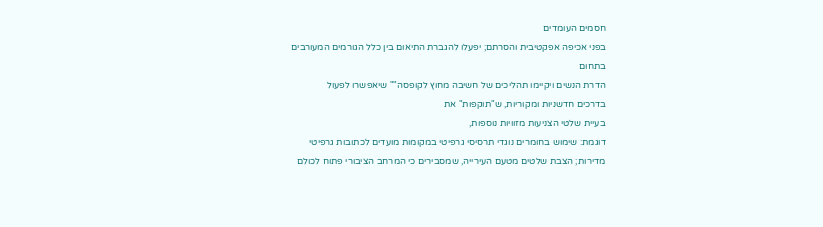חסמים העומדים
בפני אכיפה אפקטיבית והסרתם; יפעלו להגברת התיאום בין כלל הגורמים המעורבים
בתחום
הדרת הנשים ויקיימו תהליכים של חשיבה מחוץ לקופסה"" שיאפשרו לפעול
בדרכים חדשניות ומקוריות, ש"תוקפות" את
בעיית שלטי הצניעות מזוויות נוספות,
דוגמת: שימוש בחומרים נוגדי תרסיסי גרפיטי במקומות מועדים לכתובות גרפיטי
מדירות; הצבת שלטים מטעם העירייה, שמסבירים כי המרחב הציבורי פתוח לכולם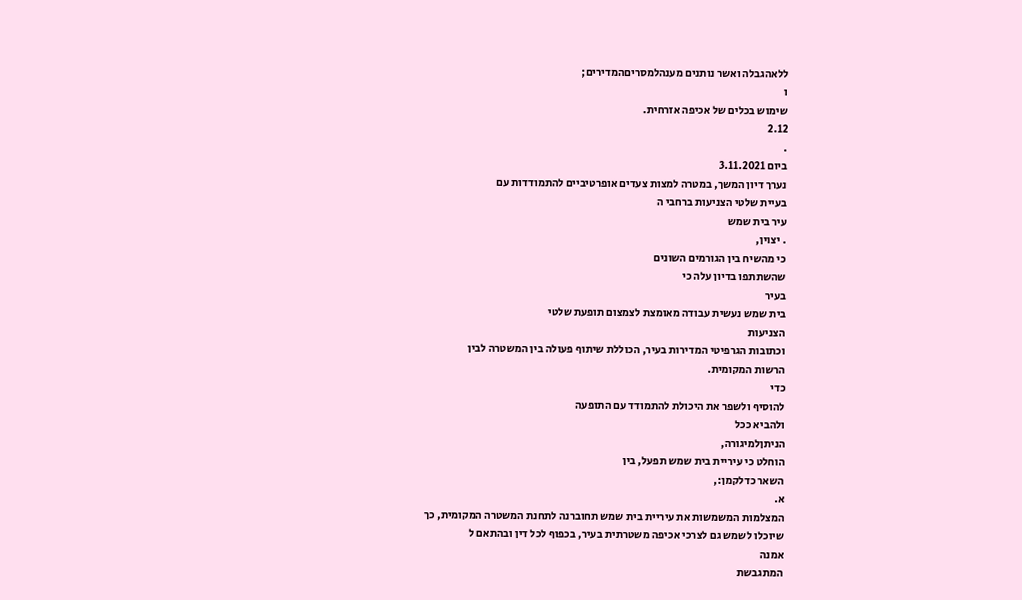ללאהגבלה ואשר נותנים מענהלמסריםהמדירים;
ו
שימוש בכלים של אכיפה אזרחית.
2.12
.
ביום 3.11.2021
נערך דיון המשך, במטרה למצות צעדים אופרטיביים להתמודדות עם
בעיית שלטי הצניעות ברחבי ה
עיר בית שמש
. יצוין,
כי מהשיח בין הגורמים השונים
שהשתתפו בדיון עלה כי
בעיר
בית שמש נעשית עבודה מאומצת לצמצום תופעת שלטי
הצניעות
וכתובות הגרפיטי המדירות בעיר, הכוללת שיתוף פעולה בין המשטרה לבין
הרשות המקומית.
כדי
להוסיף ולשפר את היכולת להתמודד עם התופעה
ולהביא ככל
הניתןלמיגורה,
הוחלט כי עיריית בית שמש תפעל, בין
השאר כדלקמן:,
א.
המצלמות המשמשות את עיריית בית שמש תחוברנה לתחנת המשטרה המקומית, כך
שיוכלו לשמש גם לצרכי אכיפה משטרתית בעיר, בכפוף לכל דין ובהתאם ל
אמנה
המתגבשת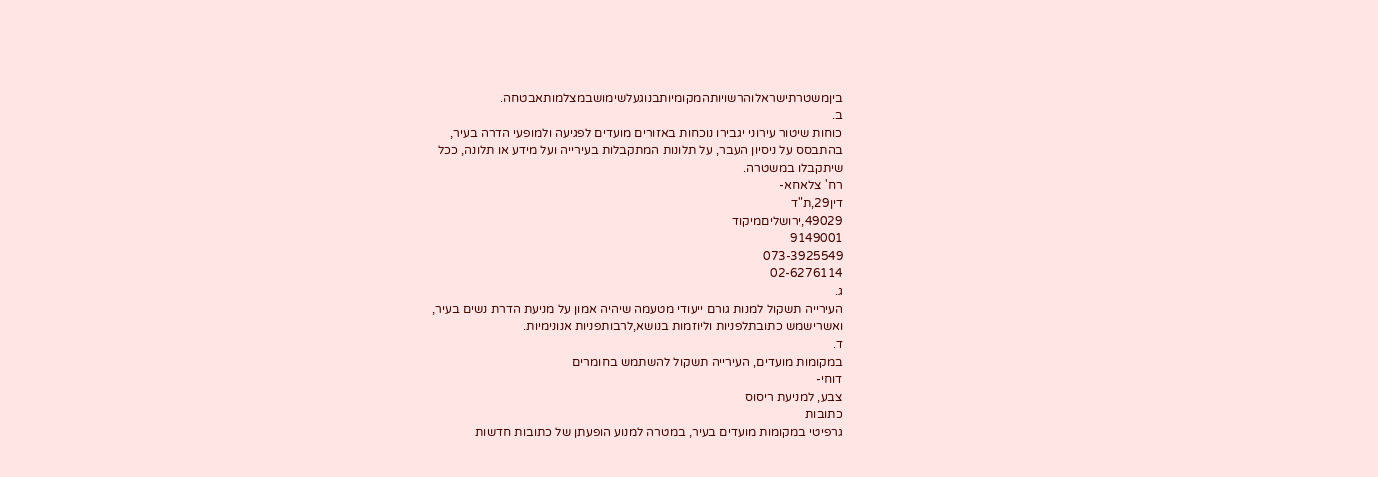ביןמשטרתישראלוהרשויותהמקומיותבנוגעלשימושבמצלמותאבטחה.
ב.
כוחות שיטור עירוני יגבירו נוכחות באזורים מועדים לפגיעה ולמופעי הדרה בעיר,
בהתבסס על ניסיון העבר, על תלונות המתקבלות בעירייה ועל מידע או תלונה, ככל
שיתקבלו במשטרה.
רח' צלאחא-
דין29,ת"ד
49029,ירושליםמיקוד
9149001
073-3925549
02-6276114
ג.
העירייה תשקול למנות גורם ייעודי מטעמה שיהיה אמון על מניעת הדרת נשים בעיר,
ואשרישמש כתובתלפניות וליוזמות בנושא,לרבותפניות אנונימיות.
ד.
במקומות מועדים, העירייה תשקול להשתמש בחומרים
דוחי-
צבע, למניעת ריסוס
כתובות
גרפיטי במקומות מועדים בעיר, במטרה למנוע הופעתן של כתובות חדשות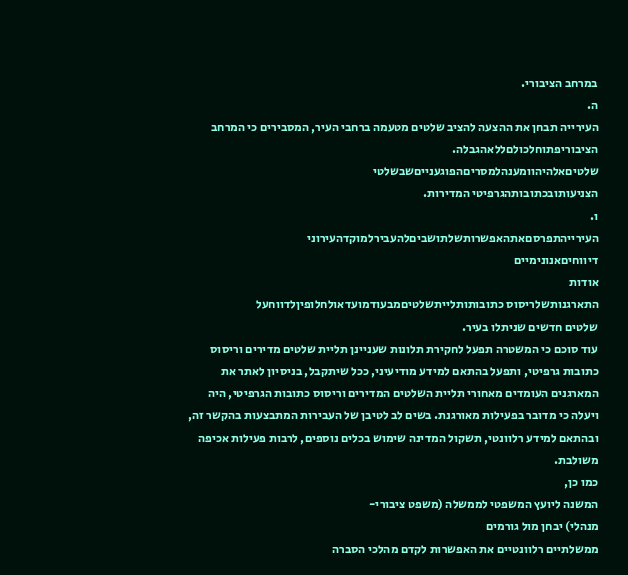במרחב הציבורי.
ה.
העירייה תבחן את ההצעה להציב שלטים מטעמה ברחבי העיר, המסבירים כי המרחב
הציבוריפתוחלכולםללאהגבלה.
שלטיםאלהיהוומענהלמסריםהפוגענייםשבשלטי
הצניעותובכתובותהגרפיטי המדירות.
ו.
העירייהתפרסםאתהאפשרותשלתושביםלהעבירלמוקדהעירוני
דיווחיםאנונימיים
אודות
התארגנותשלריסוס כתובותותלייתשלטיםמבעודמועדאולחלופיןלדווחעל
שלטים חדשים שניתלו בעיר.
עוד סוכם כי המשטרה תפעל לחקירת תלונות שעניינן תליית שלטים מדירים וריסוס
כתובות גרפיטי, ותפעל בהתאם למידע מודיעיני, ככל שיתקבל, בניסיון לאתר את
המארגנים העומדים מאחורי תליית השלטים המדירים וריסוס כתובות הגרפיטי, היה
ויעלה כי מדובר בפעילות מאורגנת. בשים לב לטיבן של העבירות המתבצעות בהקשר זה,
ובהתאם למידע רלוונטי, תשקול המדינה שימוש בכלים נוספים, לרבות פעילות אכיפה
משולבת.
כמו כן,
המשנה ליועץ המשפטי לממשלה (משפט ציבורי-
מנהלי) יבחן מול גורמים
ממשלתיים רלוונטיים את האפשרות לקדם מהלכי הסברה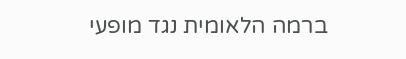ברמה הלאומית נגד מופעי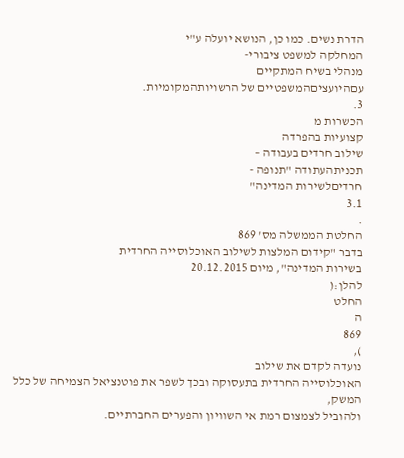הדרת נשים. כמו כן, הנושא יועלה ע"י
המחלקה למשפט ציבורי-
מנהלי בשיח המתקיים
עםהיועציםהמשפטיים של הרשויותהמקומיות.
3.
הכשרות מ
קצועיות בהפרדה
שילוב חרדים בעבודה –
תכניתהעתודה "תנופה -
חרדיםלשירות המדינה"
3.1
.
החלטת הממשלה מס' 869
בדבר "קידום המלצות לשילוב האוכלוסייה החרדית
בשירות המדינה", מיום 20.12.2015
להלן:(
החלט
ה
869
),
נועדה לקדם את שילוב
האוכלוסייה החרדית בתעסוקה ובכך לשפר את פוטנציאל הצמיחה של כלל המשק,
ולהוביל לצמצום רמת אי השוויון והפערים החברתיים.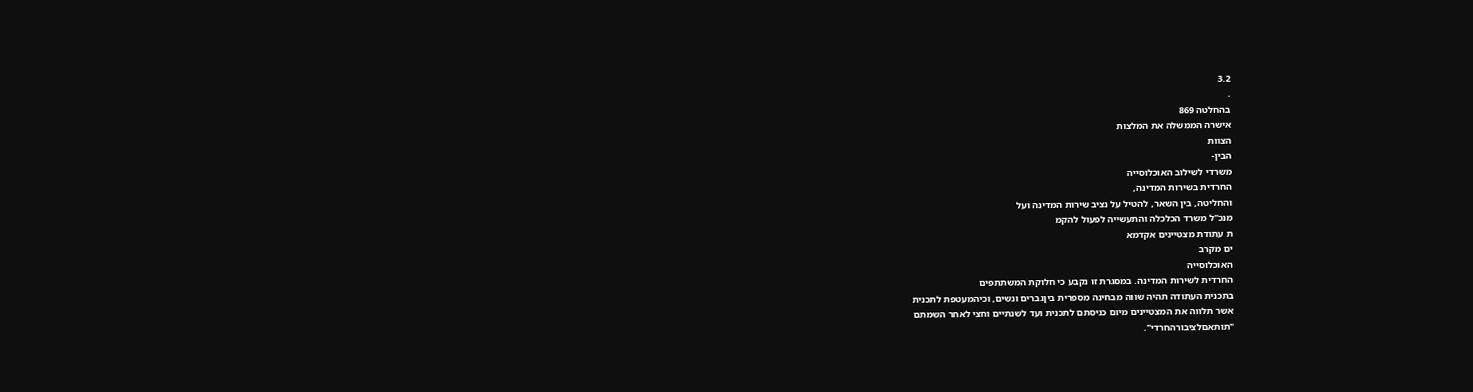3.2
.
בהחלטה 869
אישרה הממשלה את המלצות
הצוות
הבין-
משרדי לשילוב האוכלוסייה
החרדית בשירות המדינה,
והחליטה, בין השאר, להטיל על נציב שירות המדינה ועל
מנכ"ל משרד הכלכלה והתעשייה לפעול להקמ
ת עתודת מצטיינים אקדמא
ים מקרב
האוכלוסייה
החרדית לשירות המדינה. במסגרת זו נקבע כי חלוקת המשתתפים
בתכנית העתודה תהיה שווה מבחינה מספרית ביןגברים ונשים, וכיהמעטפת לתכנית
אשר תלווה את המצטיינים מיום כניסתם לתכנית ועד לשנתיים וחצי לאחר השמתם
"תותאםלציבורהחרדי".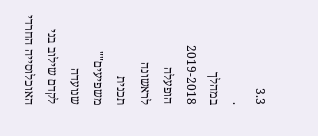3.3
.
במהלך 2019-2018
הופעלה
לראשונה
תכנית
משפיעים""
שנועדה
לקדם שילוב בני
האוכלוסייה החרדי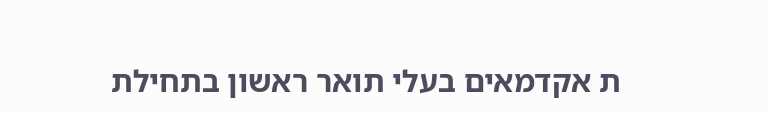ת אקדמאים בעלי תואר ראשון בתחילת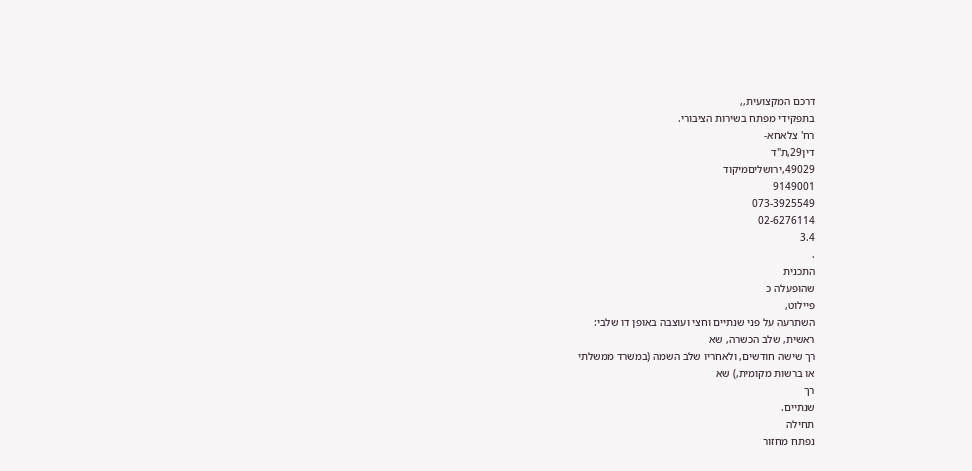דרכם המקצועית,,
בתפקידי מפתח בשירות הציבורי.
רח' צלאחא-
דין29,ת"ד
49029,ירושליםמיקוד
9149001
073-3925549
02-6276114
3.4
.
התכנית
שהופעלה כ
פיילוט,
השתרעה על פני שנתיים וחצי ועוצבה באופן דו שלבי:
ראשית, שלב הכשרה, שא
רך שישה חודשים, ולאחריו שלב השמה (במשרד ממשלתי
או ברשות מקומית,) שא
רך
שנתיים.
תחילה
נפתח מחזור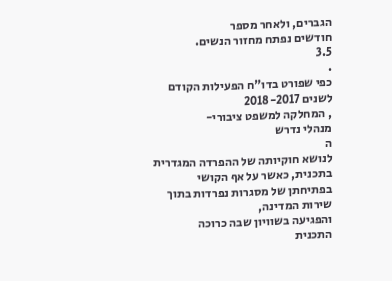הגברים, ולאחר מספר
חודשים נפתח מחזור הנשים.
3.5
.
כפי שפורט בדו"ח הפעילות הקודם
לשנים 2018-2017
, המחלקה למשפט ציבורי-
מנהלי נדרש
ה
לנושא חוקיותה של ההפרדה המגדרית בתכנית, כאשר על אף הקושי
בפתיחתן של מסגרות נפרדות בתוך שירות המדינה,
והפגיעה בשוויון שבה כרוכה
התכנית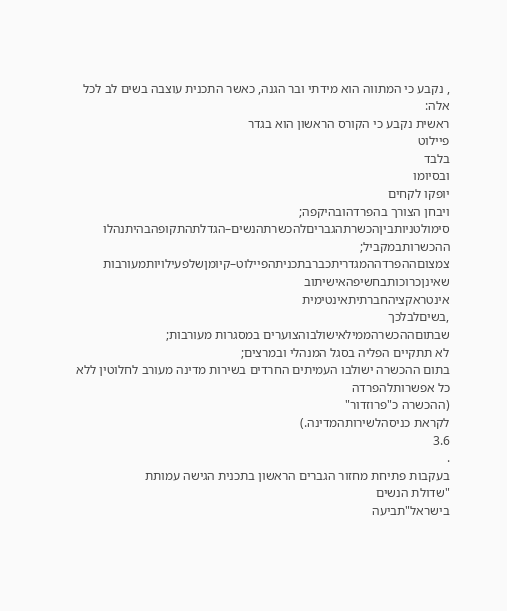, נקבע כי המתווה הוא מידתי ובר הגנה, כאשר התכנית עוצבה בשים לב לכל
אלה:
ראשית נקבע כי הקורס הראשון הוא בגדר
פיילוט
בלבד
ובסיומו
יופקו לקחים
ויבחן הצורך בהפרדהובהיקפה;
סימולטניותביןהכשרתהגבריםלהכשרתהנשים–הגדלתהתקופהבהיתנהלו
ההכשרותבמקביל;
צמצוםההפרדההמגדריתכברבתכניתהפיילוט–קיומןשלפעילויותמעורבות
שאינןכרוכותבחשיפהאישיתוב
אינטראקציהחברתיתאינטימית
,בשיםלבלכך
שבתוםההכשרהממילאישולבוהצוערים במסגרות מעורבות;
לא תתקיים הפליה בסגל המנהלי ובמרצים;
בתום ההכשרה ישולבו העמיתים החרדים בשירות מדינה מעורב לחלוטין ללא
כל אפשרותלהפרדה
(ההכשרה כ"פרוזדור"
לקראת כניסהלשירותהמדינה.)
3.6
.
בעקבות פתיחת מחזור הגברים הראשון בתכנית הגישה עמותת
"שדולת הנשים
בישראל"תביעה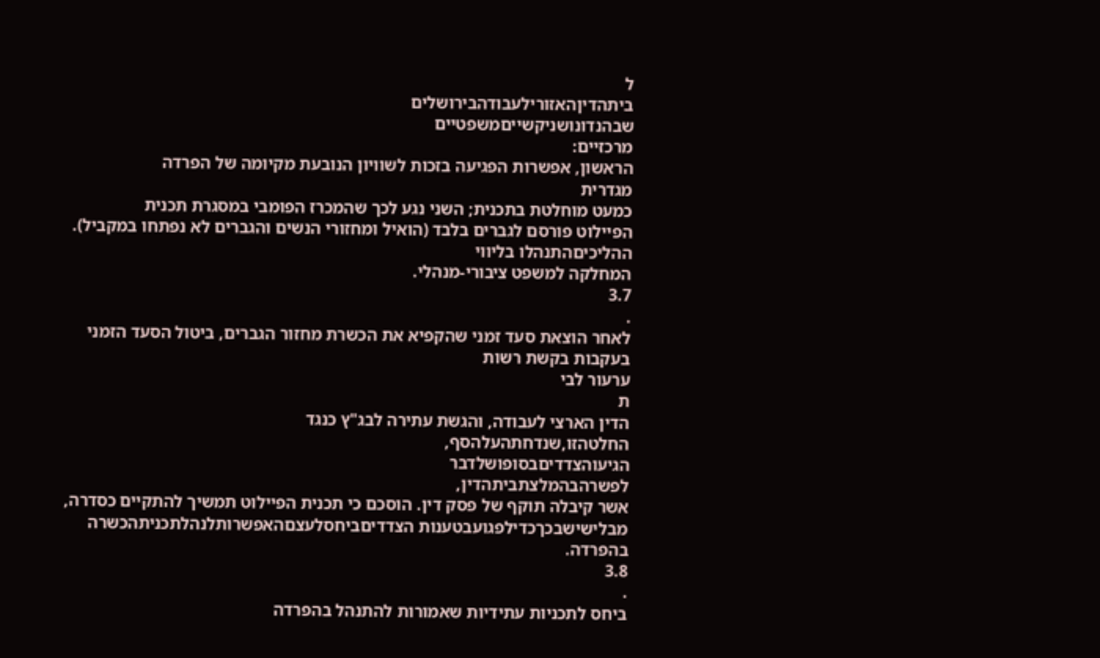ל
ביתהדיןהאזורילעבודהבירושלים
שבהנדונושניקשייםמשפטיים
מרכזיים:
הראשון, אפשרות הפגיעה בזכות לשוויון הנובעת מקיומה של הפרדה
מגדרית
כמעט מוחלטת בתכנית; השני נגע לכך שהמכרז הפומבי במסגרת תכנית
הפיילוט פורסם לגברים בלבד (הואיל ומחזורי הנשים והגברים לא נפתחו במקביל).
ההליכיםהתנהלו בליווי
המחלקה למשפט ציבורי-מנהלי.
3.7
.
לאחר הוצאת סעד זמני שהקפיא את הכשרת מחזור הגברים, ביטול הסעד הזמני
בעקבות בקשת רשות
ערעור לבי
ת
הדין הארצי לעבודה, והגשת עתירה לבג"ץ כנגד
החלטהזו,שנדחתהעלהסף,
הגיעוהצדדיםבסופושלדבר
לפשרהבהמלצתביתהדין,
אשר קיבלה תוקף של פסק דין. הוסכם כי תכנית הפיילוט תמשיך להתקיים כסדרה,
מבלישישבכךכדילפגועבטענות הצדדיםביחסלעצםהאפשרותלנהלתכניתהכשרה
בהפרדה.
3.8
.
ביחס לתכניות עתידיות שאמורות להתנהל בהפרדה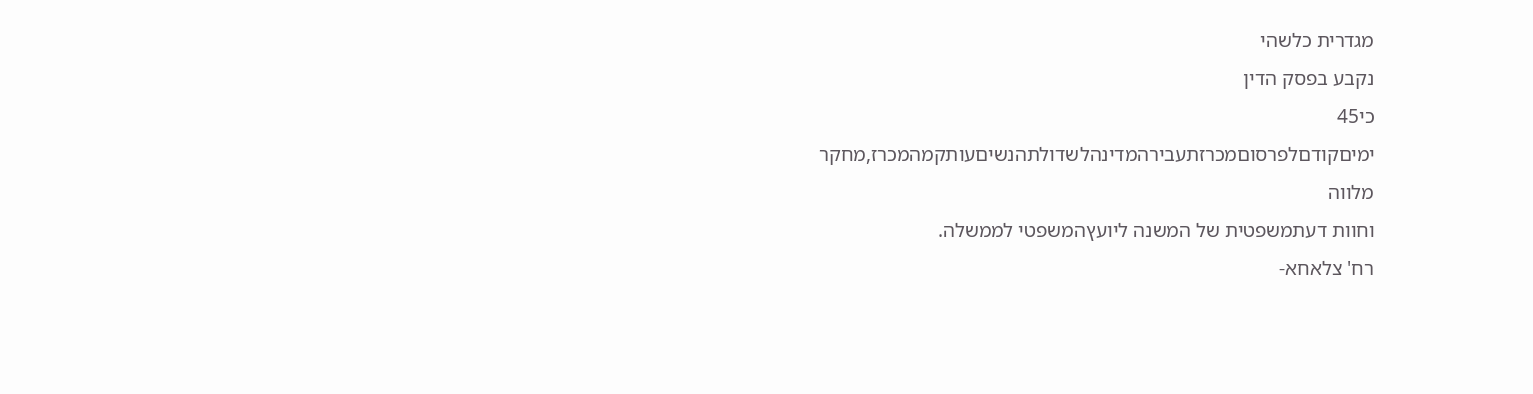מגדרית כלשהי
נקבע בפסק הדין
כי45
ימיםקודםלפרסוםמכרזתעבירהמדינהלשדולתהנשיםעותקמהמכרז,מחקר
מלווה
וחוות דעתמשפטית של המשנה ליועץהמשפטי לממשלה.
רח' צלאחא-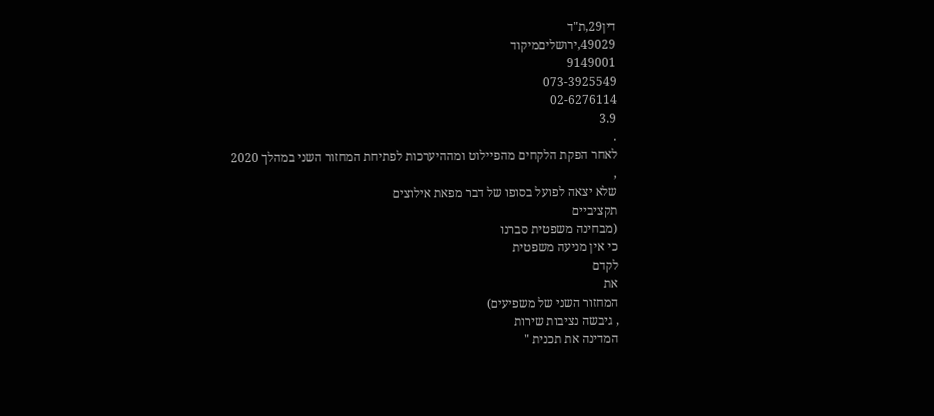דין29,ת"ד
49029,ירושליםמיקוד
9149001
073-3925549
02-6276114
3.9
.
לאחר הפקת הלקחים מהפיילוט ומההיערכות לפתיחת המחזור השני במהלך 2020
,
שלא יצאה לפועל בסופו של דבר מפאת אילוצים
תקציביים
(מבחינה משפטית סברנו
כי אין מניעה משפטית
לקדם
את
המחזור השני של משפיעים)
, גיבשה נציבות שירות
המדינה את תכנית "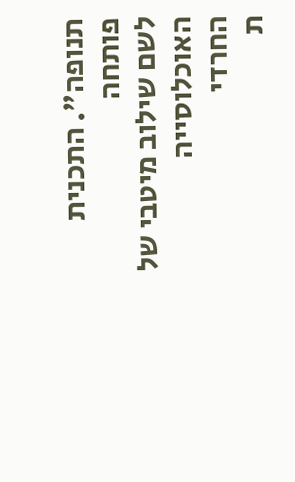תנופה". התכנית
פותחה
לשם שילוב מיטבי של
האוכלוסייה
החרדי
ת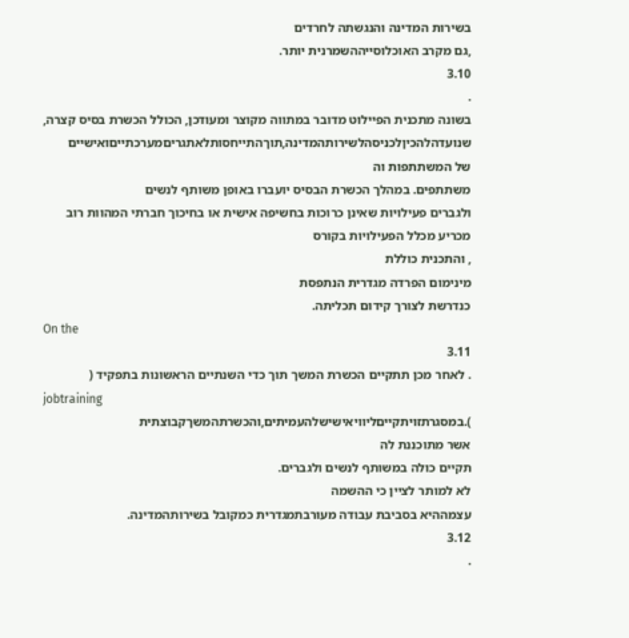בשירות המדינה והנגשתה לחרדים
,גם מקרב האוכלוסייההשמרנית יותר.
3.10
.
בשונה מתכנית הפיילוט מדובר במתווה מקוצר ומעודכן, הכולל הכשרת בסיס קצרה,
שנועדהלהכיןלכניסהלשירותהמדינה,תוךהתייחסותלאתגריםמערכתייםואישיים
של המשתתפות וה
משתתפים. במהלך הכשרת הבסיס יועברו באופן משותף לנשים
ולגברים פעילויות שאינן כרוכות בחשיפה אישית או בחיכוך חברתי המהוות רוב
מכריע מכלל הפעילויות בקורס
, והתכנית כוללת
מינימום הפרדה מגדרית הנתפסת
כנדרשת לצורך קידום תכליתה.
On the
3.11
. לאחר מכן תתקיים הכשרת המשך תוך כדי השנתיים הראשונות בתפקיד (
jobtraining
).במסגרתזויתקייםליוויאישישלהעמיתים,והכשרתהמשךקבוצתית
אשר מתוכננת לה
תקיים כולה במשותף לנשים ולגברים.
לא למותר לציין כי ההשמה
עצמההיא בסביבת עבודה מעורבתמגדרית כמקובל בשירותהמדינה.
3.12
.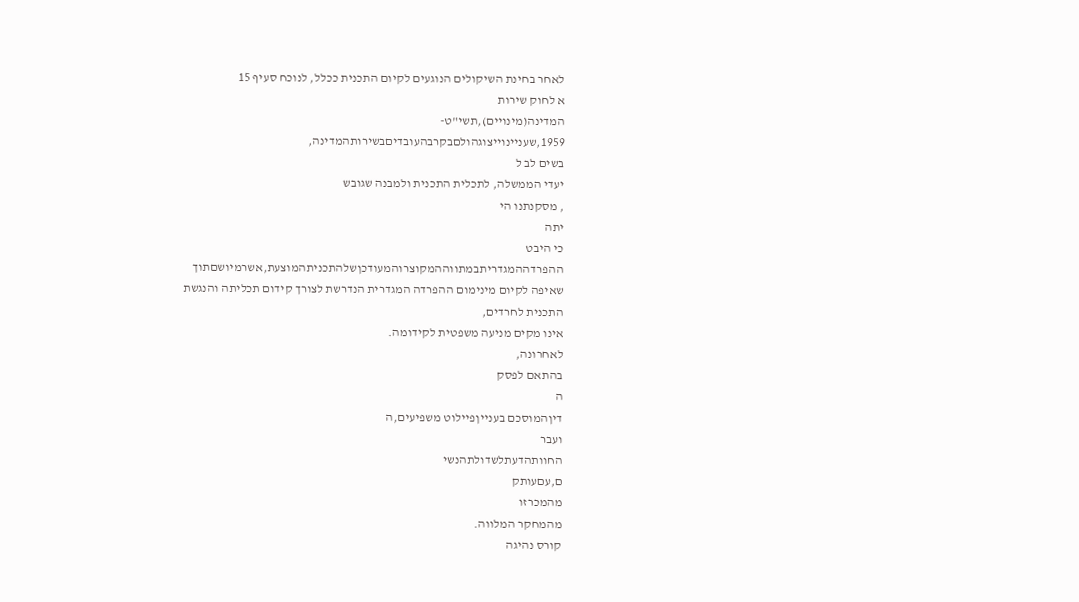לאחר בחינת השיקולים הנוגעים לקיום התכנית ככלל, לנוכח סעיף 15
א לחוק שירות
המדינה(מינויים),תשי"ט-
1959,שעניינוייצוגהולםבקרבהעובדיםבשירותהמדינה,
בשים לב ל
יעדי הממשלה, לתכלית התכנית ולמבנה שגובש
, מסקנתנו הי
יתה
כי היבט
ההפרדההמגדריתבמתווההמקוצרוהמעודכןשלהתכניתהמוצעת,אשרמיושםתוך
שאיפה לקיום מינימום ההפרדה המגדרית הנדרשת לצורך קידום תכליתה והנגשת
התכנית לחרדים,
אינו מקים מניעה משפטית לקידומה.
לאחרונה,
בהתאם לפסק
ה
דיןהמוסכם בענייןפיילוט משפיעים,ה
ועבר
החוותהדעתלשדולתהנשי
ם,עםעותק
מהמכרזו
מהמחקר המלווה.
קורס נהיגה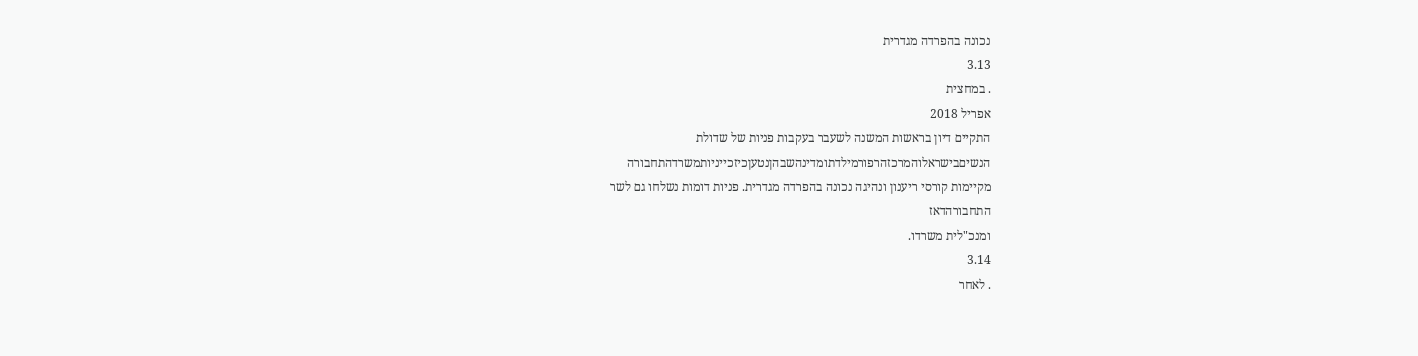נכונה בהפרדה מגדרית
3.13
. במחצית
אפריל 2018
התקיים דיון בראשות המשנה לשעבר בעקבות פניות של שדולת
הנשיםבישראלוהמרכזהרפורמילדתומדינהשבהןנטעןכיזכייניותמשרדהתחבורה
מקיימות קורסי ריענון ונהיגה נכונה בהפרדה מגדרית. פניות דומות נשלחו גם לשר
התחבורהדאז
ומנכ"לית משרדו.
3.14
. לאחר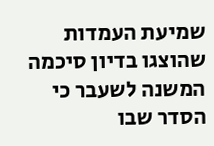שמיעת העמדות שהוצגו בדיון סיכמה המשנה לשעבר כי הסדר שבו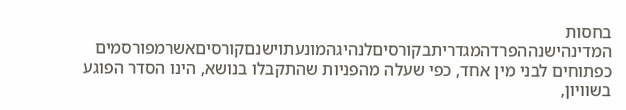בחסות
המדינהישנההפרדהמגדריתבקורסיםלנהיגהמונעתוישנםקורסיםאשרמפורסמים
כפתוחים לבני מין אחד, כפי שעלה מהפניות שהתקבלו בנושא, הינו הסדר הפוגע
בשוויון,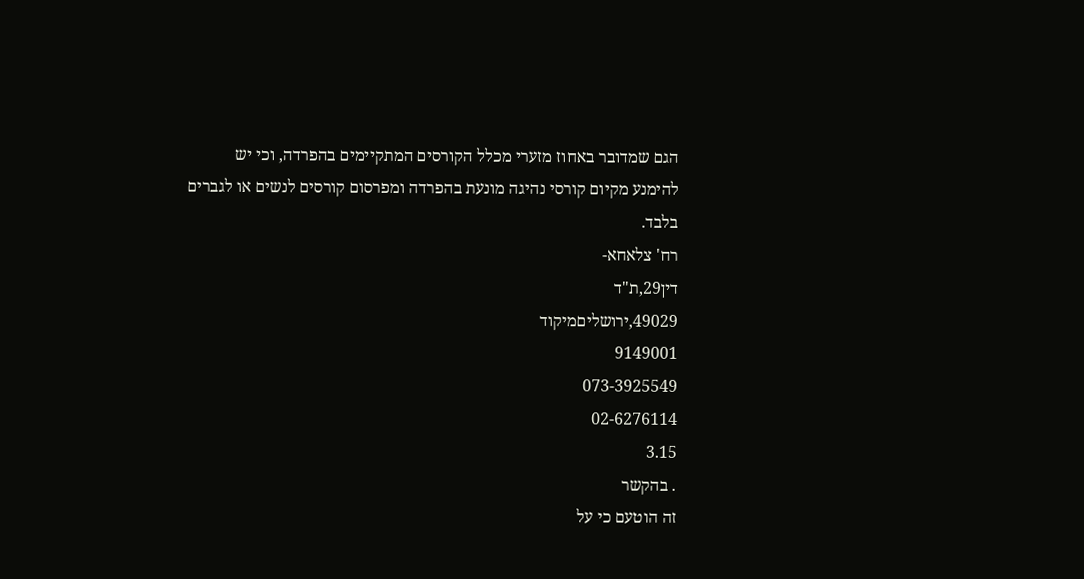הגם שמדובר באחוז מזערי מכלל הקורסים המתקיימים בהפרדה, וכי יש
להימנע מקיום קורסי נהיגה מונעת בהפרדה ומפרסום קורסים לנשים או לגברים
בלבד.
רח' צלאחא-
דין29,ת"ד
49029,ירושליםמיקוד
9149001
073-3925549
02-6276114
3.15
. בהקשר
זה הוטעם כי על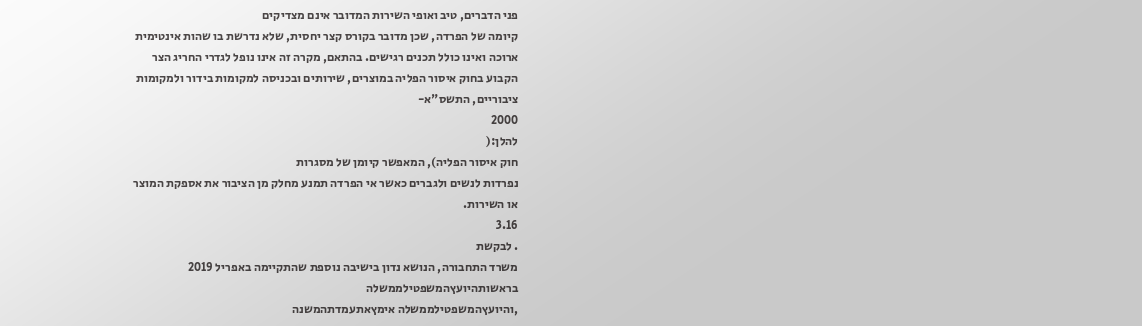פני הדברים, טיב ואופי השירות המדובר אינם מצדיקים
קיומה של הפרדה, שכן מדובר בקורס קצר יחסית, שלא נדרשת בו שהות אינטימית
ארוכה ואינו כולל תכנים רגישים. בהתאם, מקרה זה אינו נופל לגדרי החריג הצר
הקבוע בחוק איסור הפליה במוצרים, שירותים ובכניסה למקומות בידור ולמקומות
ציבוריים, התשס"א-
2000
להלן:(
חוק איסור הפליה), המאפשר קיומן של מסגרות
נפרדות לנשים ולגברים כאשר אי הפרדה תמנע מחלק מן הציבור את אספקת המוצר
או השירות.
3.16
. לבקשת
משרד התחבורה, הנושא נדון בישיבה נוספת שהתקיימה באפריל 2019
בראשותהיועץהמשפטילממשלה
,והיועץהמשפטילממשלה אימץאתעמדתהמשנה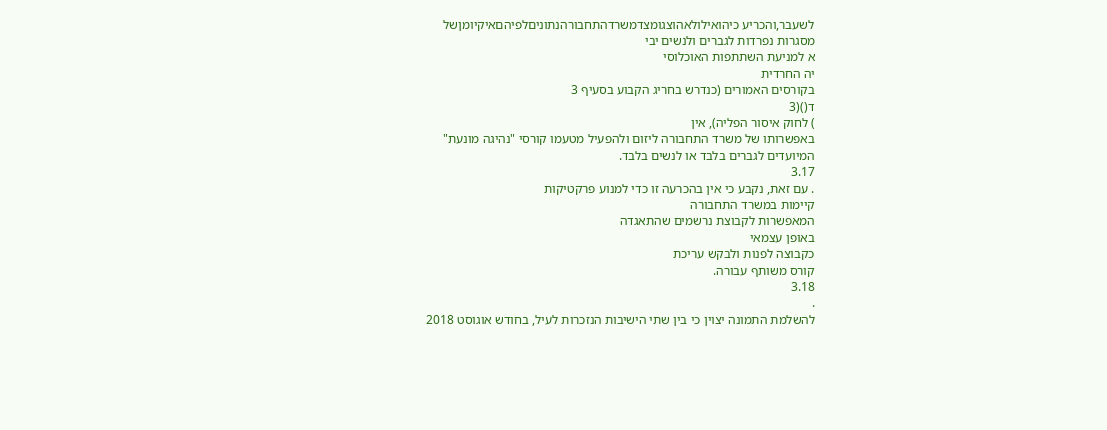לשעבר,והכריע כיהואילולאהוצגומצדמשרדהתחבורהנתוניםלפיהםאיקיומןשל
מסגרות נפרדות לגברים ולנשים יבי
א למניעת השתתפות האוכלוסי
יה החרדית
בקורסים האמורים (כנדרש בחריג הקבוע בסעיף 3
ד()(3
) לחוק איסור הפליה), אין
באפשרותו של משרד התחבורה ליזום ולהפעיל מטעמו קורסי "נהיגה מונעת"
המיועדים לגברים בלבד או לנשים בלבד.
3.17
. עם זאת, נקבע כי אין בהכרעה זו כדי למנוע פרקטיקות
קיימות במשרד התחבורה
המאפשרות לקבוצת נרשמים שהתאגדה
באופן עצמאי
כקבוצה לפנות ולבקש עריכת
קורס משותף עבורה.
3.18
.
להשלמת התמונה יצוין כי בין שתי הישיבות הנזכרות לעיל, בחודש אוגוסט 2018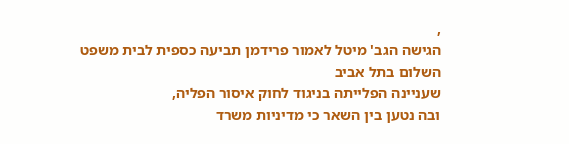,
הגישה הגב' מיטל לאמור פרידמן תביעה כספית לבית משפט השלום בתל אביב
שעניינה הפלייתה בניגוד לחוק איסור הפליה,
ובה נטען בין השאר כי מדיניות משרד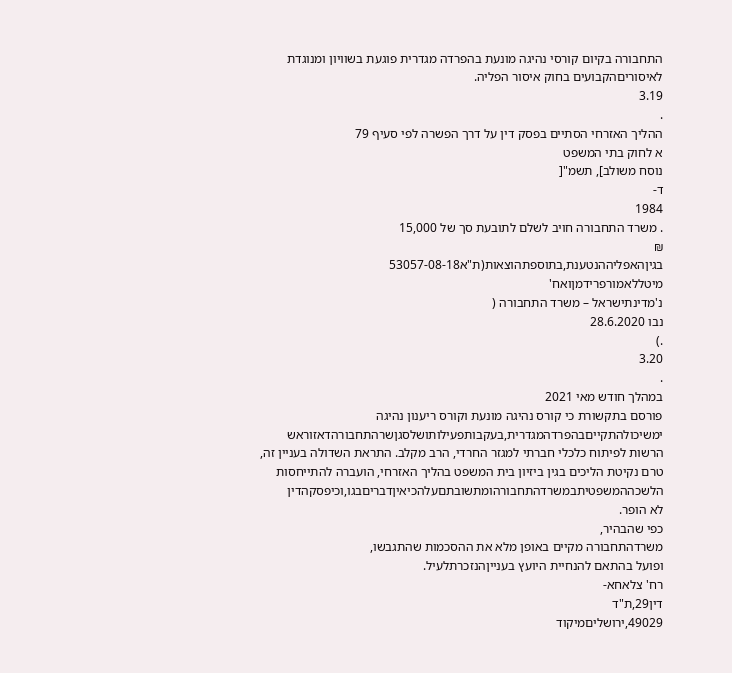התחבורה בקיום קורסי נהיגה מונעת בהפרדה מגדרית פוגעת בשוויון ומנוגדת
לאיסוריםהקבועים בחוק איסור הפליה.
3.19
.
ההליך האזרחי הסתיים בפסק דין על דרך הפשרה לפי סעיף 79
א לחוק בתי המשפט
נוסח משולב], תשמ"[
ד-
1984
. משרד התחבורה חויב לשלם לתובעת סך של 15,000
₪
בגיןהאפליההנטענת,בתוספתהוצאות(ת"א53057-08-18
מיטללאמורפרידמןואח'
נ'מדינתישראל – משרד התחבורה (
נבו 28.6.2020
.)
3.20
.
במהלך חודש מאי 2021
פורסם בתקשורת כי קורס נהיגה מונעת וקורס ריענון נהיגה
ימשיכולהתקייםבהפרדהמגדרית,בעקבותפעילותושלסגןשרהתחבורהדאזוראש
הרשות לפיתוח כלכלי חברתי למגזר החרדי, הרב מקלב. התראת השדולה בעניין זה,
טרם נקיטת הליכים בגין ביזיון בית המשפט בהליך האזרחי, הועברה להתייחסות
הלשכההמשפטיתבמשרדהתחבורהומתשובתםעלהכיאיןדבריםבגו,וכיפסקהדין
לא הופר.
כפי שהבהיר,
משרדהתחבורה מקיים באופן מלא את ההסכמות שהתגבשו,
ופועל בהתאם להנחיית היועץ בענייןהנזכרתלעיל.
רח' צלאחא-
דין29,ת"ד
49029,ירושליםמיקוד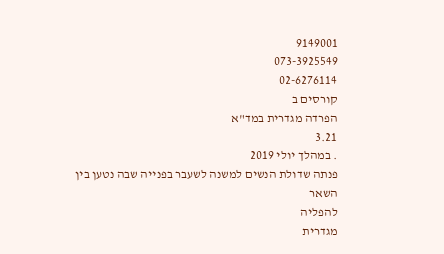9149001
073-3925549
02-6276114
קורסים ב
הפרדה מגדרית במד"א
3.21
. במהלך יולי 2019
פנתה שדולת הנשים למשנה לשעבר בפנייה שבה נטען בין השאר
להפליה
מגדרית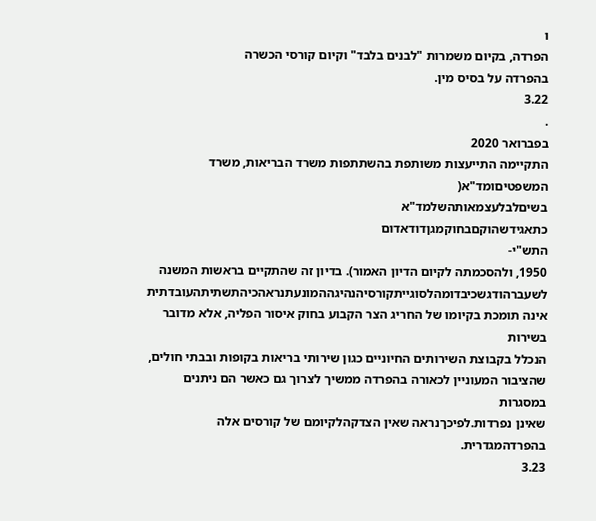ו
הפרדה, בקיום משמרות "לבנים בלבד" וקיום קורסי הכשרה
בהפרדה על בסיס מין.
3.22
.
בפברואר 2020
התקיימה התייעצות משותפת בהשתתפות משרד הבריאות, משרד
המשפטיםומד"א(
בשיםלבלעצמאותהשלמד"א
כתאגידשהוקםבחוקמגןדודאדום
התש"י-
1950, ולהסכמתה לקיום הדיון האמור). בדיון זה שהתקיים בראשות המשנה
לשעברהודגשכיבדומהלסוגייתקורסיהנהיגההמונעתנראהכיהתשתיתהעובדתית
אינה תומכת בקיומו של החריג הצר הקבוע בחוק איסור הפליה, אלא מדובר בשירות
הנכלל בקבוצת השירותים החיוניים כגון שירותי בריאות בקופות ובבתי חולים,
שהציבור המעוניין לכאורה בהפרדה ממשיך לצרוך גם כאשר הם ניתנים במסגרות
שאינן נפרדות.לפיכךנראה שאין הצדקהלקיומם של קורסים אלה בהפרדהמגדרית.
3.23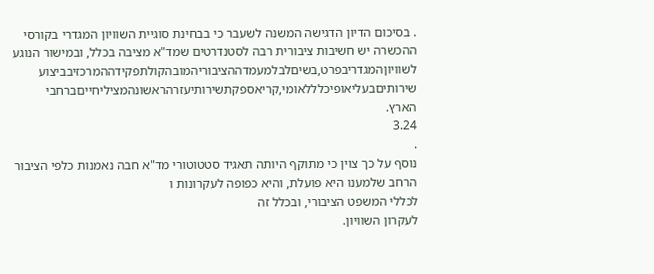. בסיכום הדיון הדגישה המשנה לשעבר כי בבחינת סוגיית השוויון המגדרי בקורסי
ההכשרה יש חשיבות ציבורית רבה לסטנדרטים שמד"א מציבה בכלל, ובמישור הנוגע
לשוויוןהמגדריבפרט,בשיםלבלמעמדההציבוריהמובהקולתפקידההמרכזיבביצוע
שירותיםבעליאופיכלללאומי,קריאספקתשירותיעזרהראשונהמציליחייםברחבי
הארץ.
3.24
.
נוסף על כך צוין כי מתוקף היותה תאגיד סטטוטורי מד"א חבה נאמנות כלפי הציבור
הרחב שלמענו היא פועלת, והיא כפופה לעקרונות ו
לכללי המשפט הציבורי, ובכלל זה
לעקרון השוויון.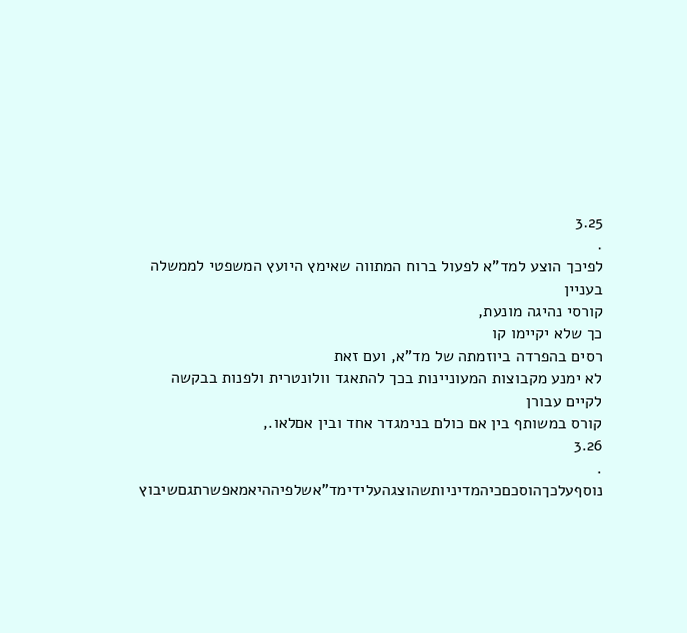3.25
.
לפיכך הוצע למד"א לפעול ברוח המתווה שאימץ היועץ המשפטי לממשלה בעניין
קורסי נהיגה מונעת,
כך שלא יקיימו קו
רסים בהפרדה ביוזמתה של מד"א, ועם זאת
לא ימנע מקבוצות המעוניינות בכך להתאגד וולונטרית ולפנות בבקשה לקיים עבורן
קורס במשותף בין אם כולם בנימגדר אחד ובין אםלאו.,
3.26
.
נוסףעלכךהוסכםכיהמדיניותשהוצגהעלידימד"אשלפיההיאמאפשרתגםשיבוץ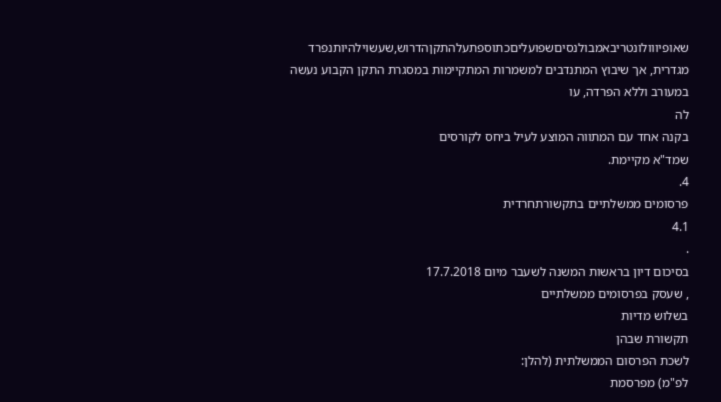שאופיווולונטריבאמבולנסיםשפועליםכתוספתעלהתקןהדרוש,שעשוילהיותנפרד
מגדרית, אך שיבוץ המתנדבים למשמרות המתקיימות במסגרת התקן הקבוע נעשה
במעורב וללא הפרדה, עו
לה
בקנה אחד עם המתווה המוצע לעיל ביחס לקורסים
שמד"א מקיימת.
4.
פרסומים ממשלתיים בתקשורתחרדית
4.1
.
בסיכום דיון בראשות המשנה לשעבר מיום 17.7.2018
, שעסק בפרסומים ממשלתיים
בשלוש מדיות
תקשורת שבהן
לשכת הפרסום הממשלתית (להלן:
לפ"מ) מפרסמת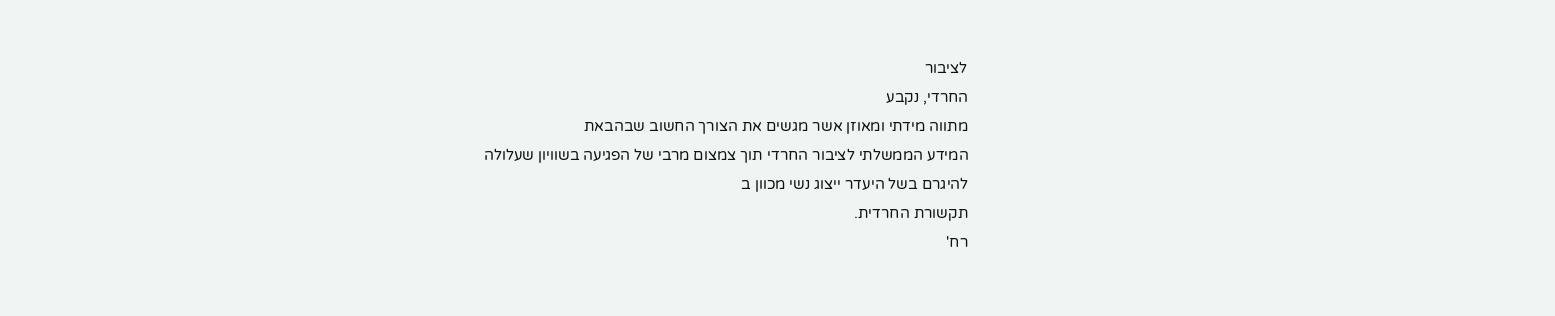לציבור
החרדי, נקבע
מתווה מידתי ומאוזן אשר מגשים את הצורך החשוב שבהבאת
המידע הממשלתי לציבור החרדי תוך צמצום מרבי של הפגיעה בשוויון שעלולה
להיגרם בשל היעדר ייצוג נשי מכוון ב
תקשורת החרדית.
רח'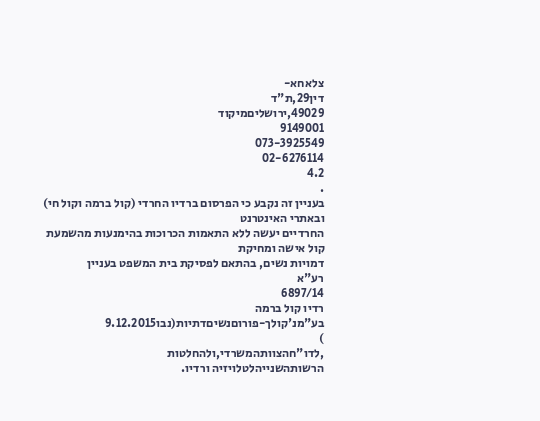צלאחא-
דין29,ת"ד
49029,ירושליםמיקוד
9149001
073-3925549
02-6276114
4.2
.
בעניין זה נקבע כי הפרסום ברדיו החרדי (קול ברמה וקול חי) ובאתרי האינטרנט
החרדיים יעשה ללא התאמות הכרוכות בהימנעות מהשמעת קול אישה ומחיקת
דמויות נשים, בהתאם לפסיקת בית המשפט בעניין
רע"א
6897/14
רדיו קול ברמה
בע"מנ'קולך-פורוםנשיםדתיות(נבו9.12.2015
)
,לדו"חהצוותהמשרדי,ולהחלטות
הרשותהשנייהלטלויזיה ורדיו.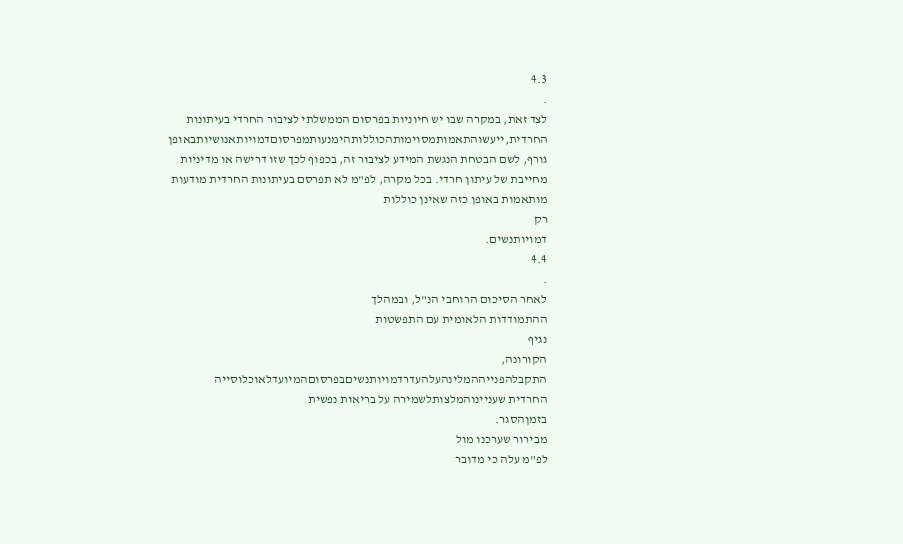4.3
.
לצד זאת, במקרה שבו יש חיוניות בפרסום הממשלתי לציבור החרדי בעיתונות
החרדית,ייעשוהתאמותמסוימותהכוללותהימנעותמפרסוםדמויותאנושיותבאופן
גורף, לשם הבטחת הנגשת המידע לציבור זה, בכפוף לכך שזו דרישה או מדיניות
מחייבת של עיתון חרדי. בכל מקרה, לפ"מ לא תפרסם בעיתונות החרדית מודעות
מותאמות באופן כזה שאינן כוללות
רק
דמויותנשים.
4.4
.
לאחר הסיכום הרוחבי הנ"ל, ובמהלך
ההתמודדות הלאומית עם התפשטות
נגיף
הקורונה,
התקבלהפנייההמלינהעלהעדרדמויותנשיםבפרסוםהמיועדלאוכלוסייה
החרדית שעניינוהמלצותלשמירה על בריאות נפשית
בזמןהסגר.
מבירור שערכנו מול
לפ"מ עלה כי מדובר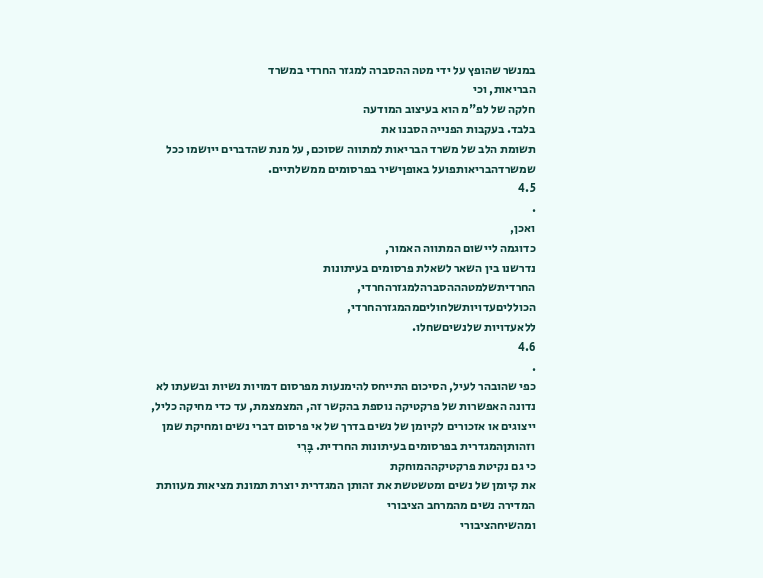במנשר שהופץ על ידי מטה ההסברה למגזר החרדי במשרד
הבריאות, וכי
חלקה של לפ"מ הוא בעיצוב המודעה
בלבד. בעקבות הפנייה הסבנו את
תשומת הלב של משרד הבריאות למתווה שסוכם, על מנת שהדברים ייושמו ככל
שמשרדהבריאותפועל באופןישיר בפרסומים ממשלתיים.
4.5
.
ואכן,
כדוגמה ליישום המתווה האמור,
נדרשנו בין השאר לשאלת פרסומים בעיתונות
החרדיתשלמטהההסברהלמגזרהחרדי,
הכולליםעדויותשלחוליםמהמגזרהחרדי,
ללאעדויות שלנשיםשחלו.
4.6
.
כפי שהובהר לעיל, הסיכום התייחס להימנעות מפרסום דמויות נשיות ובשעתו לא
נדונה האפשרות של פרקטיקה נוספת בהקשר זה, המצמצמת, עד כדי מחיקה כליל,
ייצוגים או אזכורים לקיומן של נשים בדרך של אי פרסום דברי נשים ומחיקת שמן
וזהותןהמגדרית בפרסומים בעיתונות החרדית. בָּרִי
כי גם נקיטת פרקטיקההמוחקת
את קיומן של נשים ומטשטשת את זהותן המגדרית יוצרת תמונת מציאות מעוותת
המדירה נשים מהמרחב הציבורי
ומהשיחהציבורי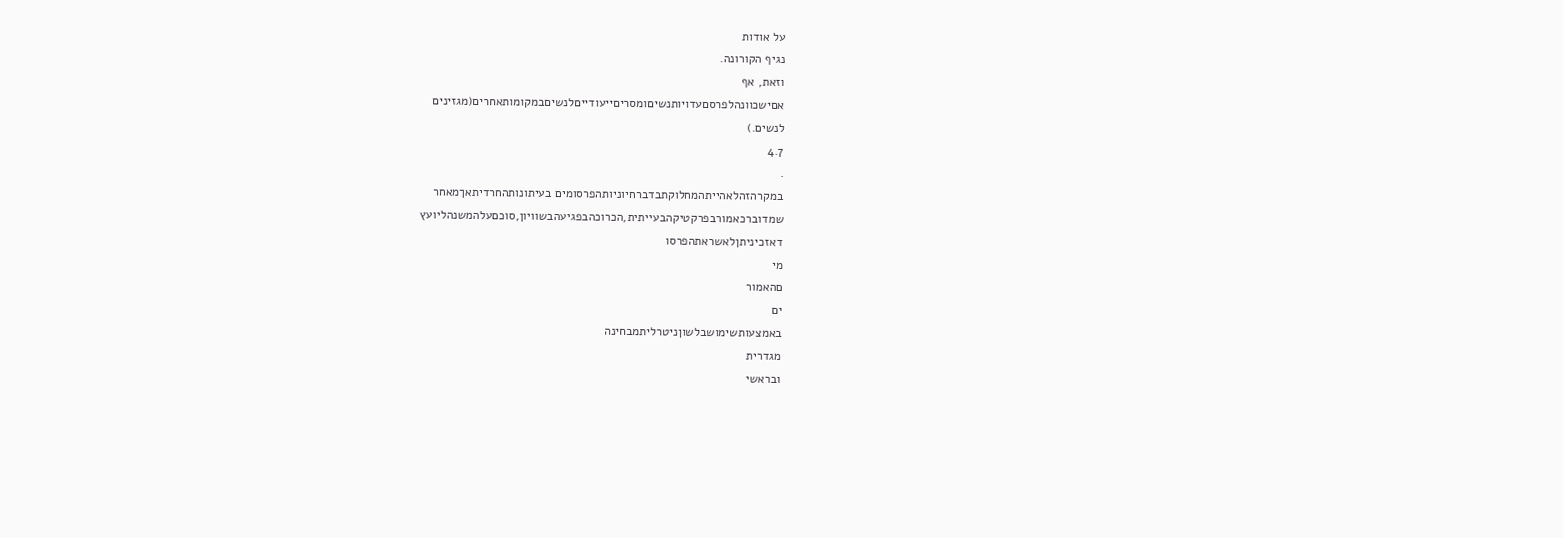על אודות
נגיף הקורונה.
וזאת, אף
אםישכוונהלפרסםעדויותנשיםומסריםייעודייםלנשיםבמקומותאחרים(מגזינים
לנשים.)
4.7
.
במקרהזהלאהייתהמחלוקתבדברחיוניותהפרסומים בעיתונותהחרדיתאךמאחר
שמדוברכאמורבפרקטיקהבעייתית,הכרוכהבפגיעהבשוויון,סוכםעלהמשנהליועץ
דאזכיניתןלאשראתהפרסו
מי
םהאמור
ים
באמצעותשימושבלשוןניטרליתמבחינה
מגדרית
ובראשי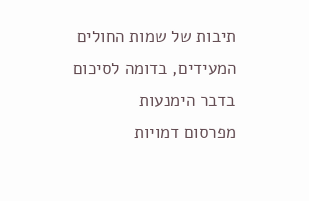תיבות של שמות החולים המעידים, בדומה לסיכום בדבר הימנעות
מפרסום דמויות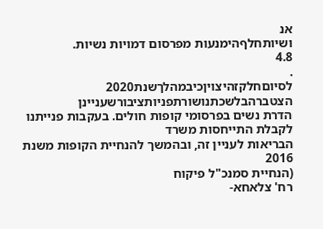אנ
ושיותחלףהימנעות מפרסום דמויות נשיות.
4.8
.
לסיוםחלקזהיצויןכיבמהלךשנת2020
הצטברהבלשכתנושורתפניותציבורשעניינן
הדרת נשים בפרסומי קופות חולים. בעקבות פנייתנו לקבלת התייחסות משרד
הבריאות לעניין זה, ובהמשך להנחיית הקופות משנת 2016
(הנחיית סמנכ"ל פיקוח
רח' צלאחא-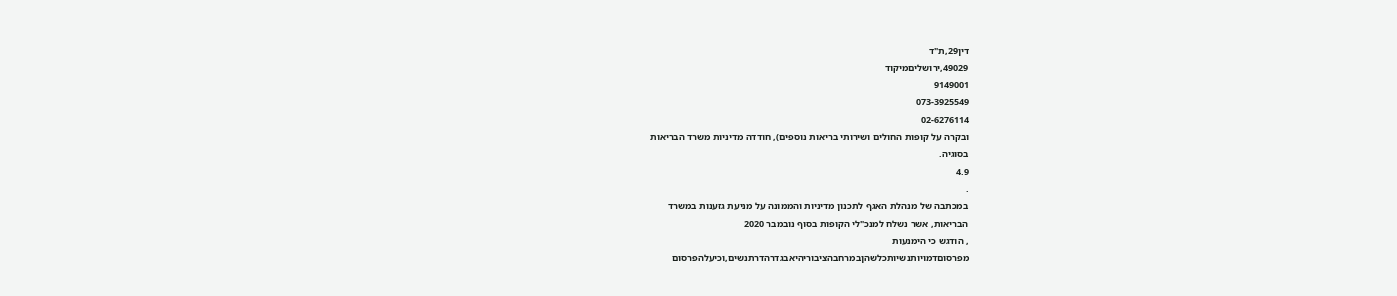דין29,ת"ד
49029,ירושליםמיקוד
9149001
073-3925549
02-6276114
ובקרה על קופות החולים ושירותי בריאות נוספים), חודדה מדיניות משרד הבריאות
בסוגיה.
4.9
.
במכתבה של מנהלת האגף לתכנון מדיניות והממונה על מניעת גזענות במשרד
הבריאות, אשר נשלח למנכ"לי הקופות בסוף נובמבר 2020
, הודגש כי הימנעות
מפרסוםדמויותנשיותכלשהןבמרחבהציבוריהיאבגדרהדרתנשים,וכיעלהפרסום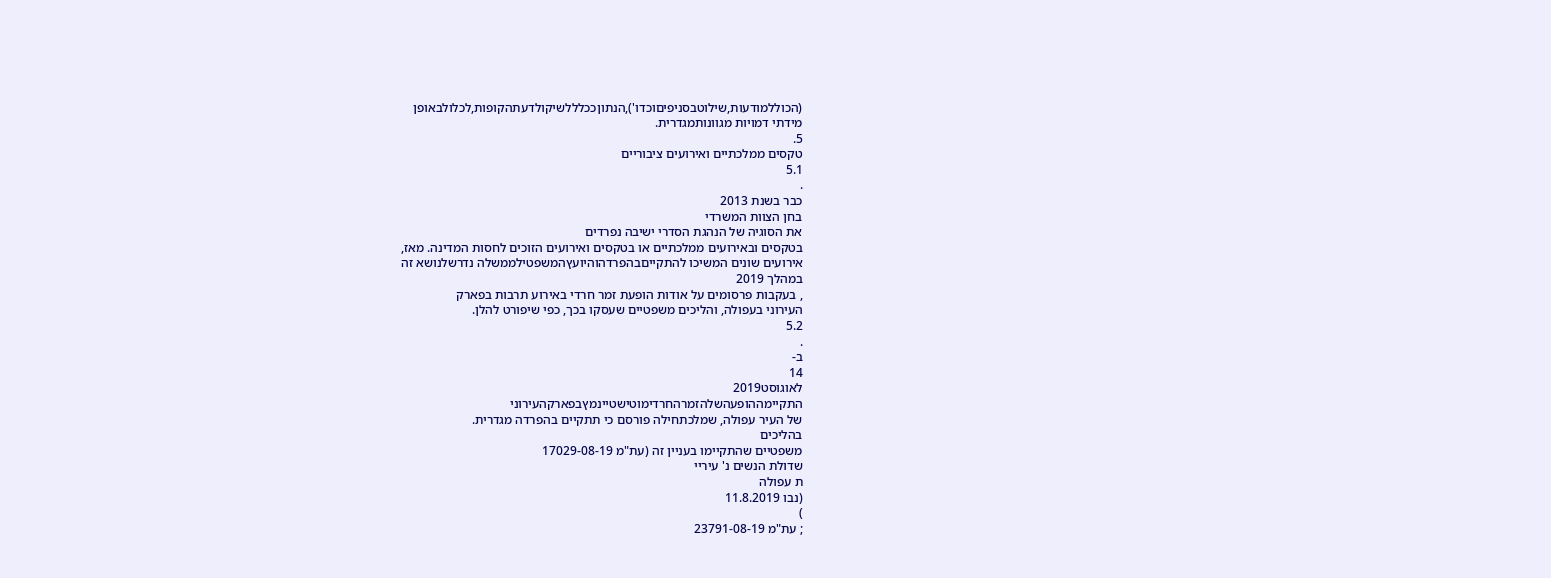(הכוללמודעות,שילוטבסניפיםוכדו'),הנתוןככלללשיקולדעתהקופות,לכלולבאופן
מידתי דמויות מגוונותמגדרית.
5.
טקסים ממלכתיים ואירועים ציבוריים
5.1
.
כבר בשנת 2013
בחן הצוות המשרדי
את הסוגיה של הנהגת הסדרי ישיבה נפרדים
בטקסים ובאירועים ממלכתיים או בטקסים ואירועים הזוכים לחסות המדינה. מאז,
אירועים שונים המשיכו להתקייםבהפרדהוהיועץהמשפטילממשלה נדרשלנושא זה
במהלך 2019
, בעקבות פרסומים על אודות הופעת זמר חרדי באירוע תרבות בפארק
העירוני בעפולה, והליכים משפטיים שעסקו בכך, כפי שיפורט להלן.
5.2
.
ב-
14
לאוגוסט2019
התקיימההופעהשלהזמרהחרדימוטישטיינמץבפארקהעירוני
של העיר עפולה, שמלכתחילה פורסם כי תתקיים בהפרדה מגדרית.
בהליכים
משפטיים שהתקיימו בעניין זה (עת"מ 17029-08-19
שדולת הנשים נ' עיריי
ת עפולה
(נבו 11.8.2019
)
; עת"מ 23791-08-19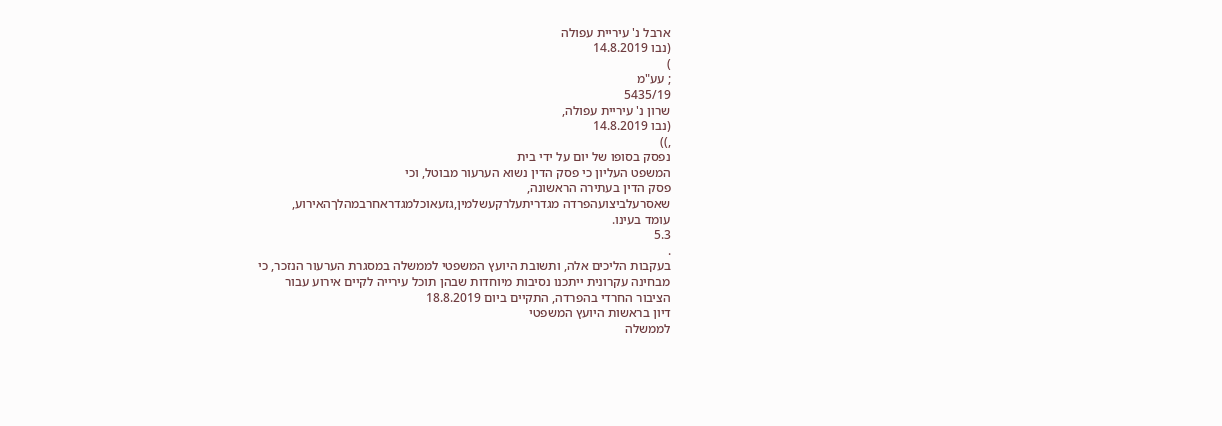ארבל נ' עיריית עפולה
(נבו 14.8.2019
)
; עע"מ
5435/19
שרון נ' עיריית עפולה,
(נבו 14.8.2019
,))
נפסק בסופו של יום על ידי בית
המשפט העליון כי פסק הדין נשוא הערעור מבוטל, וכי
פסק הדין בעתירה הראשונה,
שאסרעלביצועהפרדה מגדריתעלרקעשלמין,גזעאוכלמגדראחרבמהלךהאירוע,
עומד בעינו.
5.3
.
בעקבות הליכים אלה, ותשובת היועץ המשפטי לממשלה במסגרת הערעור הנזכר, כי
מבחינה עקרונית ייתכנו נסיבות מיוחדות שבהן תוכל עירייה לקיים אירוע עבור
הציבור החרדי בהפרדה, התקיים ביום 18.8.2019
דיון בראשות היועץ המשפטי
לממשלה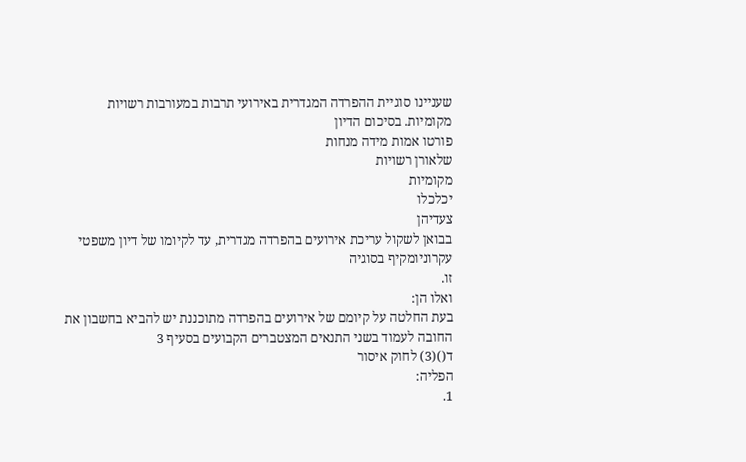שעניינו סוגיית ההפרדה המגדרית באירועי תרבות במעורבות רשויות
מקומיות. בסיכום הדיון
פורטו אמות מידה מנחות
שלאורן רשויות
מקומיות
יכלכלו
צעדיהן
בבואן לשקול עריכת אירועים בהפרדה מגדרית, עד לקיומו של דיון משפטי
עקרוניומקיף בסוגיה
זו.
ואלו הן:
בעת החלטה על קיומם של אירועים בהפרדה מתוכננת יש להביא בחשבון את
החובה לעמוד בשני התנאים המצטברים הקבועים בסעיף 3
ד()(3) לחוק איסור
הפליה:
1.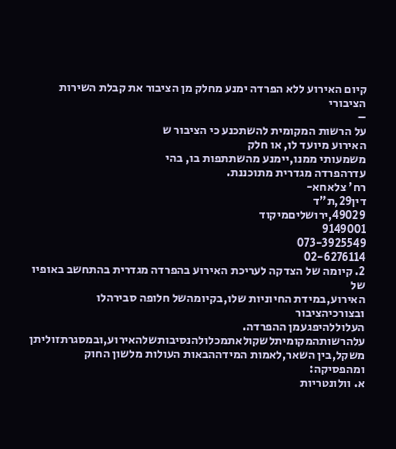קיום האירוע ללא הפרדה ימנע מחלק מן הציבור את קבלת השירות הציבורי
–
על הרשות המקומית להשתכנע כי הציבור ש
האירוע מיועד לו, או חלק
משמעותי ממנו,יימנע מהשתתפות בו, בהי
עדרהפרדה מגדרית מתוכננת.
רח' צלאחא-
דין29,ת"ד
49029,ירושליםמיקוד
9149001
073-3925549
02-6276114
2. קיומה של הצדקה לעריכת האירוע בהפרדה מגדרית בהתחשב באופיו של
האירוע,במידת החיוניות שלו,בקיומהשל חלופה סבירהלו ובצורכיהציבור
העלוללהיפגעמן ההפרדה.
עלהרשותהמקומיתלשקולאתמכלולהנסיבותשלהאירוע,ובמסגרתזוליתן
משקל,בין השאר,לאמות המידההבאות העולות מלשון החוק ומהפסיקה:
א. וולונטריות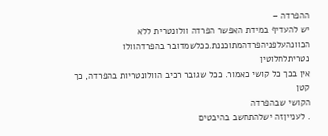ההפרדה –
יש להעדיף במידת האפשר הפרדה וולונטרית ללא
הכוונהעלפניהפרדהמתוכננת.ככלשמדובר בהפרדהוולו
נטריתלחלוטין
אין בכך כל קושי כאמור. ככל שגובר רכיב הוולונטריות בהפרדה, כך קטן
הקושי שבהפרדה
. לענייןזה ישלהתחשב בהיבטים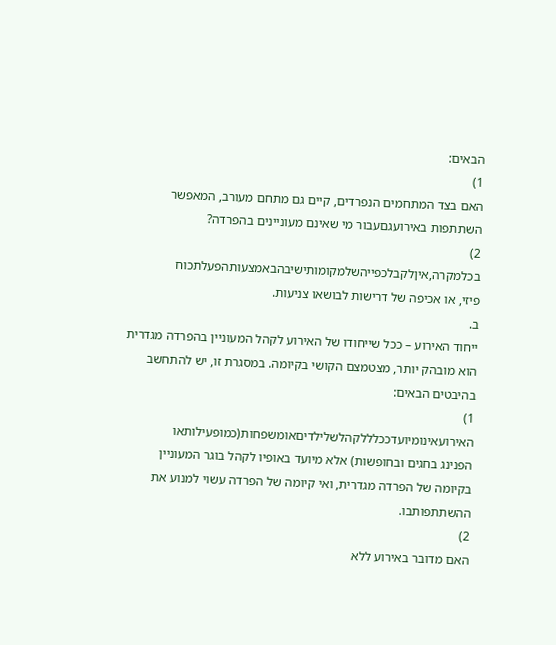הבאים:
1)
האם בצד המתחמים הנפרדים, קיים גם מתחם מעורב, המאפשר
השתתפות באירועגםעבור מי שאינם מעוניינים בהפרדה?
2)
בכלמקרה,איןלקבלכפייהשלמקומותישיבהבאמצעותהפעלתכוח
פיזי, או אכיפה של דרישות לבושאו צניעות.
ב.
ייחוד האירוע – ככל שייחודו של האירוע לקהל המעוניין בהפרדה מגדרית
הוא מובהק יותר, מצטמצם הקושי בקיומה. במסגרת זו, יש להתחשב
בהיבטים הבאים:
1)
האירועאינומיועדככלללקהלשלילדיםאומשפחות(כמופעילותאו
הפנינג בחגים ובחופשות) אלא מיועד באופיו לקהל בוגר המעוניין
בקיומה של הפרדה מגדרית, ואי קיומה של הפרדה עשוי למנוע את
ההשתתפותבו.
2)
האם מדובר באירוע ללא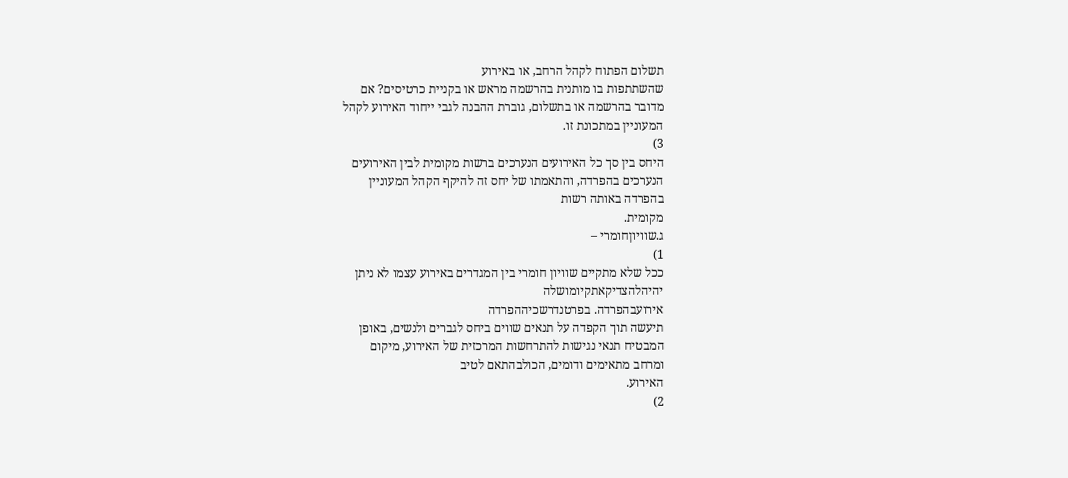תשלום הפתוח לקהל הרחב, או באירוע
שהשתתפות בו מותנית בהרשמה מראש או בקניית כרטיסים? אם
מדובר בהרשמה או בתשלום, גוברת ההבנה לגבי ייחוד האירוע לקהל
המעוניין במתכונת זו.
3)
היחס בין סך כל האירועים הנערכים ברשות מקומית לבין האירועים
הנערכים בהפרדה, והתאמתו של יחס זה להיקף הקהל המעוניין
בהפרדה באותה רשות
מקומית.
ג.שוויוןחומרי –
1)
ככל שלא מתקיים שוויון חומרי בין המגדרים באירוע עצמו לא ניתן
יהיהלהצדיקאתקיומושלה
אירועבהפרדה. בפרטנדרשכיההפרדה
תיעשה תוך הקפדה על תנאים שווים ביחס לגברים ולנשים, באופן
המבטיח תנאי נגישות להתרחשות המרכזית של האירוע, מיקום
ומרחב מתאימים ודומים, הכולבהתאם לטיב
האירוע.
2)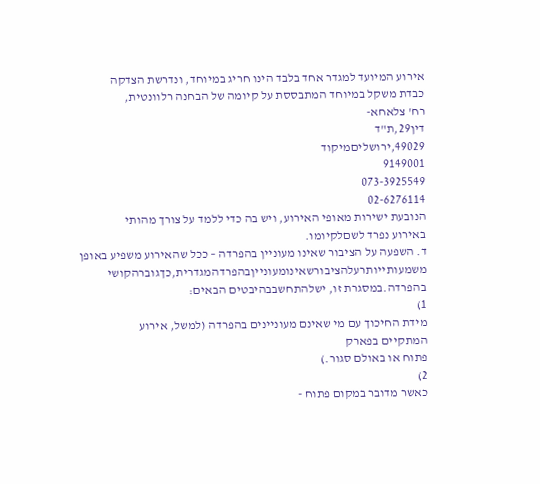אירוע המיועד למגדר אחד בלבד הינו חריג במיוחד, ונדרשת הצדקה
כבדת משקל במיוחד המתבססת על קיומה של הבחנה רלוונטית,
רח' צלאחא-
דין29,ת"ד
49029,ירושליםמיקוד
9149001
073-3925549
02-6276114
הנובעת ישירות מאופי האירוע, ויש בה כדי ללמד על צורך מהותי
באירוע נפרד לשםלקיומו.
ד. השפעה על הציבור שאינו מעוניין בהפרדה – ככל שהאירוע משפיע באופן
משמעותייותרעלהציבורשאינומעונייןבהפרדהמגדרית,כךגוברהקושי
בהפרדה.במסגרת זו, ישלהתחשבבהיבטים הבאים:
1)
מידת החיכוך עם מי שאינם מעוניינים בהפרדה (למשל, אירוע
המתקיים בפארק
פתוח או באולם סגור.)
2)
כאשר מדובר במקום פתוח -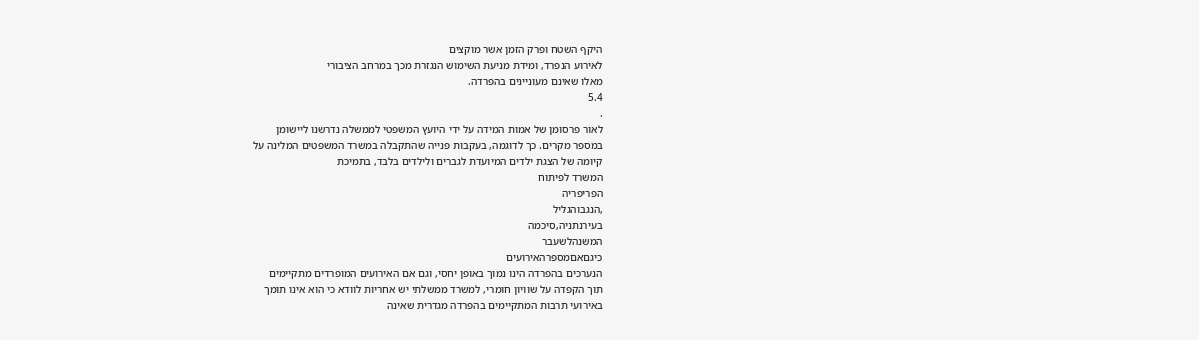היקף השטח ופרק הזמן אשר מוקצים
לאירוע הנפרד, ומידת מניעת השימוש הנגזרת מכך במרחב הציבורי
מאלו שאינם מעוניינים בהפרדה.
5.4
.
לאור פרסומן של אמות המידה על ידי היועץ המשפטי לממשלה נדרשנו ליישומן
במספר מקרים. כך לדוגמה, בעקבות פנייה שהתקבלה במשרד המשפטים המלינה על
קיומה של הצגת ילדים המיועדת לגברים ולילדים בלבד, בתמיכת
המשרד לפיתוח
הפריפריה
,הנגבוהגליל
בעירנתניה,סיכמה
המשנהלשעבר
כיגםאםמספרהאירועים
הנערכים בהפרדה הינו נמוך באופן יחסי, וגם אם האירועים המופרדים מתקיימים
תוך הקפדה על שוויון חומרי, למשרד ממשלתי יש אחריות לוודא כי הוא אינו תומך
באירועי תרבות המתקיימים בהפרדה מגדרית שאינה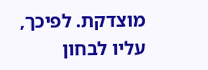מוצדקת. לפיכך, עליו לבחון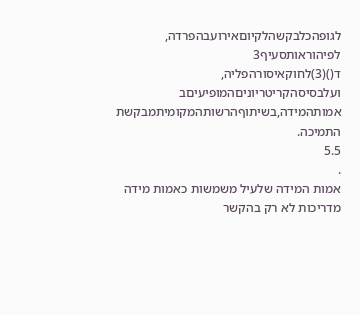לגופהכלבקשהלקיוםאירועבהפרדה, לפיהוראותסעיף3
ד()(3)לחוקאיסורהפליה,
ועלבסיסהקריטריוניםהמופיעיםב
אמותהמידה,בשיתוףהרשותהמקומיתמבקשת
התמיכה.
5.5
.
אמות המידה שלעיל משמשות כאמות מידה מדריכות לא רק בהקשר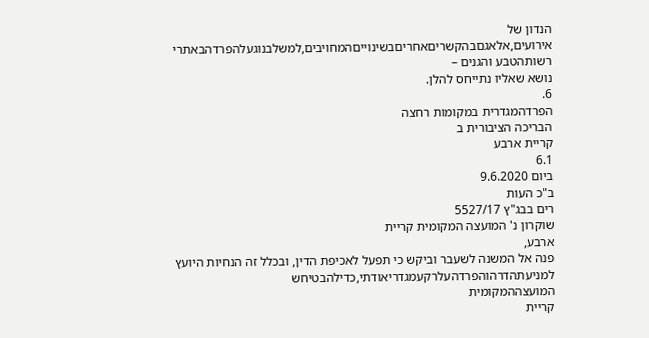הנדון של
אירועים,אלאגםבהקשריםאחריםבשינוייםהמחויבים,למשלבנוגעלהפרדהבאתרי
רשותהטבע והגנים –
נושא שאליו נתייחס להלן.
6.
הפרדהמגדרית במקומות רחצה
הבריכה הציבורית ב
קריית ארבע
6.1
ביום 9.6.2020
ב"כ העות
רים בבג"ץ 5527/17
שוקרון נ' המועצה המקומית קריית
ארבע,
פנה אל המשנה לשעבר וביקש כי תפעל לאכיפת הדין, ובכלל זה הנחיות היועץ
למניעתהדרהוהפרדהעלרקעמגדריאודתי,כדילהבטיחש
המועצההמקומית
קריית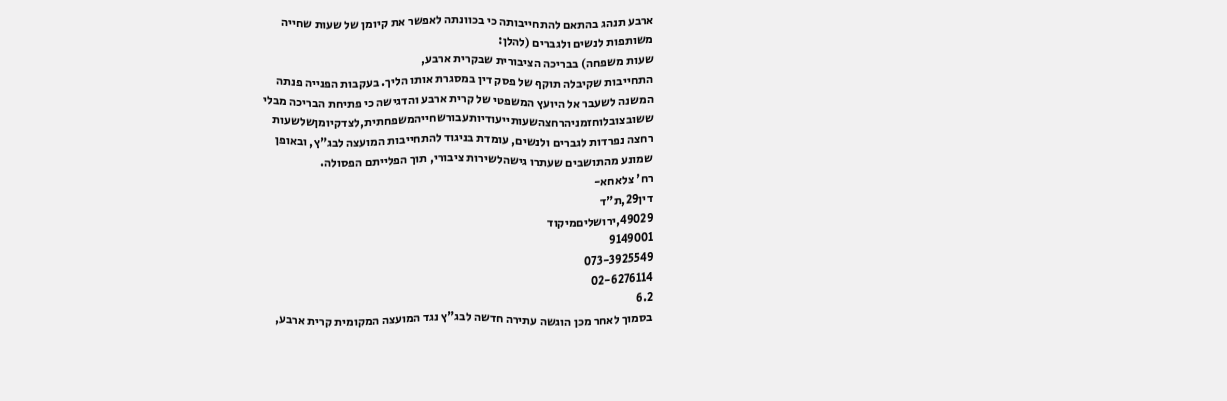ארבע תנהג בהתאם להתחייבותה כי בכוונתה לאפשר את קיומן של שעות שחייה
משותפות לנשים ולגברים (להלן:
שעות משפחה) בבריכה הציבורית שבקרית ארבע,
התחייבות שקיבלה תוקף של פסק דין במסגרת אותו הליך. בעקבות הפנייה פנתה
המשנה לשעבר אל היועץ המשפטי של קרית ארבע והדגישה כי פתיחת הבריכה מבלי
ששובצובלוחזמניהרחצהשעותייעודיותעבורשחייהמשפחתית,לצדקיומןשלשעות
רחצה נפרדות לגברים ולנשים, עומדת בניגוד להתחייבות המועצה לבג"ץ, ובאופן
שמונע מהתושבים שעתרו גישהלשירות ציבורי, תוך הפלייתם הפסולה.
רח' צלאחא-
דין29,ת"ד
49029,ירושליםמיקוד
9149001
073-3925549
02-6276114
6.2
בסמוך לאחר מכן הוגשה עתירה חדשה לבג"ץ נגד המועצה המקומית קרית ארבע,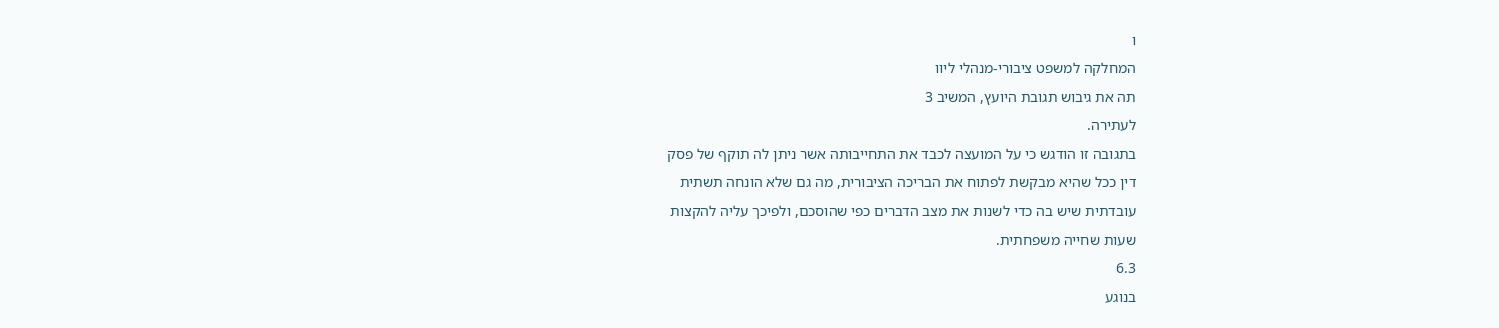ו
המחלקה למשפט ציבורי-מנהלי ליוו
תה את גיבוש תגובת היועץ, המשיב 3
לעתירה.
בתגובה זו הודגש כי על המועצה לכבד את התחייבותה אשר ניתן לה תוקף של פסק
דין ככל שהיא מבקשת לפתוח את הבריכה הציבורית, מה גם שלא הונחה תשתית
עובדתית שיש בה כדי לשנות את מצב הדברים כפי שהוסכם, ולפיכך עליה להקצות
שעות שחייה משפחתית.
6.3
בנוגע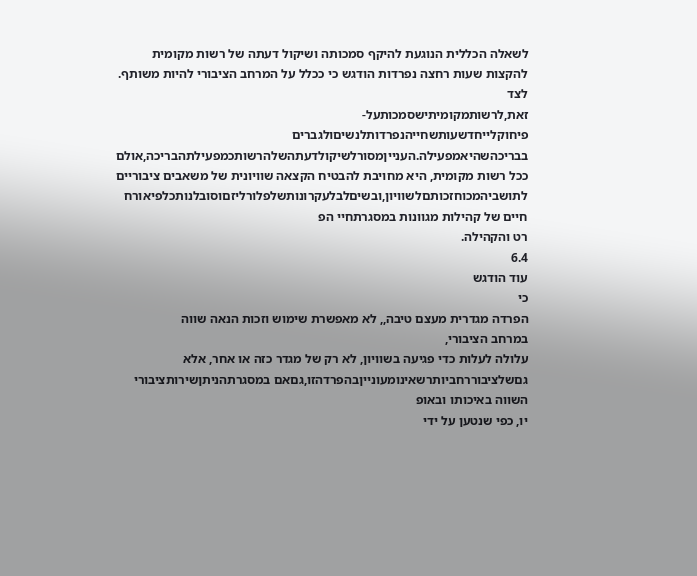לשאלה הכללית הנוגעת להיקף סמכותה ושיקול דעתה של רשות מקומית
להקצות שעות רחצה נפרדות הודגש כי ככלל על המרחב הציבורי להיות משותף. לצד
זאת,לרשותמקומיתישסמכותעל-
פיחוקלייחדשעותשחייהנפרדותלנשיםולגברים
בבריכהשהיאמפעילה.הענייןמסורלשיקולדעתהשלהרשותכמפעילתהבריכה,אולם
ככל רשות מקומית, היא מחויבת להבטיח הקצאה שוויונית של משאבים ציבוריים
לתושביהמכוחזכותםלשוויון,ובשיםלבלעקרונותשלפלורליזםוסובלנותכלפיאורח
חיים של קהילות מגוונות במסגרתחיי הפ
רט והקהילה.
6.4
עוד הודגש
כי
הפרדה מגדרית מעצם טיבה,, לא מאפשרת שימוש וזכות הנאה שווה
במרחב הציבורי,
עלולה לעלות כדי פגיעה בשוויון, לא רק של מגדר כזה או אחר, אלא
גםשלציבוררחביותרשאינומעונייןבהפרדהזו,גםאם במסגרתהניתןשירותציבורי
השווה באיכותו ובאופ
יו, כפי שנטען על ידי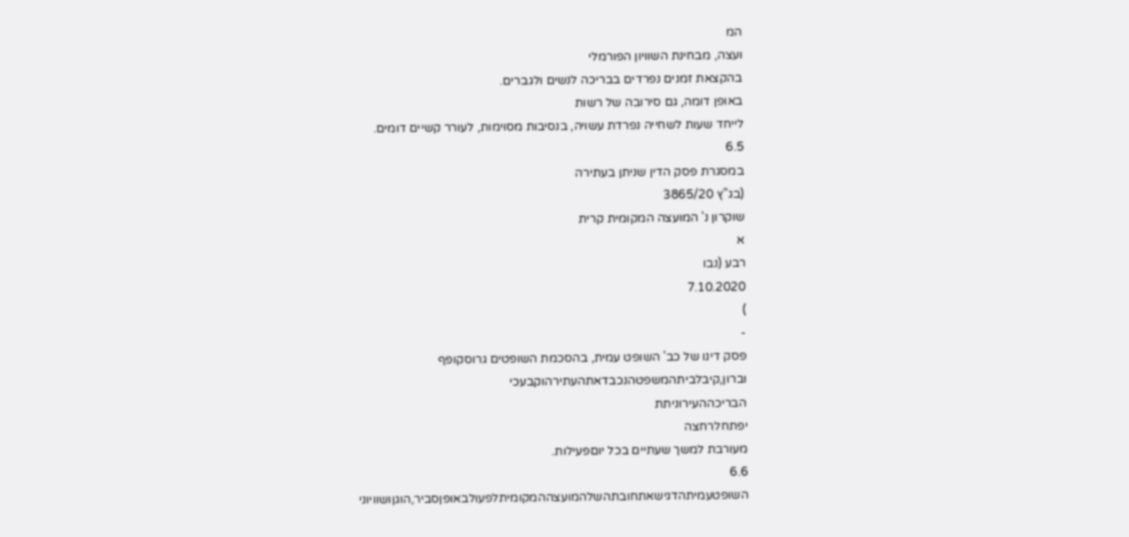המ
ועצה, מבחינת השוויון הפורמלי
בהקצאת זמנים נפרדים בבריכה לנשים ולגברים.
באופן דומה, גם סירובה של רשות
לייחד שעות לשחייה נפרדת עשויה, בנסיבות מסוימות, לעורר קשיים דומים.
6.5
במסגרת פסק הדין שניתן בעתירה
(בג"ץ 3865/20
שוקרון נ' המועצה המקומית קרית
א
רבע (נבו
7.10.2020
)
-
פסק דינו של כב' השופט עמית, בהסכמת השופטים גרוסקופף
וברון,קיבלביתהמשפטהנכבדאתהעתירהוקבעכי
הבריכההעירוניתת
יפתחלרחצה
מעורבת למשך שעתיים בכל יוםפעילות.
6.6
השופטעמיתהדגישאתחובתהשלהמועצההמקומיתלפעולבאופןסביר,הוגןושוויוני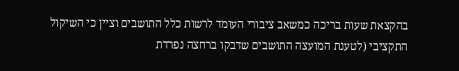בהקצאת שעות בריכה כמשאב ציבורי העומד לרשות כלל התושבים וציין כי השיקול
התקציבי (לטענת המועצה התושבים שדבקו ברחצה נפרדת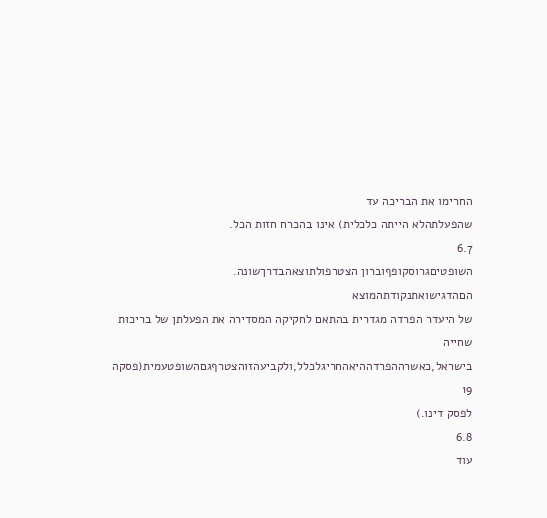החרימו את הבריכה עד
שהפעלתהלא הייתה כלכלית) אינו בהכרח חזות הכל.
6.7
השופטיםגרוסקופףוברון הצטרפולתוצאהבדרךשונה. הםהדגישואתנקודתהמוצא
של היעדר הפרדה מגדרית בהתאם לחקיקה המסדירה את הפעלתן של בריכות שחייה
בישראל,כאשרההפרדההיאהחריגלכלל,ולקביעהזוהצטרףגםהשופטעמית(פסקה
19
לפסק דינו.)
6.8
עוד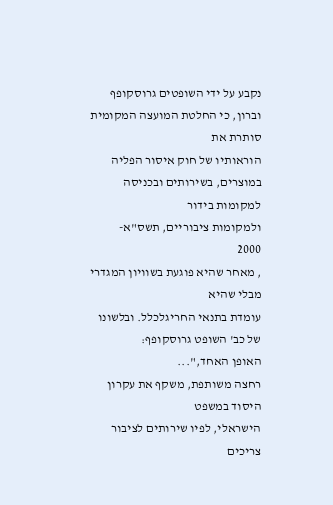נקבע על ידי השופטים גרוסקופף וברון, כי החלטת המועצה המקומית סותרת את
הוראותיו של חוק איסור הפליה במוצרים, בשירותים ובכניסה למקומות בידור
ולמקומות ציבוריים, תשס"א-
2000
, מאחר שהיא פוגעת בשוויון המגדרי מבלי שהיא
עומדת בתנאי החריגלכלל. ובלשונו של כב' השופט גרוסקופף:
האופן האחד,"...
רחצה משותפת, משקף את עקרון היסוד במשפט
הישראלי, לפיו שירותים לציבור צריכים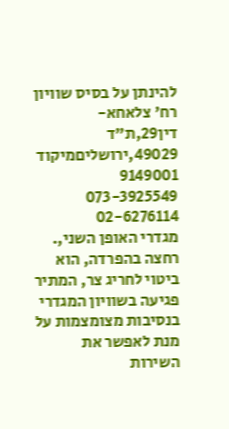להינתן על בסיס שוויון
רח' צלאחא-
דין29,ת"ד
49029,ירושליםמיקוד
9149001
073-3925549
02-6276114
מגדרי האופן השני,.
רחצה בהפרדה, הוא
ביטוי לחריג צר, המתיר
פגיעה בשוויון המגדרי בנסיבות מצומצמות על מנת לאפשר את
השירות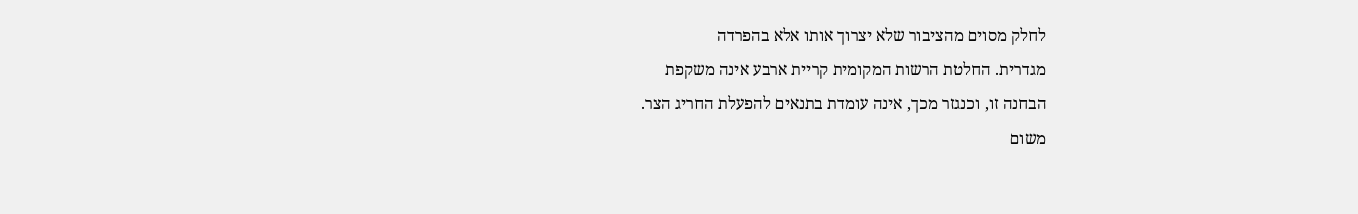לחלק מסוים מהציבור שלא יצרוך אותו אלא בהפרדה
מגדרית. החלטת הרשות המקומית קריית ארבע אינה משקפת
הבחנה זו, וכנגזר מכך, אינה עומדת בתנאים להפעלת החריג הצר.
משום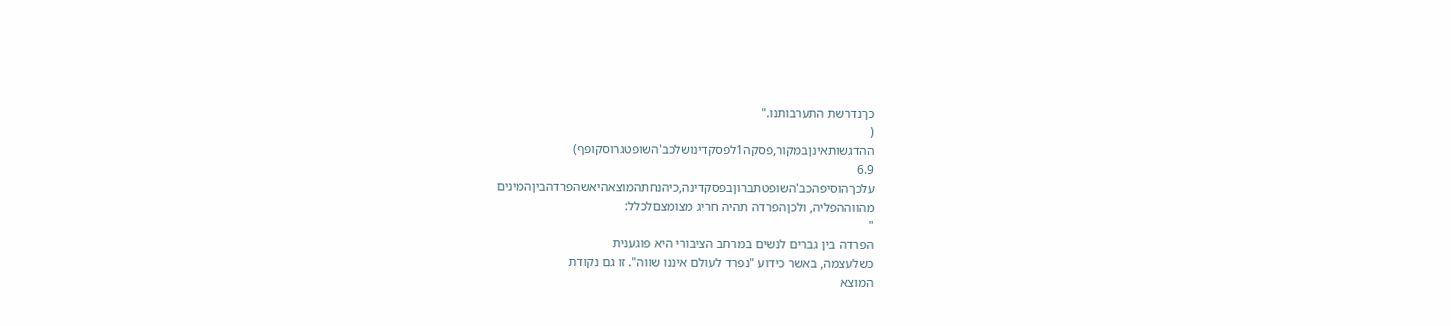כךנדרשת התערבותנו."
(
ההדגשותאינןבמקור,פסקה1לפסקדינושלכב'השופטגרוסקופף)
6.9
עלכךהוסיפהכב'השופטתברוןבפסקדינה,כיהנחתהמוצאהיאשהפרדהביןהמינים
מהווההפליה, ולכןהפרדה תהיה חריג מצומצםלכלל:
"
הפרדה בין גברים לנשים במרחב הציבורי היא פוגענית
כשלעצמה, באשר כידוע "נפרד לעולם איננו שווה". זו גם נקודת
המוצא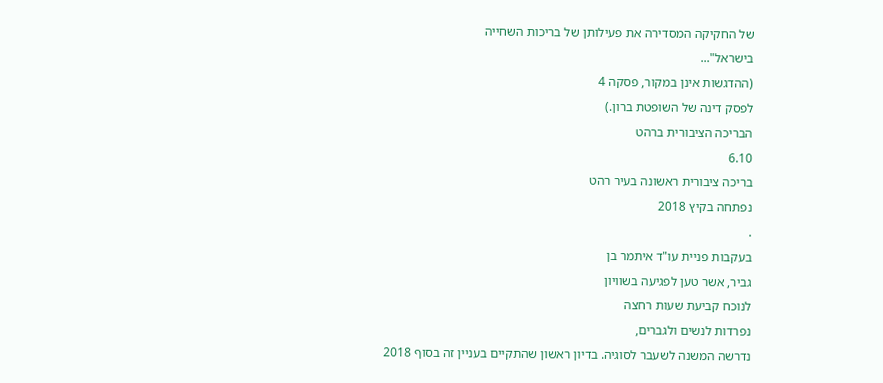של החקיקה המסדירה את פעילותן של בריכות השחייה
בישראל"...
(ההדגשות אינן במקור, פסקה 4
לפסק דינה של השופטת ברון.)
הבריכה הציבורית ברהט
6.10
בריכה ציבורית ראשונה בעיר רהט
נפתחה בקיץ 2018
.
בעקבות פניית עו"ד איתמר בן
גביר, אשר טען לפגיעה בשוויון
לנוכח קביעת שעות רחצה
נפרדות לנשים ולגברים,
נדרשה המשנה לשעבר לסוגיה. בדיון ראשון שהתקיים בעניין זה בסוף 2018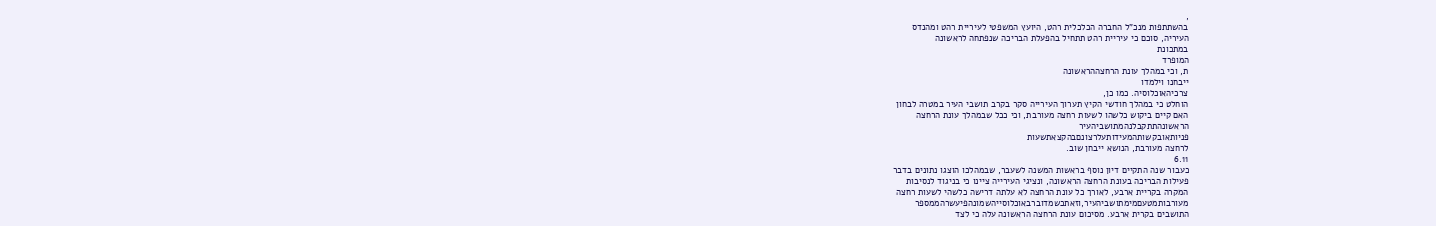,
בהשתתפות מנכ"ל החברה הכלכלית רהט, היועץ המשפטי לעיריית רהט ומהנדס
העיריה, סוכם כי עיריית רהט תתחיל בהפעלת הבריכה שנפתחה לראשונה
במתכונת
המופרד
ת, וכי במהלך עונת הרחצההראשונה
ייבחנו וילמדו
צרכיהאוכלוסיה. כמו כן,
הוחלט כי במהלך חודשי הקיץ תערוך העירייה סקר בקרב תושבי העיר במטרה לבחון
האם קיים ביקוש כלשהו לשעות רחצה מעורבת, וכי ככל שבמהלך עונת הרחצה
הראשונהתתקבלנהמתושביהעיר
פניותאובקשותהמעידותעלרצונםבהקצאתשעות
לרחצה מעורבת, הנושא ייבחן שוב.
6.11
כעבור שנה התקיים דיון נוסף בראשות המשנה לשעבר, שבמהלכו הוצגו נתונים בדבר
פעילות הבריכה בעונת הרחצה הראשונה, ונציגי העירייה ציינו כי בניגוד לנסיבות
המקרה בקריית ארבע, לאורך כל עונת הרחצה לא עלתה דרישה כלשהי לשעות רחצה
מעורבותמטעםמימתושביהעיר,וזאתכשמדוברבאוכלוסייהשמונהפיעשרהממספר
התושבים בקרית ארבע. מסיכום עונת הרחצה הראשונה עלה כי לצד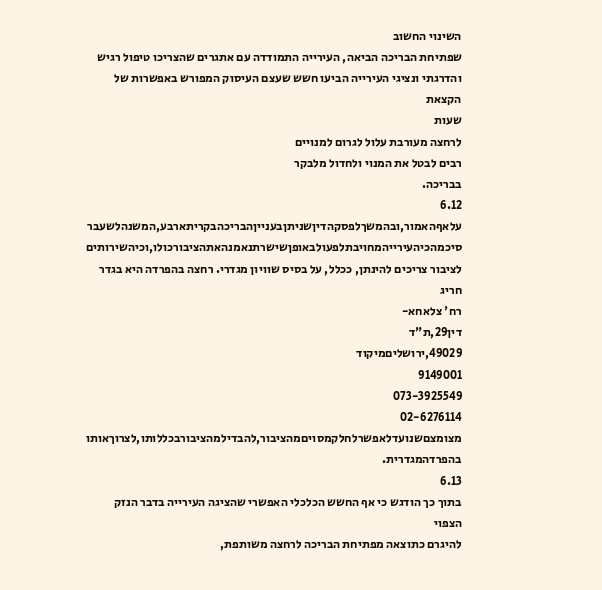השינוי החשוב
שפתיחת הבריכה הביאה, העירייה התמודדה עם אתגרים שהצריכו טיפול רגיש
והדרגתי ונציגי העירייה הביעו חשש שעצם העיסוק המפורש באפשרות של הקצאת
שעות
לרחצה מעורבת עלול לגרום למנויים
רבים לבטל את המנוי ולחדול מלבקר
בבריכה.
6.12
עלאףהאמור,ובהמשךלפסקהדיןשניתןבענייןהבריכהבקריתארבע,המשנהלשעבר
סיכמהכיהעירייהמחויבתלפעולבאופןשישרתנאמנהאתהציבורכולו,וכיהשירותים
לציבור צריכים להינתן, ככלל, על בסיס שוויון מגדרי. רחצה בהפרדה היא בגדר חריג
רח' צלאחא-
דין29,ת"ד
49029,ירושליםמיקוד
9149001
073-3925549
02-6276114
מצומצםשנועדלאפשרלחלקמסויםמהציבור,להבדילמהציבורבכללותו,לצרוךאותו
בהפרדהמגדרית.
6.13
בתוך כך הודגש כי אף החשש הכלכלי האפשרי שהציגה העירייה בדבר הנזק הצפוי
להיגרם כתוצאה מפתיחת הבריכה לרחצה משותפת,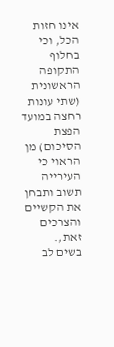אינו חזות הכל, וכי בחלוף
התקופה הראשונית (שתי עונות רחצה במועד הפצת הסיכום) מן הראוי כי העירייה
תשוב ותבחן את הקשיים והצרכים זאת,.
בשים לב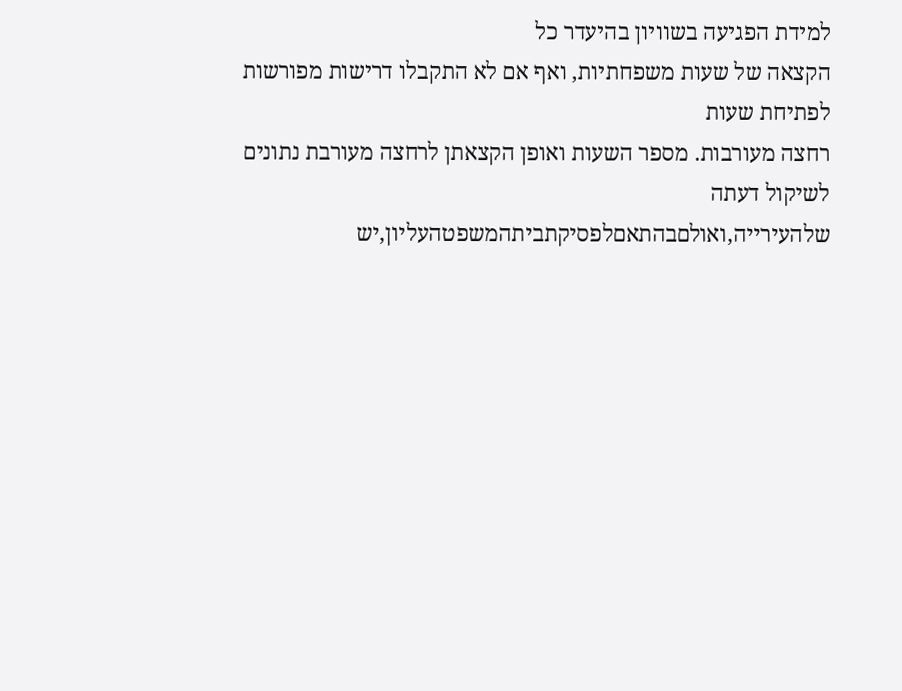למידת הפגיעה בשוויון בהיעדר כל
הקצאה של שעות משפחתיות, ואף אם לא התקבלו דרישות מפורשות לפתיחת שעות
רחצה מעורבות. מספר השעות ואופן הקצאתן לרחצה מעורבת נתונים לשיקול דעתה
שלהעירייה,ואולםבהתאםלפסיקתביתהמשפטהעליון,יש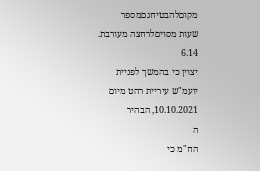מקוםלהבטיחגםמספר
שעות מסויםלרחצה מעורבת.
6.14
יצוין כי בהמשך לפניית יועמ"ש עיריית רהט מיום 10.10.2021, הבהיר
ה
הח"מ כי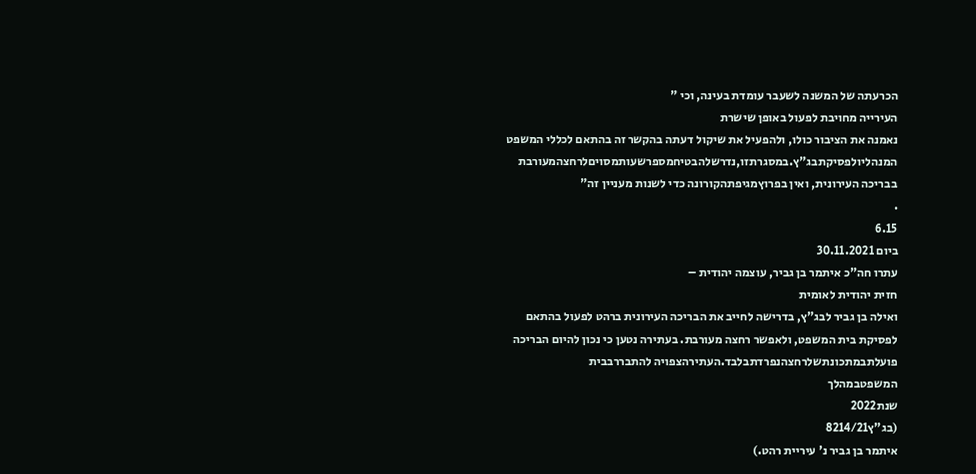הכרעתה של המשנה לשעבר עומדת בעינה, וכי "
העירייה מחויבת לפעול באופן שישרת
נאמנה את הציבור כולו, ולהפעיל את שיקול דעתה בהקשר זה בהתאם לכללי המשפט
המנהליולפסיקתבג"ץ.במסגרתזו,נדרשלהבטיחמספרשעותמסויםלרחצהמעורבת
בבריכה העירונית, ואין בפרוץמגיפתהקורונה כדי לשנות מעניין זה"
.
6.15
ביום 30.11.2021
עתרו חה"כ איתמר בן גביר, עוצמה יהודית –
חזית יהודית לאומית
ואילה בן גביר לבג"ץ, בדרישה לחייב את הבריכה העירונית ברהט לפעול בהתאם
לפסיקת בית המשפט, ולאפשר רחצה מעורבת. בעתירה נטען כי נכון להיום הבריכה
פועלתבמתכונתשלרחצהנפרדתבלבד.העתירהצפויה להתבררבבית
המשפטבמהלך
שנת2022
(בג"ץ8214/21
איתמר בן גביר נ' עיריית רהט.)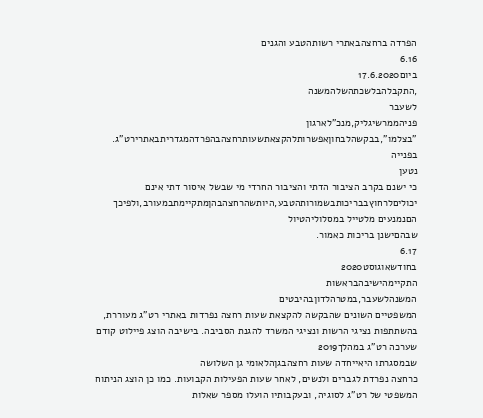הפרדה ברחצהבאתרי רשותהטבע והגנים
6.16
ביום17.6.2020
,התקבלהבלשכתהשלהמשנה
לשעבר
פניהממרשיגליק,מנכ"לארגון
"בצלמו",בבקשהלבחוןאפשרותלהקצאתשעותרחצהבהפרדהמגדריתבאתרירט"ג.
בפנייה
נטען
כי ישנם בקרב הציבור הדתי והציבור החרדי מי שבשל איסור דתי אינם
יכוליםלרחוץבבריכותבשמורותהטבע,היותשהרחצהבהןמתקיימתבמעורב,ולפיכך
הםנמנעים מלטייל במסלוליהטיול
שבהםישנן בריכות כאמור.
6.17
בחודשאוגוסט2020
התקיימהישיבהבראשות
המשנהלשעבר,במטרהלדוןבהיבטים
המשפטיים השונים שהבקשה להקצאת שעות רחצה נפרדות באתרי רט"ג מעוררת,
בהשתתפות נציגי הרשות ונציגי המשרד להגנת הסביבה. בישיבה הוצג פיילוט קודם
שערכה רט"ג במהלך2019
שבמסגרתו היאייחדה שעות רחצהבגןהלאומי גן השלושה
כרחצה נפרדת לגברים ולנשים, לאחר שעות הפעילות הקבועות. כמו כן הוצג הניתוח
המשפטי של רט"ג לסוגיה, ובעקבותיו הועלו מספר שאלות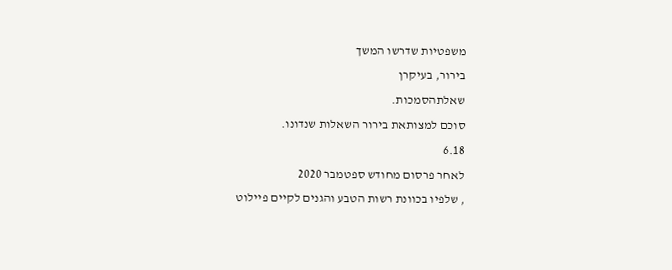משפטיות שדרשו המשך
בירור, בעיקרן
שאלתהסמכות.
סוכם למצותאת בירור השאלות שנדונו.
6.18
לאחר פרסום מחודש ספטמבר 2020
, שלפיו בכוונת רשות הטבע והגנים לקיים פיילוט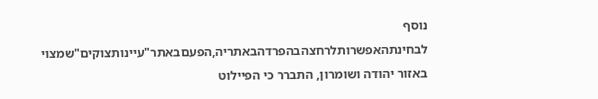נוסף
לבחינתהאפשרותלרחצהבהפרדהבאתריה,הפעםבאתר"עיינותצוקים"שמצוי
באזור יהודה ושומרון, התברר כי הפיילוט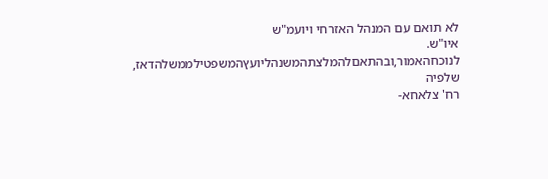לא תואם עם המנהל האזרחי ויועמ"ש
איו"ש.
לנוכחהאמור,ובהתאםלהמלצתהמשנהליועץהמשפטילממשלהדאז,
שלפיה
רח' צלאחא-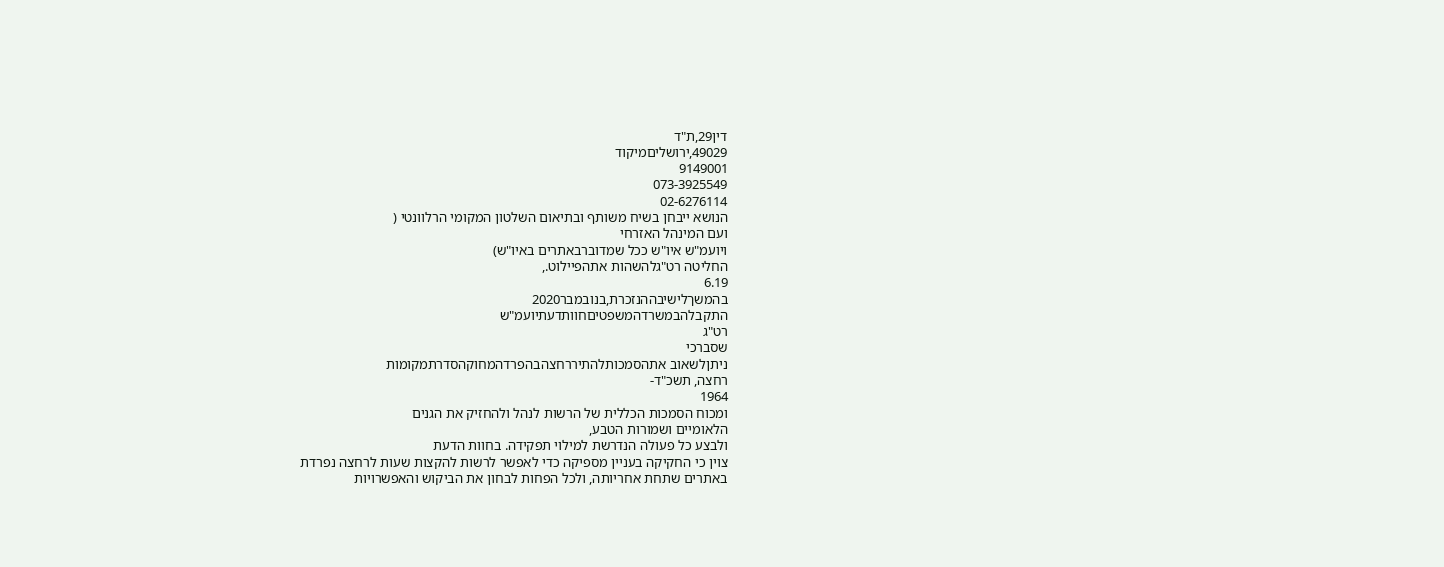דין29,ת"ד
49029,ירושליםמיקוד
9149001
073-3925549
02-6276114
הנושא ייבחן בשיח משותף ובתיאום השלטון המקומי הרלוונטי (
ועם המינהל האזרחי
ויועמ"ש איו"ש ככל שמדוברבאתרים באיו"ש)
החליטה רט"גלהשהות אתהפיילוט.,
6.19
בהמשךלישיבההנזכרת,בנובמבר2020
התקבלהבמשרדהמשפטיםחוותדעתיועמ"ש
רט"ג
שסברכי
ניתןלשאוב אתהסמכותלהתיררחצהבהפרדהמחוקהסדרתמקומות
רחצה, תשכ"ד-
1964
ומכוח הסמכות הכללית של הרשות לנהל ולהחזיק את הגנים
הלאומיים ושמורות הטבע,
ולבצע כל פעולה הנדרשת למילוי תפקידה. בחוות הדעת
צוין כי החקיקה בעניין מספיקה כדי לאפשר לרשות להקצות שעות לרחצה נפרדת
באתרים שתחת אחריותה, ולכל הפחות לבחון את הביקוש והאפשרויות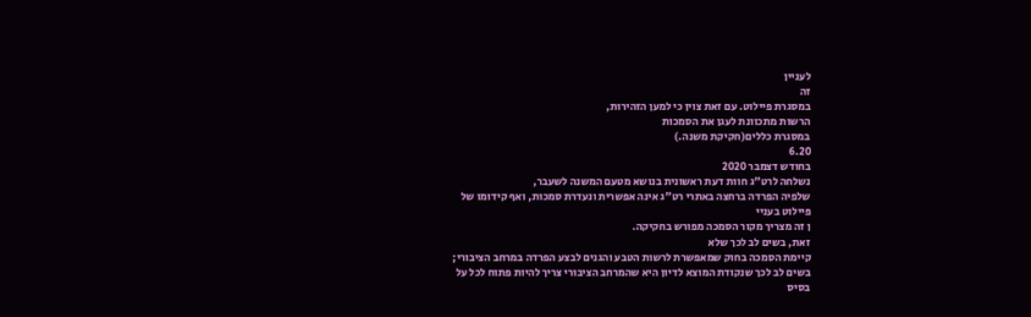לעניין
זה
במסגרת פיילוט. עם זאת צוין כי למען הזהירות,
הרשות מתכוונת לעגן את הסמכות
במסגרת כללים(חקיקת משנה.)
6.20
בחודש דצמבר 2020
נשלחה לרט"ג חוות דעת ראשונית בנושא מטעם המשנה לשעבר,
שלפיה הפרדה ברחצה באתרי רט"ג אינה אפשרית ונעדרת סמכות, ואף קידומו של
פיילוט בעניי
ן זה מצריך מקור הסמכה מפורש בחקיקה.
זאת, בשים לב לכך שלא
קיימת הסמכה בחוק שמאפשרת לרשות הטבע והגנים לבצע הפרדה במרחב הציבורי;
בשים לב לכך שנקודת המוצא לדיון היא שהמרחב הציבורי צריך להיות פתוח לכל על
בסיס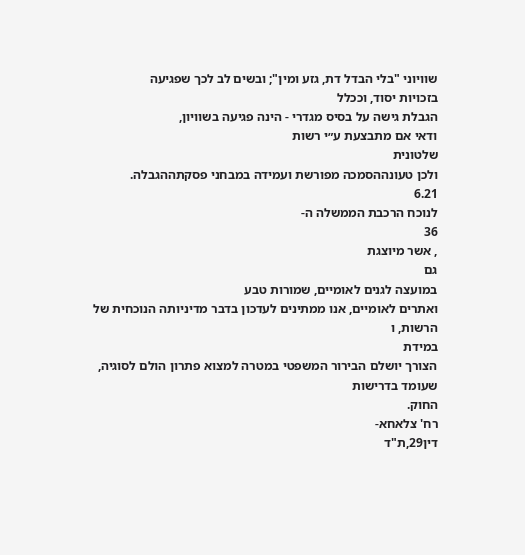שוויוני "בלי הבדל דת, גזע ומין"; ובשים לב לכך שפגיעה
בזכויות יסוד, וככלל
הגבלת גישה על בסיס מגדרי - הינה פגיעה בשוויון,
ודאי אם מתבצעת ע״י רשות
שלטונית
ולכן טעונההסמכה מפורשת ועמידה במבחני פסקתההגבלה.
6.21
לנוכח הרכבת הממשלה ה-
36
, אשר מיוצגת
גם
במועצה לגנים לאומיים, שמורות טבע
ואתרים לאומיים, אנו ממתינים לעדכון בדבר מדיניותה הנוכחית של הרשות, ו
במידת
הצורך יושלם הבירור המשפטי במטרה למצוא פתרון הולם לסוגיה, שעומד בדרישות
החוק.
רח' צלאחא-
דין29,ת"ד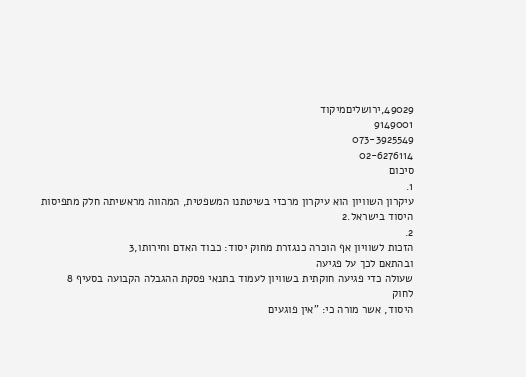49029,ירושליםמיקוד
9149001
073-3925549
02-6276114
סיכום
1.
עיקרון השוויון הוא עיקרון מרכזי בשיטתנו המשפטית, המהווה מראשיתה חלק מתפיסות
היסוד בישראל.2
2.
הזכות לשוויון אף הוכרה כנגזרת מחוק יסוד: כבוד האדם וחירותו,3
ובהתאם לכך על פגיעה
שעולה כדי פגיעה חוקתית בשוויון לעמוד בתנאי פסקת ההגבלה הקבועה בסעיף 8
לחוק
היסוד, אשר מורה כי: "אין פוגעים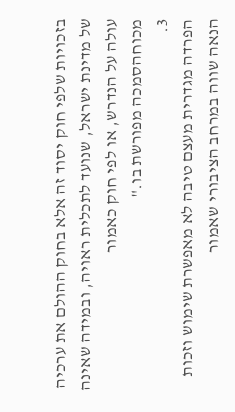בזכויות שלפי חוק יסוד זה אלא בחוק ההולם את ערכיה
של מדינת ישראל, שנועד לתכלית ראויה, ובמידה שאינה עולה על הנדרש, או לפי חוק כאמור
מכוחהסמכה מפורשת בו."
3.
הפרדה מגדרית מעצם טיבה לא מאפשרת שימוש וזכות הנאה שווה במרחב הציבורי שאמור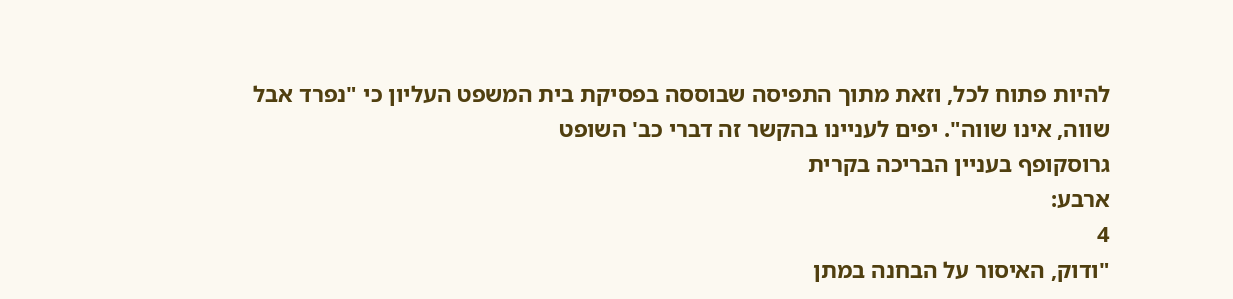להיות פתוח לכל, וזאת מתוך התפיסה שבוססה בפסיקת בית המשפט העליון כי "נפרד אבל
שווה, אינו שווה". יפים לעניינו בהקשר זה דברי כב' השופט
גרוסקופף בעניין הבריכה בקרית
ארבע:
4
"ודוק, האיסור על הבחנה במתן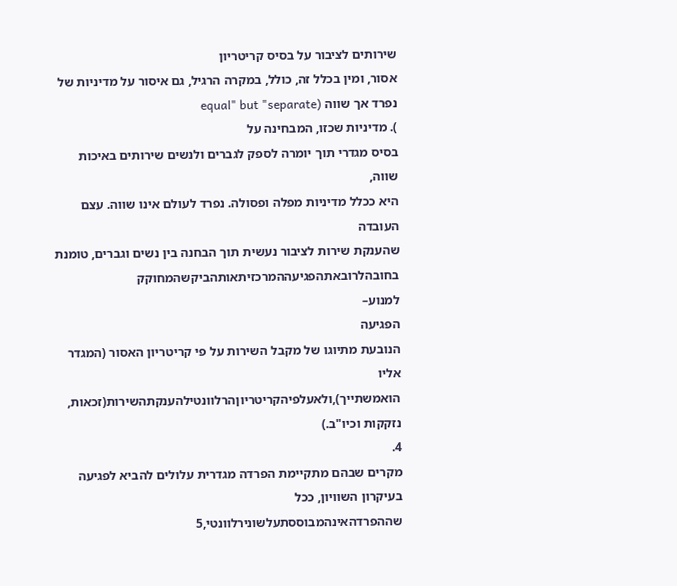שירותים לציבור על בסיס קריטריון
אסור, ומין בכלל זה, כולל, במקרה הרגיל, גם איסור על מדיניות של
נפרד אך שווה (equal" but "separate
). מדיניות שכזו, המבחינה על
בסיס מגדרי תוך יומרה לספק לגברים ולנשים שירותים באיכות שווה,
היא ככלל מדיניות מפלה ופסולה. נפרד לעולם אינו שווה. עצם העובדה
שהענקת שירות לציבור נעשית תוך הבחנה בין נשים וגברים, טומנת
בחובהלרובאתהפגיעההמרכזיתאותהביקשהמחוקק
למנוע–
הפגיעה
הנובעת מתיוגו של מקבל השירות על פי קריטריון האסור (המגדר אליו
הואמשתייך),ולאעלפיהקריטריוןהרלוונטילהענקתהשירות(זכאות,
נזקקות וכיו"ב.)
4.
מקרים שבהם מתקיימת הפרדה מגדרית עלולים להביא לפגיעה בעיקרון השוויון, ככל
שההפרדהאינהמבוססתעלשונירלוונטי,5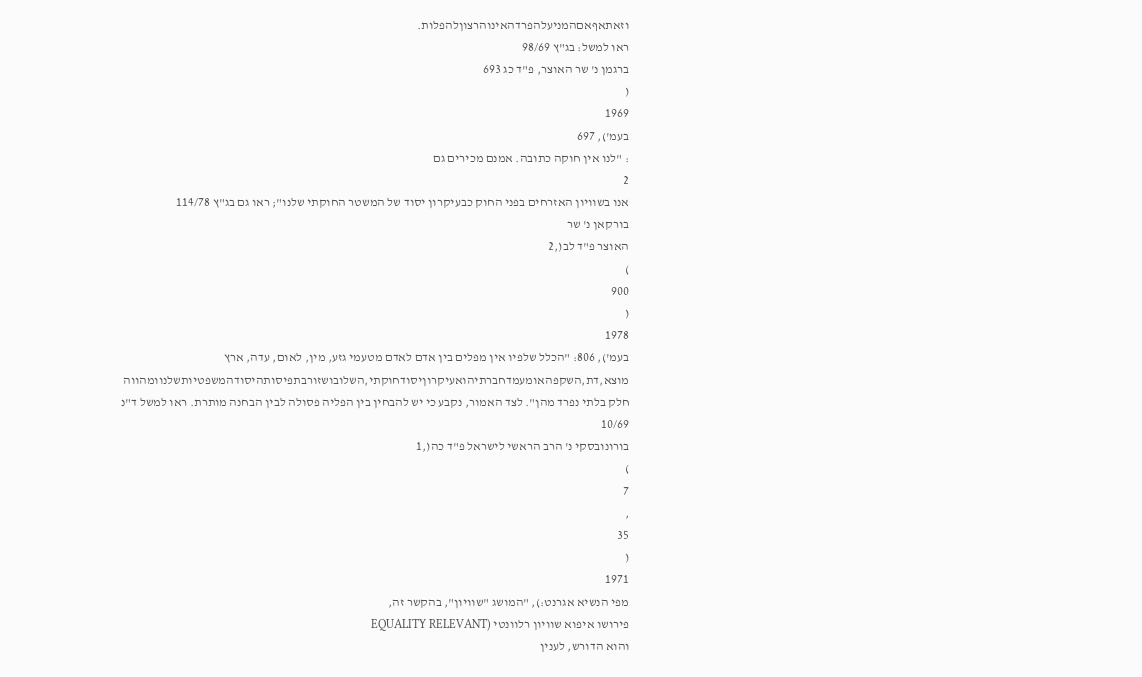וזאתאףאםהמניעלהפרדהאינוהרצוןלהפלות.
ראו למשל: בג"ץ 98/69
ברגמן נ' שר האוצר, פ"ד כג 693
(
1969
בעמ'), 697
: "לנו אין חוקה כתובה. אמנם מכירים גם
2
אנו בשוויון האזרחים בפני החוק כבעיקרון יסוד של המשטר החוקתי שלנו"; ראו גם בג"ץ 114/78
בורקאן נ' שר
האוצר פ"ד לב(,2
)
900
(
1978
בעמ'), 806: "הכלל שלפיו אין מפלים בין אדם לאדם מטעמי גזע, מין, לאום, עדה, ארץ
מוצא,דת,השקפהאומעמדחברתיהואעיקרוןיסודחוקתי,השלובושזורבתפיסותהיסודהמשפטיותשלנוומהווה
חלק בלתי נפרד מהן". לצד האמור, נקבע כי יש להבחין בין הפליה פסולה לבין הבחנה מותרת. ראו למשל ד"נ 10/69
בורונובסקי נ' הרב הראשי לישראל פ"ד כה(,1
)
7
,
35
(
1971
מפי הנשיא אגרנט:), "המושג "שוויון", בהקשר זה,
פירושו איפוא שוויון רלוונטי (EQUALITY RELEVANT
והוא הדורש, לענין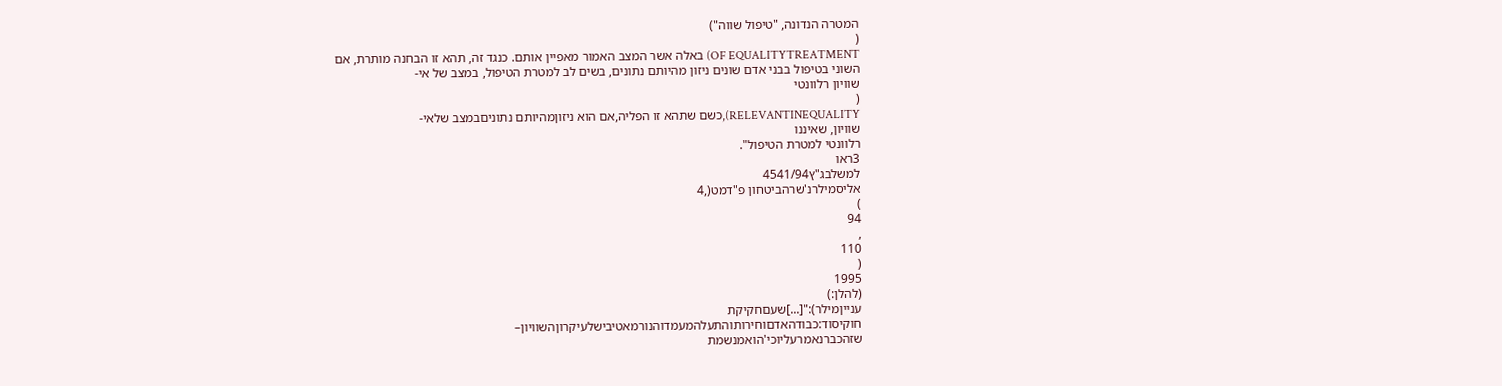המטרה הנדונה, "טיפול שווה")
(
OF EQUALITYTREATMENT) באלה אשר המצב האמור מאפיין אותם. כנגד זה, תהא זו הבחנה מותרת, אם
השוני בטיפול בבני אדם שונים ניזון מהיותם נתונים, בשים לב למטרת הטיפול, במצב של אי-
שוויון רלוונטי
(
RELEVANTINEQUALITY),כשם שתהא זו הפליה,אם הוא ניזוןמהיותם נתוניםבמצב שלאי-
שוויון, שאיננו
רלוונטי למטרת הטיפול".
3ראו
למשלבג"ץ4541/94
אליסמילרנ'שרהביטחון פ"דמט(,4
)
94
,
110
(
1995
(להלן:)
ענייןמילר):"[...]שעםחקיקת
חוקיסוד:כבודהאדםוחירותוהתעלהמעמדוהנורמאטיבישלעיקרוןהשוויון–
שזהכברנאמרעליוכי'הואמנשמת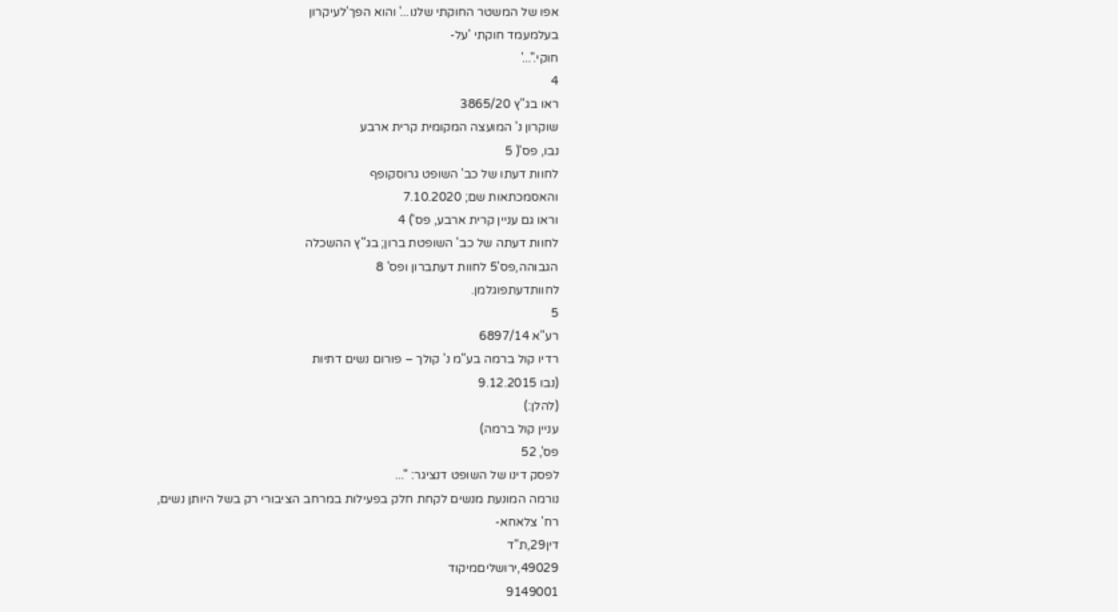אפו של המשטר החוקתי שלנו...' והוא הפך'לעיקרון
בעלמעמד חוקתי 'על-
חוקי."...'
4
ראו בג"ץ 3865/20
שוקרון נ' המועצה המקומית קרית ארבע
נבו, פס'( 5
לחוות דעתו של כב' השופט גרוסקופף
והאסמכתאות שם; 7.10.2020
וראו גם עניין קרית ארבע, פס') 4
לחוות דעתה של כב' השופטת ברון; בג"ץ ההשכלה
הגבוהה,פס'5 לחוות דעתברון ופס' 8
לחוותדעתפוגלמן.
5
רע"א 6897/14
רדיו קול ברמה בע"מ נ' קולך – פורום נשים דתיות
(נבו 9.12.2015
(להלן:)
עניין קול ברמה)
פס', 52
לפסק דינו של השופט דנציגר: "...
נורמה המונעת מנשים לקחת חלק בפעילות במרחב הציבורי רק בשל היותן נשים,
רח' צלאחא-
דין29,ת"ד
49029,ירושליםמיקוד
9149001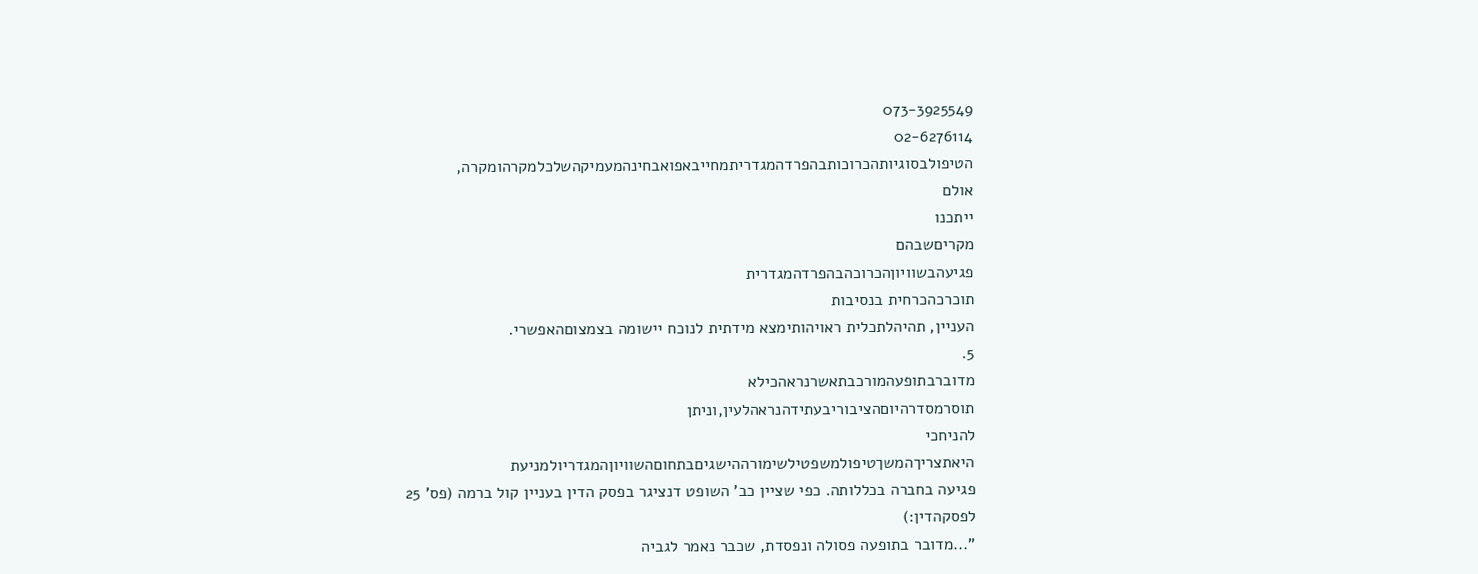073-3925549
02-6276114
הטיפולבסוגיותהכרוכותבהפרדהמגדריתמחייבאפואבחינהמעמיקהשלכלמקרהומקרה,
אולם
ייתכנו
מקריםשבהם
פגיעהבשוויוןהכרוכהבהפרדהמגדרית
תוכרכהכרחית בנסיבות
העניין, תהיהלתכלית ראויהותימצא מידתית לנוכח יישומה בצמצוםהאפשרי.
5.
מדוברבתופעהמורכבתאשרנראהכילא
תוסרמסדרהיוםהציבוריבעתידהנראהלעין,וניתן
להניחכי
היאתצריךהמשךטיפולמשפטילשימורההישגיםבתחוםהשוויוןהמגדריולמניעת
פגיעה בחברה בכללותה. כפי שציין כב' השופט דנציגר בפסק הדין בעניין קול ברמה (פס' 25
לפסקהדין:)
"...מדובר בתופעה פסולה ונפסדת, שכבר נאמר לגביה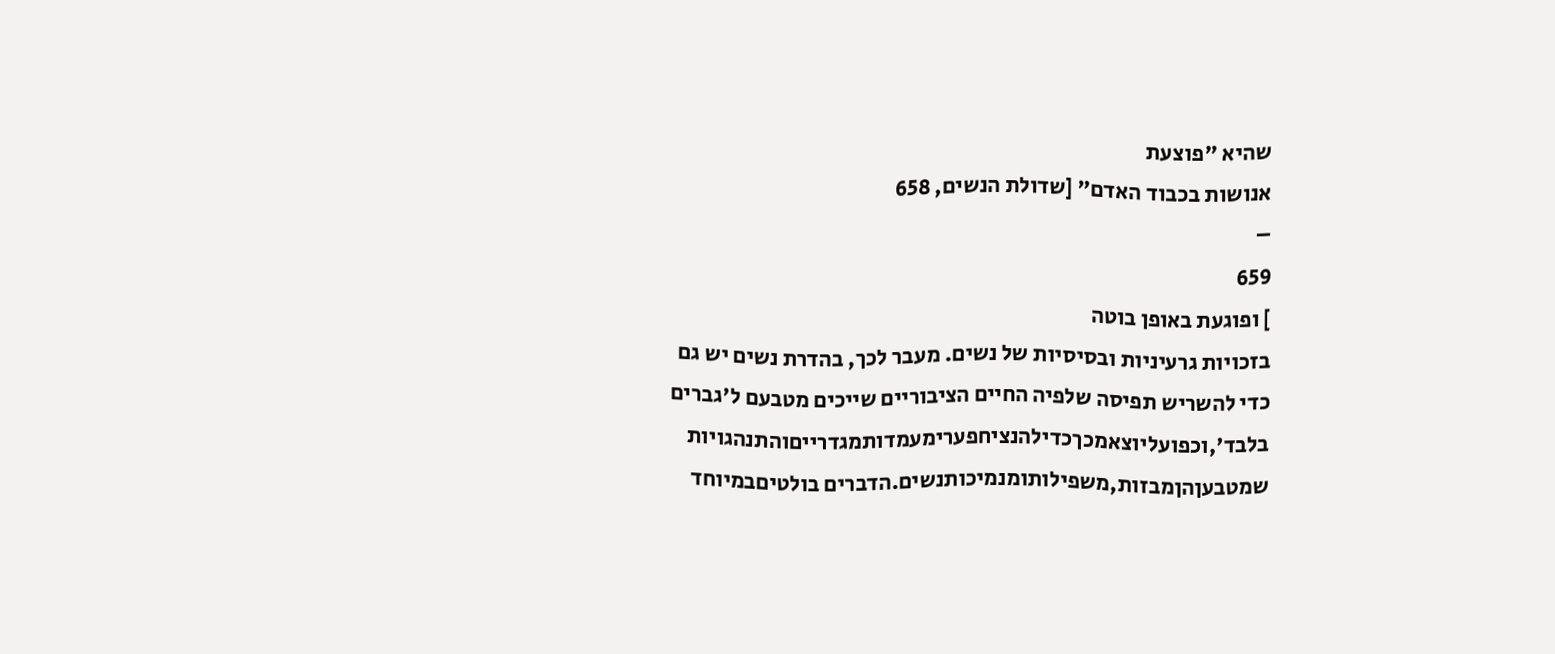שהיא "פוצעת
אנושות בכבוד האדם" [שדולת הנשים, 658
–
659
] ופוגעת באופן בוטה
בזכויות גרעיניות ובסיסיות של נשים. מעבר לכך, בהדרת נשים יש גם
כדי להשריש תפיסה שלפיה החיים הציבוריים שייכים מטבעם ל'גברים
בלבד',וכפועליוצאמכךכדילהנציחפערימעמדותמגדרייםוהתנהגויות
שמטבעןהןמבזות,משפילותומנמיכותנשים.הדברים בולטיםבמיוחד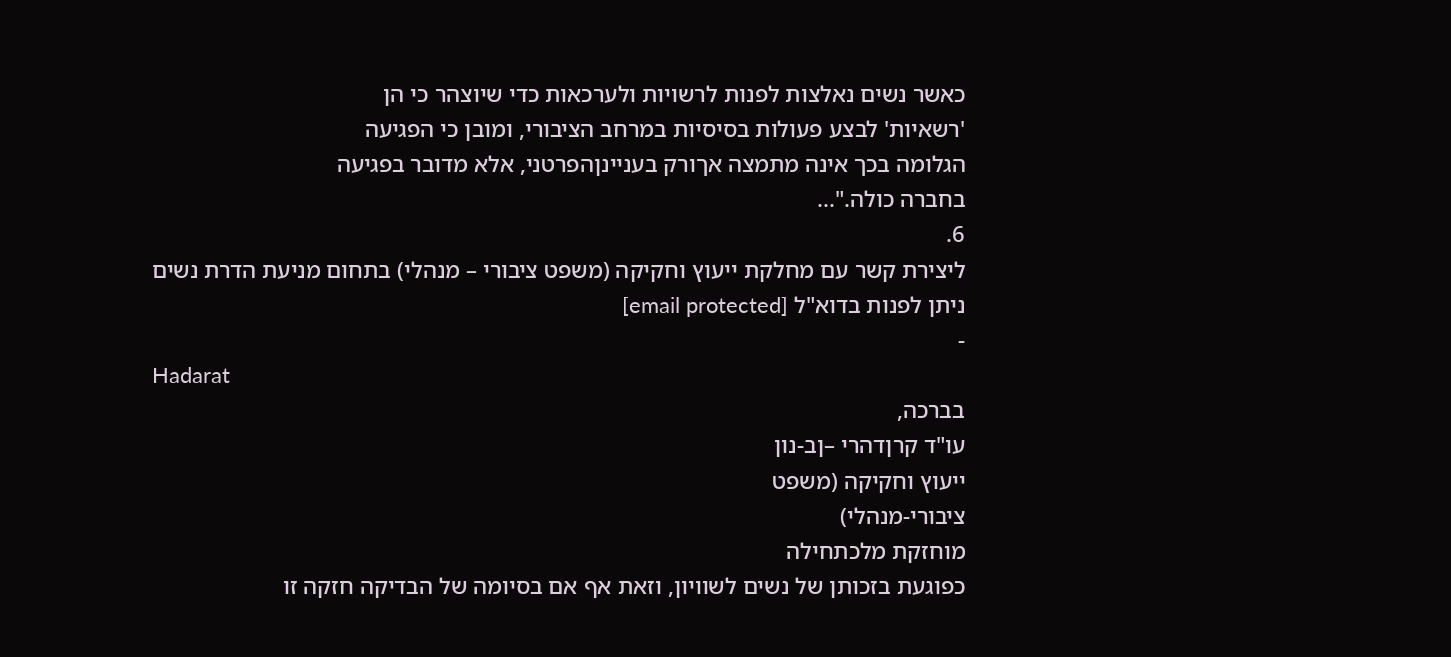כאשר נשים נאלצות לפנות לרשויות ולערכאות כדי שיוצהר כי הן
'רשאיות' לבצע פעולות בסיסיות במרחב הציבורי, ומובן כי הפגיעה
הגלומה בכך אינה מתמצה אךורק בעניינןהפרטני, אלא מדובר בפגיעה
בחברה כולה."...
6.
ליצירת קשר עם מחלקת ייעוץ וחקיקה (משפט ציבורי – מנהלי) בתחום מניעת הדרת נשים
ניתן לפנות בדוא"ל [email protected]
-
Hadarat
בברכה,
עו"ד קרןדהרי –ןב-נון
ייעוץ וחקיקה (משפט
ציבורי-מנהלי)
מוחזקת מלכתחילה
כפוגעת בזכותן של נשים לשוויון, וזאת אף אם בסיומה של הבדיקה חזקה זו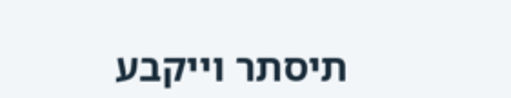תיסתר וייקבע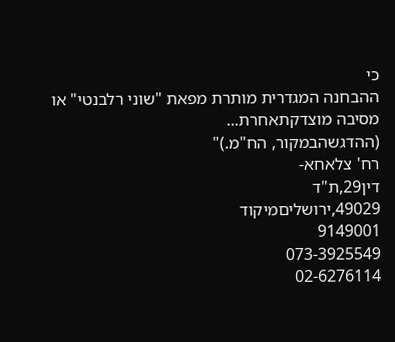כי
ההבחנה המגדרית מותרת מפאת "שוני רלבנטי" או מסיבה מוצדקתאחרת...
(ההדגשהבמקור, הח"מ.)"
רח' צלאחא-
דין29,ת"ד
49029,ירושליםמיקוד
9149001
073-3925549
02-6276114